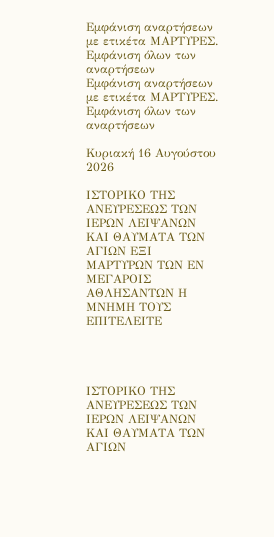Εμφάνιση αναρτήσεων με ετικέτα ΜΑΡΤΥΡΕΣ. Εμφάνιση όλων των αναρτήσεων
Εμφάνιση αναρτήσεων με ετικέτα ΜΑΡΤΥΡΕΣ. Εμφάνιση όλων των αναρτήσεων

Κυριακή 16 Αυγούστου 2026

ΙΣΤΟΡΙΚΟ ΤΗΣ ΑΝΕΥΡΕΣΕΩΣ ΤΩΝ ΙΕΡΩΝ ΛΕΙΨΑΝΩΝ ΚΑΙ ΘΑΥΜΑΤΑ ΤΩΝ ΑΓΙΩΝ ΕΞΙ ΜΑΡΤΥΡΩΝ ΤΩΝ ΕΝ ΜΕΓΑΡΟΙΣ ΑΘΛΗΣΑΝΤΩΝ Η ΜΝΗΜΗ ΤΟΥΣ ΕΠΙΤΕΛΕΙΤΕ




ΙΣΤΟΡΙΚΟ ΤΗΣ ΑΝΕΥΡΕΣΕΩΣ ΤΩΝ ΙΕΡΩΝ ΛΕΙΨΑΝΩΝ ΚΑΙ ΘΑΥΜΑΤΑ ΤΩΝ ΑΓΙΩΝ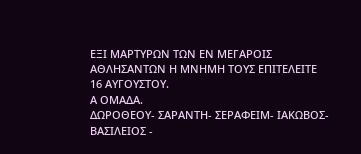ΕΞΙ ΜΑΡΤΥΡΩΝ ΤΩΝ ΕΝ ΜΕΓΑΡΟΙΣ ΑΘΛΗΣΑΝΤΩΝ Η ΜΝΗΜΗ ΤΟΥΣ ΕΠΙΤΕΛΕΙΤΕ
16 ΑΥΓΟΥΣΤΟΥ.
Α ΟΜΑΔΑ.
ΔΩΡΟΘΕΟΥ- ΣΑΡΑΝΤΗ- ΣΕΡΑΦΕΙΜ- ΙΑΚΩΒΟΣ- ΒΑΣΙΛΕΙΟΣ -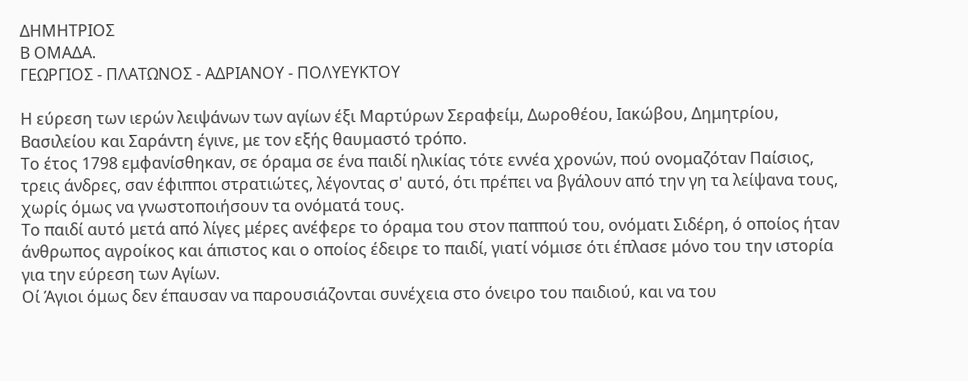ΔΗΜΗΤΡΙΟΣ
Β ΟΜΑΔΑ.
ΓΕΩΡΓΙΟΣ - ΠΛΑΤΩΝΟΣ - ΑΔΡΙΑΝΟΥ - ΠΟΛΥΕΥΚΤΟΥ

Η εύρεση των ιερών λειψάνων των αγίων έξι Μαρτύρων Σεραφείμ, Δωροθέου, Ιακώβου, Δημητρίου, Βασιλείου και Σαράντη έγινε, με τον εξής θαυμαστό τρόπο.
Το έτος 1798 εμφανίσθηκαν, σε όραμα σε ένα παιδί ηλικίας τότε εννέα χρονών, πού ονομαζόταν Παίσιος, τρεις άνδρες, σαν έφιπποι στρατιώτες, λέγοντας σ' αυτό, ότι πρέπει να βγάλουν από την γη τα λείψανα τους, χωρίς όμως να γνωστοποιήσουν τα ονόματά τους.
Το παιδί αυτό μετά από λίγες μέρες ανέφερε το όραμα του στον παππού του, ονόματι Σιδέρη, ό οποίος ήταν άνθρωπος αγροίκος και άπιστος και ο οποίος έδειρε το παιδί, γιατί νόμισε ότι έπλασε μόνο του την ιστορία για την εύρεση των Αγίων.
Οί Άγιοι όμως δεν έπαυσαν να παρουσιάζονται συνέχεια στο όνειρο του παιδιού, και να του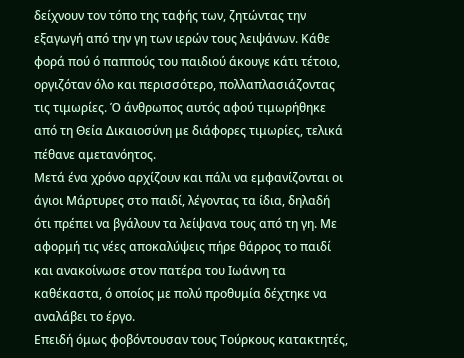δείχνουν τον τόπο της ταφής των, ζητώντας την εξαγωγή από την γη των ιερών τους λειψάνων. Κάθε φορά πού ό παππούς του παιδιού άκουγε κάτι τέτοιο, οργιζόταν όλο και περισσότερο, πολλαπλασιάζοντας τις τιμωρίες. Ό άνθρωπος αυτός αφού τιμωρήθηκε από τη Θεία Δικαιοσύνη με διάφορες τιμωρίες, τελικά πέθανε αμετανόητος.
Μετά ένα χρόνο αρχίζουν και πάλι να εμφανίζονται οι άγιοι Μάρτυρες στο παιδί, λέγοντας τα ίδια, δηλαδή ότι πρέπει να βγάλουν τα λείψανα τους από τη γη. Με αφορμή τις νέες αποκαλύψεις πήρε θάρρος το παιδί και ανακοίνωσε στον πατέρα του Ιωάννη τα καθέκαστα, ό οποίος με πολύ προθυμία δέχτηκε να αναλάβει το έργο.
Επειδή όμως φοβόντουσαν τους Τούρκους κατακτητές,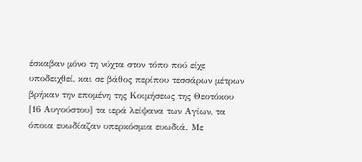έσκαβαν μόνο τη νύχτα στον τόπο πού είχε υποδειχθεί, και σε βάθος περίπου τεσσάρων μέτρων βρήκαν την επομένη της Κοιμήσεως της Θεοτόκου [16 Αυγούστου] τα ιερά λείψανα των Αγίων, τα όποια ευωδίαζαν υπερκόσμια ευωδιά. Με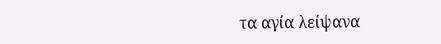τα αγία λείψανα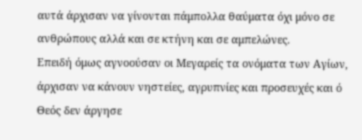αυτά άρχισαν να γίνονται πάμπολλα θαύματα όχι μόνο σε ανθρώπους αλλά και σε κτήνη και σε αμπελώνες.
Επειδή όμως αγνοούσαν οι Μεγαρείς τα ονόματα των Αγίων, άρχισαν να κάνουν νηστείες, αγρυπνίες και προσευχές και ό Θεός δεν άργησε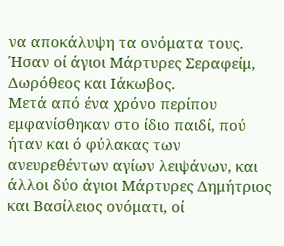να αποκάλυψη τα ονόματα τους. Ήσαν οί άγιοι Μάρτυρες Σεραφείμ, Δωρόθεος και Ιάκωβος.
Μετά από ένα χρόνο περίπου εμφανίσθηκαν στο ίδιο παιδί, πού ήταν και ό φύλακας των ανευρεθέντων αγίων λειψάνων, και άλλοι δύο άγιοι Μάρτυρες Δημήτριος και Βασίλειος ονόματι, οί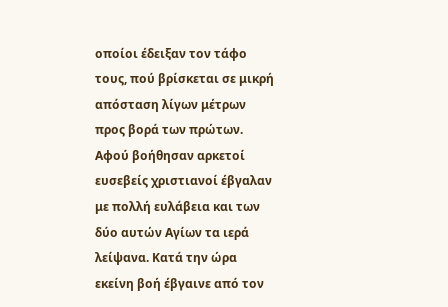οποίοι έδειξαν τον τάφο τους, πού βρίσκεται σε μικρή απόσταση λίγων μέτρων προς βορά των πρώτων. Αφού βοήθησαν αρκετοί ευσεβείς χριστιανοί έβγαλαν με πολλή ευλάβεια και των δύο αυτών Αγίων τα ιερά λείψανα. Κατά την ώρα εκείνη βοή έβγαινε από τον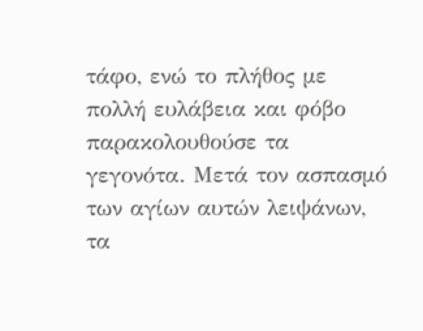τάφο, ενώ το πλήθος με πολλή ευλάβεια και φόβο παρακολουθούσε τα γεγονότα. Μετά τον ασπασμό των αγίων αυτών λειψάνων, τα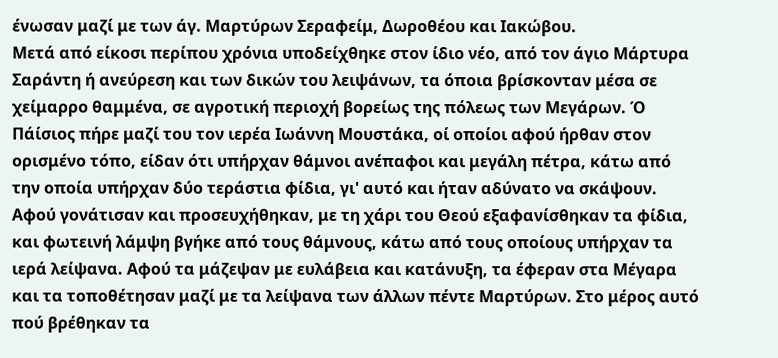ένωσαν μαζί με των άγ. Μαρτύρων Σεραφείμ, Δωροθέου και Ιακώβου.
Μετά από είκοσι περίπου χρόνια υποδείχθηκε στον ίδιο νέο, από τον άγιο Μάρτυρα Σαράντη ή ανεύρεση και των δικών του λειψάνων, τα όποια βρίσκονταν μέσα σε χείμαρρο θαμμένα, σε αγροτική περιοχή βορείως της πόλεως των Μεγάρων. Ό Πάίσιος πήρε μαζί του τον ιερέα Ιωάννη Μουστάκα, οί οποίοι αφού ήρθαν στον ορισμένο τόπο, είδαν ότι υπήρχαν θάμνοι ανέπαφοι και μεγάλη πέτρα, κάτω από την οποία υπήρχαν δύο τεράστια φίδια, γι' αυτό και ήταν αδύνατο να σκάψουν. Αφού γονάτισαν και προσευχήθηκαν, με τη χάρι του Θεού εξαφανίσθηκαν τα φίδια, και φωτεινή λάμψη βγήκε από τους θάμνους, κάτω από τους οποίους υπήρχαν τα ιερά λείψανα. Αφού τα μάζεψαν με ευλάβεια και κατάνυξη, τα έφεραν στα Μέγαρα και τα τοποθέτησαν μαζί με τα λείψανα των άλλων πέντε Μαρτύρων. Στο μέρος αυτό πού βρέθηκαν τα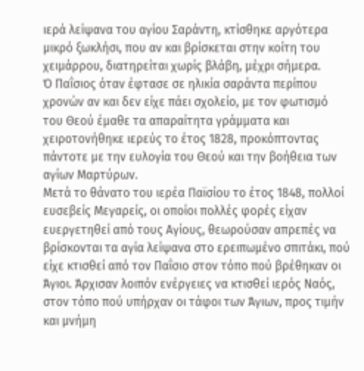ιερά λείψανα του αγίου Σαράντη, κτίσθηκε αργότερα μικρό ξωκλήσι, που αν και βρίσκεται στην κοίτη του χειμάρρου, διατηρείται χωρίς βλάβη, μέχρι σήμερα.
Ό Παΐσιος όταν έφτασε σε ηλικία σαράντα περίπου χρονών αν και δεν είχε πάει σχολείο, με τον φωτισμό του Θεού έμαθε τα απαραίτητα γράμματα και χειροτονήθηκε ιερεύς το έτος 1828, προκόπτοντας πάντοτε με την ευλογία του Θεού και την βοήθεια των αγίων Μαρτύρων.
Μετά το θάνατο του ιερέα Παϊσίου το έτος 1848, πολλοί ευσεβείς Μεγαρείς, οι οποίοι πολλές φορές είχαν ευεργετηθεί από τους Αγίους, θεωρούσαν απρεπές να βρίσκονται τα αγία λείψανα στο ερειπωμένο σπιτάκι, πού είχε κτισθεί από τον Παΐσιο στον τόπο πού βρέθηκαν οι Άγιοι. Άρχισαν λοιπόν ενέργειες να κτισθεί ιερός Ναός, στον τόπο πού υπήρχαν οι τάφοι των Άγιων, προς τιμήν και μνήμη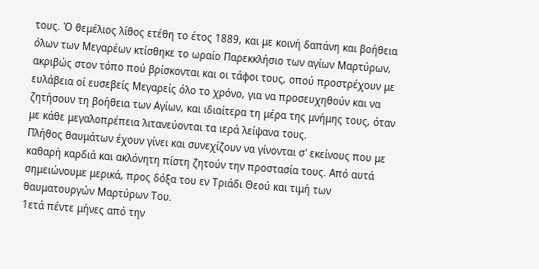τους. Ό θεμέλιος λίθος ετέθη το έτος 1889, και με κοινή δαπάνη και βοήθεια όλων των Μεγαρέων κτίσθηκε το ωραίο Παρεκκλήσιο των αγίων Μαρτύρων, ακριβώς στον τόπο πού βρίσκονται και οι τάφοι τους, οπού προστρέχουν με ευλάβεια οί ευσεβείς Μεγαρείς όλο το χρόνο, για να προσευχηθούν και να ζητήσουν τη βοήθεια των Αγίων, και ιδιαίτερα τη μέρα της μνήμης τους, όταν με κάθε μεγαλοπρέπεια λιτανεύονται τα ιερά λείψανα τους.
Πλήθος θαυμάτων έχουν γίνει και συνεχίζουν να γίνονται σ' εκείνους που με καθαρή καρδιά και ακλόνητη πίστη ζητούν την προστασία τους. Από αυτά σημειώνουμε μερικά, προς δόξα του εν Τριάδι Θεού και τιμή των θαυματουργών Μαρτύρων Του.
1ετά πέντε μήνες από την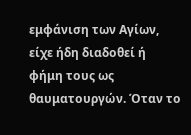εμφάνιση των Αγίων, είχε ήδη διαδοθεί ή φήμη τους ως θαυματουργών. Όταν το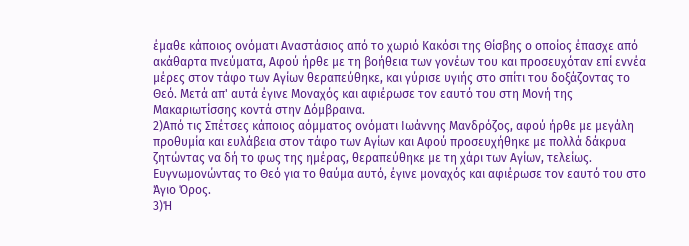έμαθε κάποιος ονόματι Αναστάσιος από το χωριό Κακόσι της Θίσβης ο οποίος έπασχε από ακάθαρτα πνεύματα, Αφού ήρθε με τη βοήθεια των γονέων του και προσευχόταν επί εννέα μέρες στον τάφο των Αγίων θεραπεύθηκε, και γύρισε υγιής στο σπίτι του δοξάζοντας το Θεό. Μετά απ' αυτά έγινε Μοναχός και αφιέρωσε τον εαυτό του στη Μονή της Μακαριωτίσσης κοντά στην Δόμβραινα.
2)Από τις Σπέτσες κάποιος αόμματος ονόματι Ιωάννης Μανδρόζος, αφού ήρθε με μεγάλη προθυμία και ευλάβεια στον τάφο των Αγίων και Αφού προσευχήθηκε με πολλά δάκρυα ζητώντας να δή το φως της ημέρας, θεραπεύθηκε με τη χάρι των Αγίων, τελείως. Ευγνωμονώντας το Θεό για το θαύμα αυτό, έγινε μοναχός και αφιέρωσε τον εαυτό του στο Άγιο Όρος.
3)Ή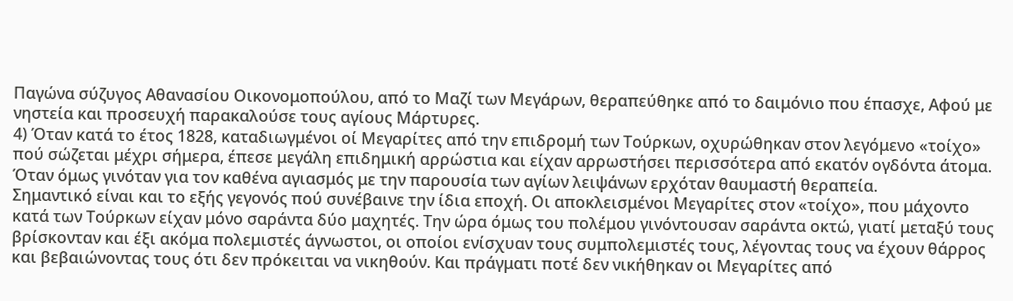Παγώνα σύζυγος Αθανασίου Οικονομοπούλου, από το Μαζί των Μεγάρων, θεραπεύθηκε από το δαιμόνιο που έπασχε, Αφού με νηστεία και προσευχή παρακαλούσε τους αγίους Μάρτυρες.
4) Όταν κατά το έτος 1828, καταδιωγμένοι οί Μεγαρίτες από την επιδρομή των Τούρκων, οχυρώθηκαν στον λεγόμενο «τοίχο» πού σώζεται μέχρι σήμερα, έπεσε μεγάλη επιδημική αρρώστια και είχαν αρρωστήσει περισσότερα από εκατόν ογδόντα άτομα. Όταν όμως γινόταν για τον καθένα αγιασμός με την παρουσία των αγίων λειψάνων ερχόταν θαυμαστή θεραπεία.
Σημαντικό είναι και το εξής γεγονός πού συνέβαινε την ίδια εποχή. Οι αποκλεισμένοι Μεγαρίτες στον «τοίχο», που μάχοντο κατά των Τούρκων είχαν μόνο σαράντα δύο μαχητές. Την ώρα όμως του πολέμου γινόντουσαν σαράντα οκτώ, γιατί μεταξύ τους βρίσκονταν και έξι ακόμα πολεμιστές άγνωστοι, οι οποίοι ενίσχυαν τους συμπολεμιστές τους, λέγοντας τους να έχουν θάρρος και βεβαιώνοντας τους ότι δεν πρόκειται να νικηθούν. Και πράγματι ποτέ δεν νικήθηκαν οι Μεγαρίτες από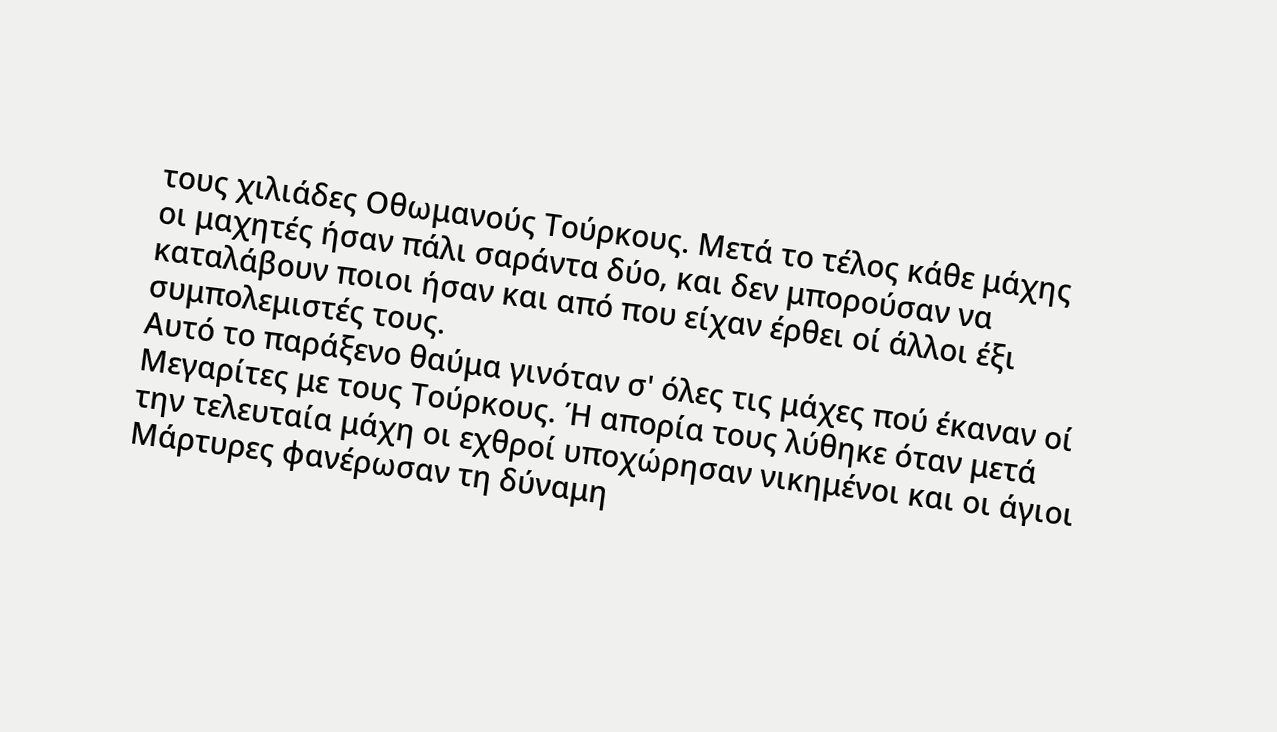τους χιλιάδες Οθωμανούς Τούρκους. Μετά το τέλος κάθε μάχης οι μαχητές ήσαν πάλι σαράντα δύο, και δεν μπορούσαν να καταλάβουν ποιοι ήσαν και από που είχαν έρθει οί άλλοι έξι συμπολεμιστές τους.
Αυτό το παράξενο θαύμα γινόταν σ' όλες τις μάχες πού έκαναν οί Μεγαρίτες με τους Τούρκους. Ή απορία τους λύθηκε όταν μετά την τελευταία μάχη οι εχθροί υποχώρησαν νικημένοι και οι άγιοι Μάρτυρες φανέρωσαν τη δύναμη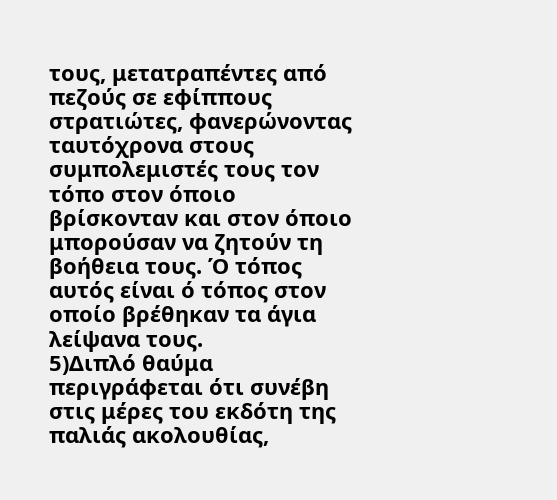τους, μετατραπέντες από πεζούς σε εφίππους στρατιώτες, φανερώνοντας ταυτόχρονα στους συμπολεμιστές τους τον τόπο στον όποιο βρίσκονταν και στον όποιο μπορούσαν να ζητούν τη βοήθεια τους. Ό τόπος αυτός είναι ό τόπος στον οποίο βρέθηκαν τα άγια λείψανα τους.
5)Διπλό θαύμα περιγράφεται ότι συνέβη στις μέρες του εκδότη της παλιάς ακολουθίας,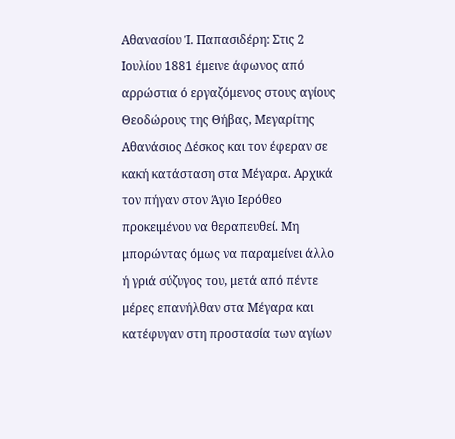Αθανασίου Ί. Παπασιδέρη: Στις 2 Ιουλίου 1881 έμεινε άφωνος από αρρώστια ό εργαζόμενος στους αγίους Θεοδώρους της Θήβας, Μεγαρίτης Αθανάσιος Δέσκος και τον έφεραν σε κακή κατάσταση στα Μέγαρα. Αρχικά τον πήγαν στον Άγιο Ιερόθεο προκειμένου να θεραπευθεί. Μη μπορώντας όμως να παραμείνει άλλο ή γριά σύζυγος του, μετά από πέντε μέρες επανήλθαν στα Μέγαρα και κατέφυγαν στη προστασία των αγίων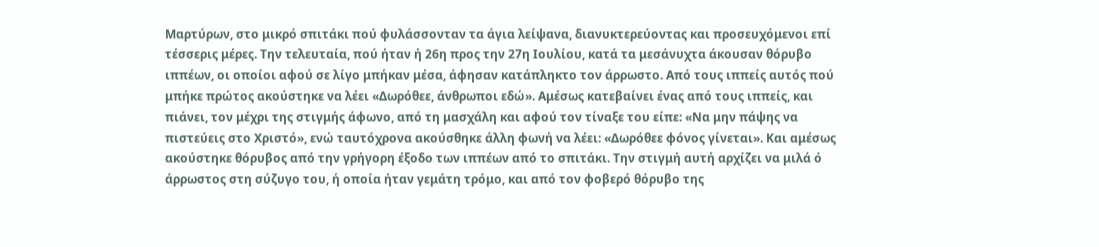Μαρτύρων, στο μικρό σπιτάκι πού φυλάσσονταν τα άγια λείψανα, διανυκτερεύοντας και προσευχόμενοι επί τέσσερις μέρες. Την τελευταία, πού ήταν ή 26η προς την 27η Ιουλίου, κατά τα μεσάνυχτα άκουσαν θόρυβο ιππέων, οι οποίοι αφού σε λίγο μπήκαν μέσα, άφησαν κατάπληκτο τον άρρωστο. Από τους ιππείς αυτός πού μπήκε πρώτος ακούστηκε να λέει «Δωρόθεε, άνθρωποι εδώ». Αμέσως κατεβαίνει ένας από τους ιππείς, και πιάνει, τον μέχρι της στιγμής άφωνο, από τη μασχάλη και αφού τον τίναξε του είπε: «Να μην πάψης να πιστεύεις στο Χριστό», ενώ ταυτόχρονα ακούσθηκε άλλη φωνή να λέει: «Δωρόθεε φόνος γίνεται». Και αμέσως ακούστηκε θόρυβος από την γρήγορη έξοδο των ιππέων από το σπιτάκι. Την στιγμή αυτή αρχίζει να μιλά ό άρρωστος στη σύζυγο του, ή οποία ήταν γεμάτη τρόμο, και από τον φοβερό θόρυβο της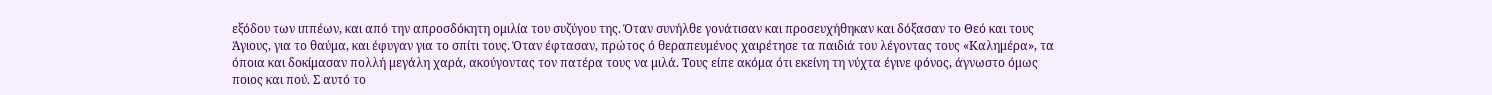εξόδου των ιππέων, και από την απροσδόκητη ομιλία του συζύγου της. Όταν συνήλθε γονάτισαν και προσευχήθηκαν και δόξασαν το Θεό και τους Άγιους, για το θαύμα, και έφυγαν για το σπίτι τους. Όταν έφτασαν, πρώτος ό θεραπευμένος χαιρέτησε τα παιδιά του λέγοντας τους «Καλημέρα», τα όποια και δοκίμασαν πολλή μεγάλη χαρά, ακούγοντας τον πατέρα τους να μιλά. Τους είπε ακόμα ότι εκείνη τη νύχτα έγινε φόνος, άγνωστο όμως ποιος και πού. Σ αυτό το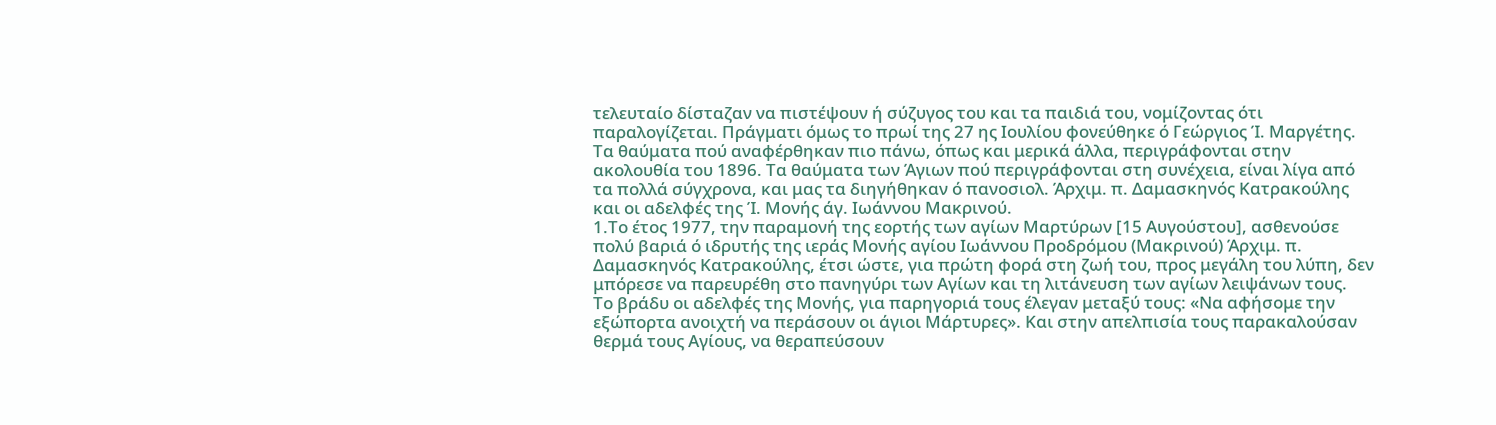τελευταίο δίσταζαν να πιστέψουν ή σύζυγος του και τα παιδιά του, νομίζοντας ότι παραλογίζεται. Πράγματι όμως το πρωί της 27 ης Ιουλίου φονεύθηκε ό Γεώργιος Ί. Μαργέτης.
Τα θαύματα πού αναφέρθηκαν πιο πάνω, όπως και μερικά άλλα, περιγράφονται στην ακολουθία του 1896. Τα θαύματα των Άγιων πού περιγράφονται στη συνέχεια, είναι λίγα από τα πολλά σύγχρονα, και μας τα διηγήθηκαν ό πανοσιολ. Άρχιμ. π. Δαμασκηνός Κατρακούλης και οι αδελφές της Ί. Μονής άγ. Ιωάννου Μακρινού.
1.Το έτος 1977, την παραμονή της εορτής των αγίων Μαρτύρων [15 Αυγούστου], ασθενούσε πολύ βαριά ό ιδρυτής της ιεράς Μονής αγίου Ιωάννου Προδρόμου (Μακρινού) Άρχιμ. π. Δαμασκηνός Κατρακούλης, έτσι ώστε, για πρώτη φορά στη ζωή του, προς μεγάλη του λύπη, δεν μπόρεσε να παρευρέθη στο πανηγύρι των Αγίων και τη λιτάνευση των αγίων λειψάνων τους.
Το βράδυ οι αδελφές της Μονής, για παρηγοριά τους έλεγαν μεταξύ τους: «Να αφήσομε την εξώπορτα ανοιχτή να περάσουν οι άγιοι Μάρτυρες». Και στην απελπισία τους παρακαλούσαν θερμά τους Αγίους, να θεραπεύσουν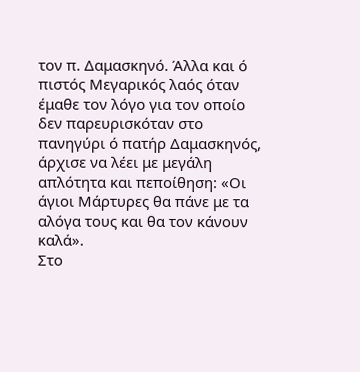τον π. Δαμασκηνό. Άλλα και ό πιστός Μεγαρικός λαός όταν έμαθε τον λόγο για τον οποίο δεν παρευρισκόταν στο πανηγύρι ό πατήρ Δαμασκηνός, άρχισε να λέει με μεγάλη απλότητα και πεποίθηση: «Οι άγιοι Μάρτυρες θα πάνε με τα αλόγα τους και θα τον κάνουν καλά».
Στο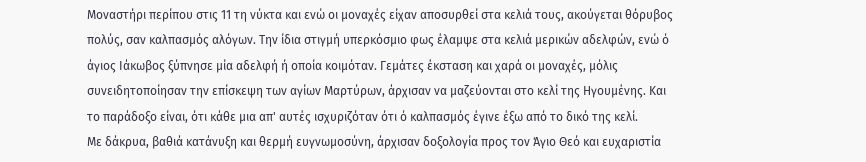Μοναστήρι περίπου στις 11 τη νύκτα και ενώ οι μοναχές είχαν αποσυρθεί στα κελιά τους, ακούγεται θόρυβος πολύς, σαν καλπασμός αλόγων. Την ίδια στιγμή υπερκόσμιο φως έλαμψε στα κελιά μερικών αδελφών, ενώ ό άγιος Ιάκωβος ξύπνησε μία αδελφή ή οποία κοιμόταν. Γεμάτες έκσταση και χαρά οι μοναχές, μόλις συνειδητοποίησαν την επίσκεψη των αγίων Μαρτύρων, άρχισαν να μαζεύονται στο κελί της Ηγουμένης. Και το παράδοξο είναι, ότι κάθε μια απ' αυτές ισχυριζόταν ότι ό καλπασμός έγινε έξω από το δικό της κελί.
Με δάκρυα, βαθιά κατάνυξη και θερμή ευγνωμοσύνη, άρχισαν δοξολογία προς τον Άγιο Θεό και ευχαριστία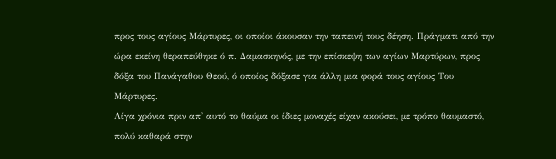προς τους αγίους Μάρτυρες, οι οποίοι άκουσαν την ταπεινή τους δέηση. Πράγματι από την ώρα εκείνη θεραπεύθηκε ό π. Δαμασκηνός, με την επίσκεψη των αγίων Μαρτύρων, προς δόξα του Πανάγαθου Θεού, ό οποίος δόξασε για άλλη μια φορά τους αγίους Του Μάρτυρες.
Λίγα χρόνια πριν απ' αυτό το θαύμα οι ίδιες μοναχές είχαν ακούσει, με τρόπο θαυμαστό, πολύ καθαρά στην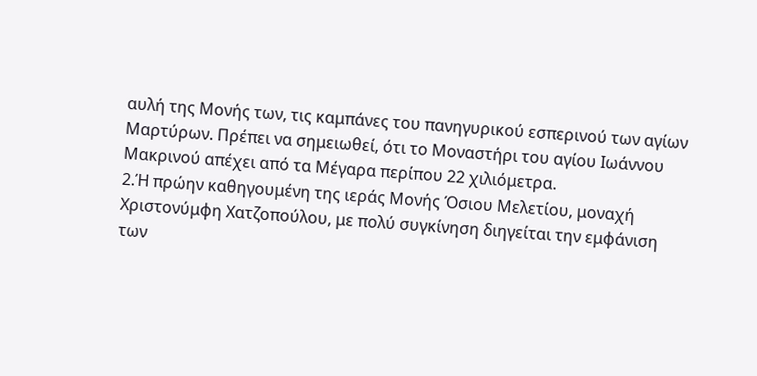αυλή της Μονής των, τις καμπάνες του πανηγυρικού εσπερινού των αγίων Μαρτύρων. Πρέπει να σημειωθεί, ότι το Μοναστήρι του αγίου Ιωάννου Μακρινού απέχει από τα Μέγαρα περίπου 22 χιλιόμετρα.
2.Ή πρώην καθηγουμένη της ιεράς Μονής Όσιου Μελετίου, μοναχή Χριστονύμφη Χατζοπούλου, με πολύ συγκίνηση διηγείται την εμφάνιση των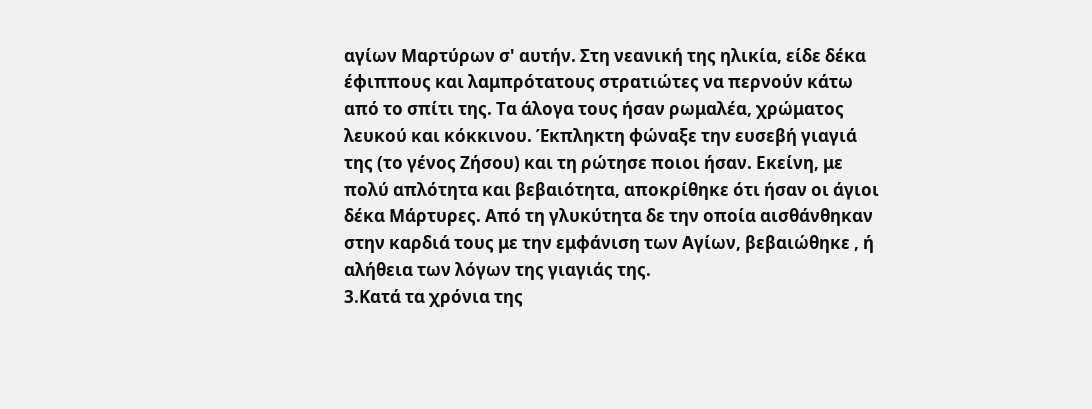αγίων Μαρτύρων σ' αυτήν. Στη νεανική της ηλικία, είδε δέκα έφιππους και λαμπρότατους στρατιώτες να περνούν κάτω από το σπίτι της. Τα άλογα τους ήσαν ρωμαλέα, χρώματος λευκού και κόκκινου. Έκπληκτη φώναξε την ευσεβή γιαγιά της (το γένος Ζήσου) και τη ρώτησε ποιοι ήσαν. Εκείνη, με πολύ απλότητα και βεβαιότητα, αποκρίθηκε ότι ήσαν οι άγιοι δέκα Μάρτυρες. Από τη γλυκύτητα δε την οποία αισθάνθηκαν στην καρδιά τους με την εμφάνιση των Αγίων, βεβαιώθηκε , ή αλήθεια των λόγων της γιαγιάς της.
3.Κατά τα χρόνια της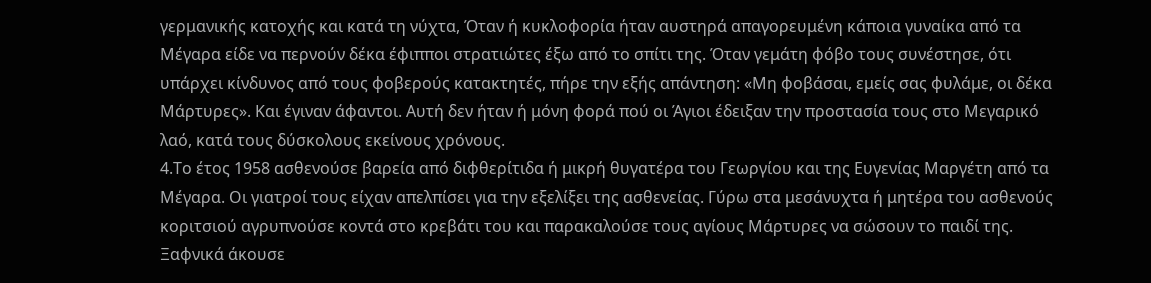γερμανικής κατοχής και κατά τη νύχτα, Όταν ή κυκλοφορία ήταν αυστηρά απαγορευμένη κάποια γυναίκα από τα Μέγαρα είδε να περνούν δέκα έφιπποι στρατιώτες έξω από το σπίτι της. Όταν γεμάτη φόβο τους συνέστησε, ότι υπάρχει κίνδυνος από τους φοβερούς κατακτητές, πήρε την εξής απάντηση: «Μη φοβάσαι, εμείς σας φυλάμε, οι δέκα Μάρτυρες». Και έγιναν άφαντοι. Αυτή δεν ήταν ή μόνη φορά πού οι Άγιοι έδειξαν την προστασία τους στο Μεγαρικό λαό, κατά τους δύσκολους εκείνους χρόνους.
4.Το έτος 1958 ασθενούσε βαρεία από διφθερίτιδα ή μικρή θυγατέρα του Γεωργίου και της Ευγενίας Μαργέτη από τα Μέγαρα. Οι γιατροί τους είχαν απελπίσει για την εξελίξει της ασθενείας. Γύρω στα μεσάνυχτα ή μητέρα του ασθενούς κοριτσιού αγρυπνούσε κοντά στο κρεβάτι του και παρακαλούσε τους αγίους Μάρτυρες να σώσουν το παιδί της. Ξαφνικά άκουσε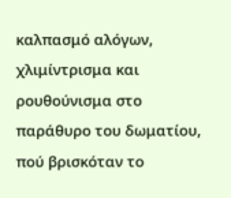καλπασμό αλόγων, χλιμίντρισμα και ρουθούνισμα στο παράθυρο του δωματίου, πού βρισκόταν το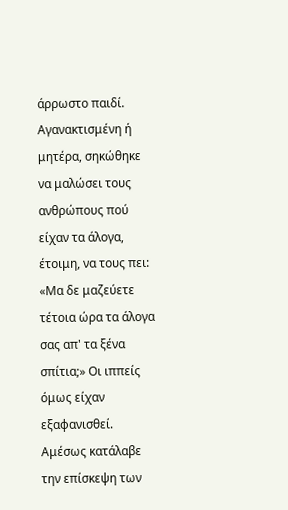άρρωστο παιδί. Αγανακτισμένη ή μητέρα, σηκώθηκε να μαλώσει τους ανθρώπους πού είχαν τα άλογα, έτοιμη, να τους πει: «Μα δε μαζεύετε τέτοια ώρα τα άλογα σας απ' τα ξένα σπίτια;» Οι ιππείς όμως είχαν εξαφανισθεί. Αμέσως κατάλαβε την επίσκεψη των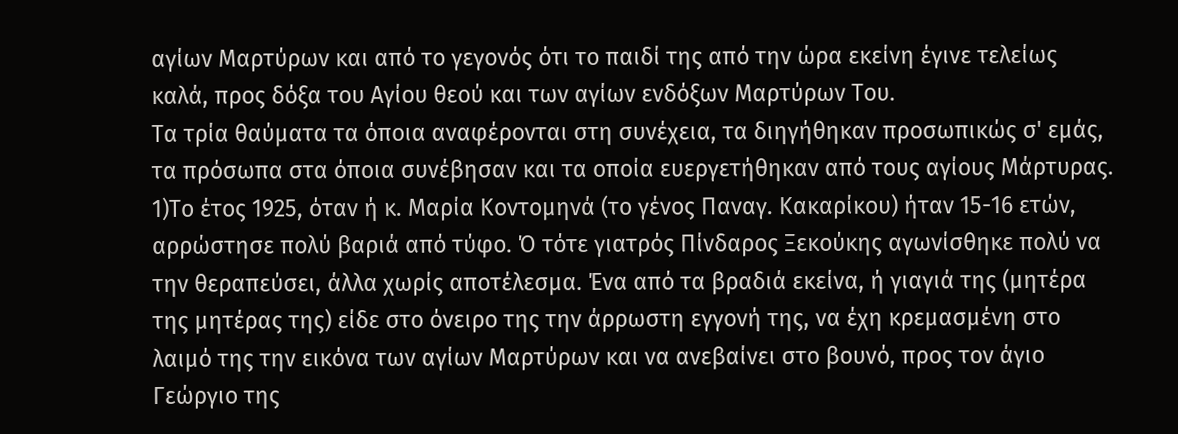αγίων Μαρτύρων και από το γεγονός ότι το παιδί της από την ώρα εκείνη έγινε τελείως καλά, προς δόξα του Αγίου θεού και των αγίων ενδόξων Μαρτύρων Του.
Τα τρία θαύματα τα όποια αναφέρονται στη συνέχεια, τα διηγήθηκαν προσωπικώς σ' εμάς, τα πρόσωπα στα όποια συνέβησαν και τα οποία ευεργετήθηκαν από τους αγίους Μάρτυρας.
1)Το έτος 1925, όταν ή κ. Μαρία Κοντομηνά (το γένος Παναγ. Κακαρίκου) ήταν 15-16 ετών, αρρώστησε πολύ βαριά από τύφο. Ό τότε γιατρός Πίνδαρος Ξεκούκης αγωνίσθηκε πολύ να την θεραπεύσει, άλλα χωρίς αποτέλεσμα. Ένα από τα βραδιά εκείνα, ή γιαγιά της (μητέρα της μητέρας της) είδε στο όνειρο της την άρρωστη εγγονή της, να έχη κρεμασμένη στο λαιμό της την εικόνα των αγίων Μαρτύρων και να ανεβαίνει στο βουνό, προς τον άγιο Γεώργιο της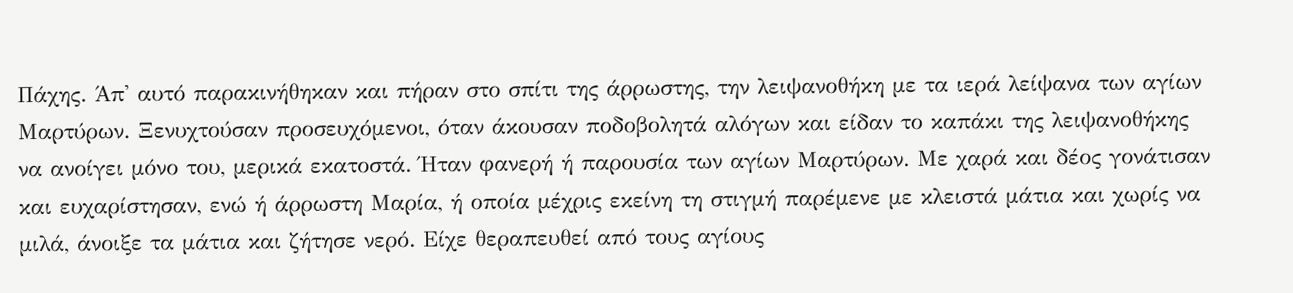Πάχης. Άπ' αυτό παρακινήθηκαν και πήραν στο σπίτι της άρρωστης, την λειψανοθήκη με τα ιερά λείψανα των αγίων Μαρτύρων. Ξενυχτούσαν προσευχόμενοι, όταν άκουσαν ποδοβολητά αλόγων και είδαν το καπάκι της λειψανοθήκης να ανοίγει μόνο του, μερικά εκατοστά. Ήταν φανερή ή παρουσία των αγίων Μαρτύρων. Με χαρά και δέος γονάτισαν και ευχαρίστησαν, ενώ ή άρρωστη Μαρία, ή οποία μέχρις εκείνη τη στιγμή παρέμενε με κλειστά μάτια και χωρίς να μιλά, άνοιξε τα μάτια και ζήτησε νερό. Είχε θεραπευθεί από τους αγίους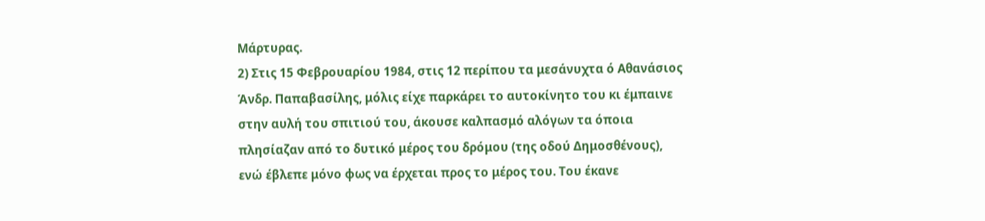Μάρτυρας.
2) Στις 15 Φεβρουαρίου 1984, στις 12 περίπου τα μεσάνυχτα ό Αθανάσιος Άνδρ. Παπαβασίλης, μόλις είχε παρκάρει το αυτοκίνητο του κι έμπαινε στην αυλή του σπιτιού του, άκουσε καλπασμό αλόγων τα όποια πλησίαζαν από το δυτικό μέρος του δρόμου (της οδού Δημοσθένους), ενώ έβλεπε μόνο φως να έρχεται προς το μέρος του. Του έκανε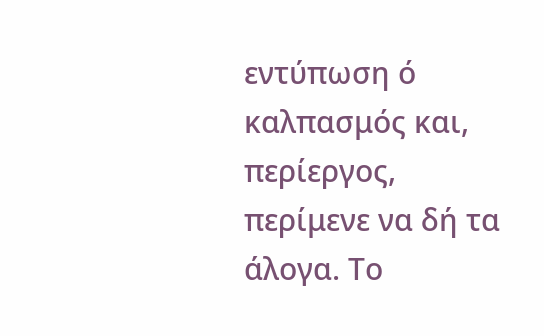εντύπωση ό καλπασμός και, περίεργος, περίμενε να δή τα άλογα. Το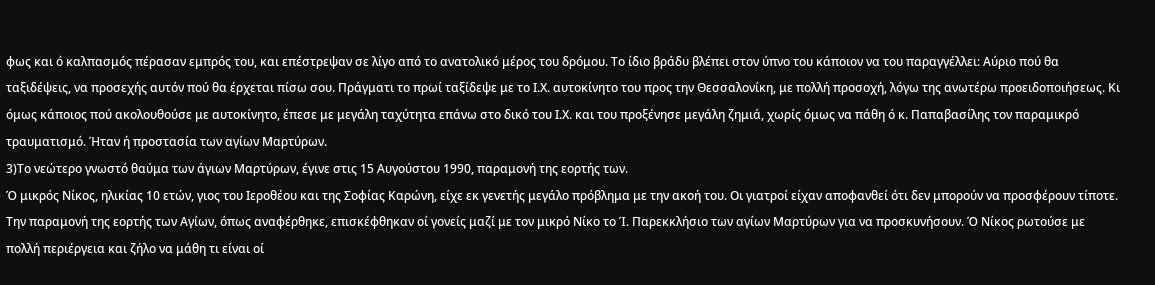φως και ό καλπασμός πέρασαν εμπρός του, και επέστρεψαν σε λίγο από το ανατολικό μέρος του δρόμου. Το ίδιο βράδυ βλέπει στον ύπνο του κάποιον να του παραγγέλλει: Αύριο πού θα ταξιδέψεις, να προσεχής αυτόν πού θα έρχεται πίσω σου. Πράγματι το πρωί ταξίδεψε με το Ι.Χ. αυτοκίνητο του προς την Θεσσαλονίκη, με πολλή προσοχή, λόγω της ανωτέρω προειδοποιήσεως. Κι όμως κάποιος πού ακολουθούσε με αυτοκίνητο, έπεσε με μεγάλη ταχύτητα επάνω στο δικό του Ι.Χ. και του προξένησε μεγάλη ζημιά, χωρίς όμως να πάθη ό κ. Παπαβασίλης τον παραμικρό τραυματισμό. Ήταν ή προστασία των αγίων Μαρτύρων.
3)Το νεώτερο γνωστό θαύμα των άγιων Μαρτύρων, έγινε στις 15 Αυγούστου 1990, παραμονή της εορτής των.
Ό μικρός Νίκος, ηλικίας 10 ετών, γιος του Ιεροθέου και της Σοφίας Καρώνη, είχε εκ γενετής μεγάλο πρόβλημα με την ακοή του. Οι γιατροί είχαν αποφανθεί ότι δεν μπορούν να προσφέρουν τίποτε. Την παραμονή της εορτής των Αγίων, όπως αναφέρθηκε, επισκέφθηκαν οί γονείς μαζί με τον μικρό Νίκο το Ί. Παρεκκλήσιο των αγίων Μαρτύρων για να προσκυνήσουν. Ό Νίκος ρωτούσε με πολλή περιέργεια και ζήλο να μάθη τι είναι οί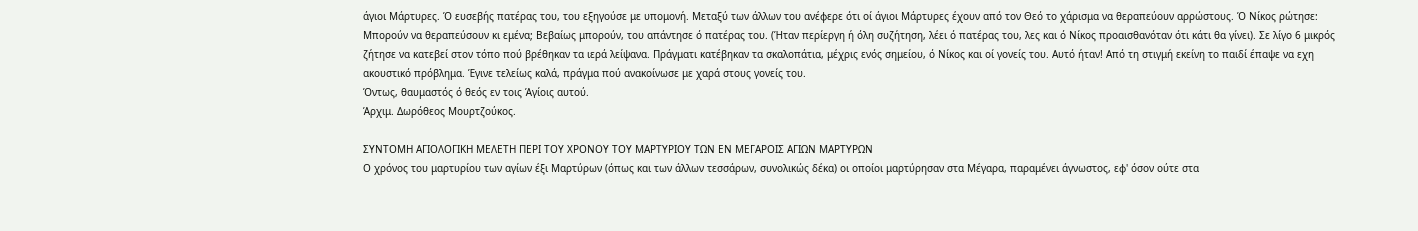άγιοι Μάρτυρες. Ό ευσεβής πατέρας του, του εξηγούσε με υπομονή. Μεταξύ των άλλων του ανέφερε ότι οί άγιοι Μάρτυρες έχουν από τον Θεό το χάρισμα να θεραπεύουν αρρώστους. Ό Νίκος ρώτησε: Μπορούν να θεραπεύσουν κι εμένα; Βεβαίως μπορούν, του απάντησε ό πατέρας του. (Ήταν περίεργη ή όλη συζήτηση, λέει ό πατέρας του, λες και ό Νίκος προαισθανόταν ότι κάτι θα γίνει). Σε λίγο 6 μικρός ζήτησε να κατεβεί στον τόπο πού βρέθηκαν τα ιερά λείψανα. Πράγματι κατέβηκαν τα σκαλοπάτια, μέχρις ενός σημείου, ό Νίκος και οί γονείς του. Αυτό ήταν! Από τη στιγμή εκείνη το παιδί έπαψε να εχη ακουστικό πρόβλημα. Έγινε τελείως καλά, πράγμα πού ανακοίνωσε με χαρά στους γονείς του.
Όντως, θαυμαστός ό θεός εν τοις Άγίοις αυτού.
Άρχιμ. Δωρόθεος Μουρτζούκος.

ΣΥΝΤΟΜΗ ΑΓΙΟΛΟΓΙΚΗ ΜΕΛΕΤΗ ΠΕΡΙ ΤΟΥ ΧΡΟΝΟΥ ΤΟΥ ΜΑΡΤΥΡΙΟΥ ΤΩΝ ΕΝ ΜΕΓΑΡΟΙΣ ΑΓΙΩΝ ΜΑΡΤΥΡΩΝ
Ο χρόνος του μαρτυρίου των αγίων έξι Μαρτύρων (όπως και των άλλων τεσσάρων, συνολικώς δέκα) οι οποίοι μαρτύρησαν στα Μέγαρα, παραμένει άγνωστος, εφ' όσον ούτε στα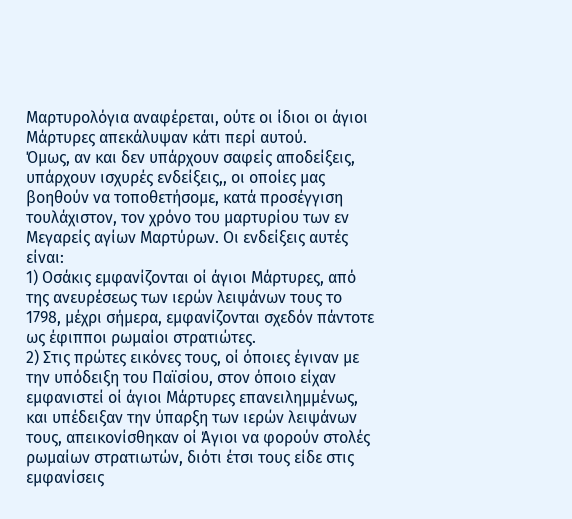Μαρτυρολόγια αναφέρεται, ούτε οι ίδιοι οι άγιοι Μάρτυρες απεκάλυψαν κάτι περί αυτού.
Όμως, αν και δεν υπάρχουν σαφείς αποδείξεις, υπάρχουν ισχυρές ενδείξεις,, οι οποίες μας βοηθούν να τοποθετήσομε, κατά προσέγγιση τουλάχιστον, τον χρόνο του μαρτυρίου των εν Μεγαρείς αγίων Μαρτύρων. Οι ενδείξεις αυτές είναι:
1) Οσάκις εμφανίζονται οί άγιοι Μάρτυρες, από της ανευρέσεως των ιερών λειψάνων τους το 1798, μέχρι σήμερα, εμφανίζονται σχεδόν πάντοτε ως έφιπποι ρωμαίοι στρατιώτες.
2) Στις πρώτες εικόνες τους, οί όποιες έγιναν με την υπόδειξη του Παϊσίου, στον όποιο είχαν εμφανιστεί οί άγιοι Μάρτυρες επανειλημμένως, και υπέδειξαν την ύπαρξη των ιερών λειψάνων τους, απεικονίσθηκαν οί Άγιοι να φορούν στολές ρωμαίων στρατιωτών, διότι έτσι τους είδε στις εμφανίσεις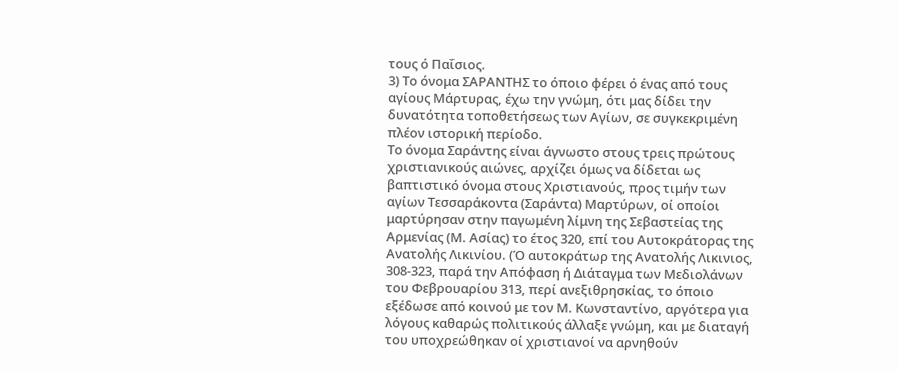τους ό Παΐσιος.
3) Το όνομα ΣΑΡΑΝΤΗΣ το όποιο φέρει ό ένας από τους αγίους Μάρτυρας, έχω την γνώμη, ότι μας δίδει την δυνατότητα τοποθετήσεως των Αγίων, σε συγκεκριμένη πλέον ιστορική περίοδο.
Το όνομα Σαράντης είναι άγνωστο στους τρεις πρώτους χριστιανικούς αιώνες, αρχίζει όμως να δίδεται ως βαπτιστικό όνομα στους Χριστιανούς, προς τιμήν των αγίων Τεσσαράκοντα (Σαράντα) Μαρτύρων, οί οποίοι μαρτύρησαν στην παγωμένη λίμνη της Σεβαστείας της Αρμενίας (Μ. Ασίας) το έτος 320, επί του Αυτοκράτορας της Ανατολής Λικινίου. (Ό αυτοκράτωρ της Ανατολής Λικινιος, 308-323, παρά την Απόφαση ή Διάταγμα των Μεδιολάνων του Φεβρουαρίου 313, περί ανεξιθρησκίας, το όποιο εξέδωσε από κοινού με τον Μ. Κωνσταντίνο, αργότερα για λόγους καθαρώς πολιτικούς άλλαξε γνώμη, και με διαταγή του υποχρεώθηκαν οί χριστιανοί να αρνηθούν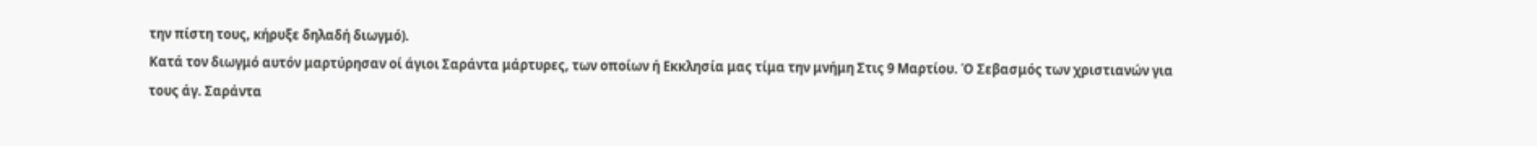την πίστη τους, κήρυξε δηλαδή διωγμό).
Κατά τον διωγμό αυτόν μαρτύρησαν οί άγιοι Σαράντα μάρτυρες, των οποίων ή Εκκλησία μας τίμα την μνήμη Στις 9 Μαρτίου. Ό Σεβασμός των χριστιανών για τους άγ. Σαράντα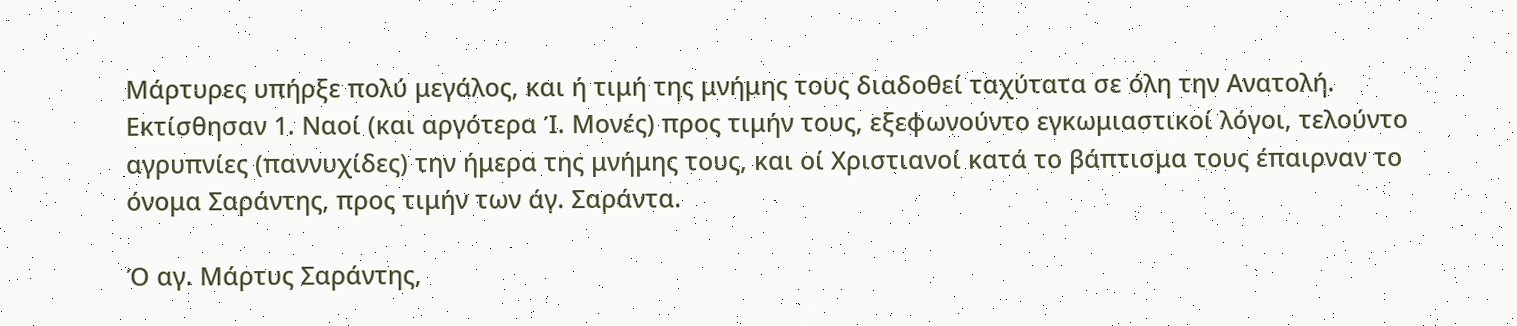Μάρτυρες υπήρξε πολύ μεγάλος, και ή τιμή της μνήμης τους διαδοθεί ταχύτατα σε όλη την Ανατολή. Εκτίσθησαν 1. Ναοί (και αργότερα Ί. Μονές) προς τιμήν τους, εξεφωνούντο εγκωμιαστικοί λόγοι, τελούντο αγρυπνίες (παννυχίδες) την ήμερα της μνήμης τους, και οί Χριστιανοί κατά το βάπτισμα τους έπαιρναν το όνομα Σαράντης, προς τιμήν των άγ. Σαράντα.

Ό αγ. Μάρτυς Σαράντης,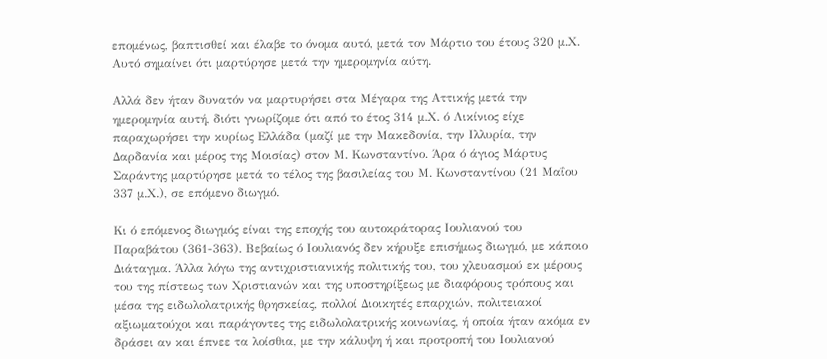επομένως, βαπτισθεί και έλαβε το όνομα αυτό, μετά τον Μάρτιο του έτους 320 μ.Χ. Αυτό σημαίνει ότι μαρτύρησε μετά την ημερομηνία αύτη.

Αλλά δεν ήταν δυνατόν να μαρτυρήσει στα Μέγαρα της Αττικής μετά την ημερομηνία αυτή, διότι γνωρίζομε ότι από το έτος 314 μ.Χ. ό Λικίνιος είχε παραχωρήσει την κυρίως Ελλάδα (μαζί με την Μακεδονία, την Ιλλυρία, την Δαρδανία και μέρος της Μοισίας) στον Μ. Κωνσταντίνο. Άρα ό άγιος Μάρτυς Σαράντης μαρτύρησε μετά το τέλος της βασιλείας του Μ. Κωνσταντίνου (21 Μαΐου 337 μ.Χ.), σε επόμενο διωγμό.

Κι ό επόμενος διωγμός είναι της εποχής του αυτοκράτορας Ιουλιανού του Παραβάτου (361-363). Βεβαίως ό Ιουλιανός δεν κήρυξε επισήμως διωγμό, με κάποιο Διάταγμα. Άλλα λόγω της αντιχριστιανικής πολιτικής του, του χλευασμού εκ μέρους του της πίστεως των Χριστιανών και της υποστηρίξεως με διαφόρους τρόπους και μέσα της ειδωλολατρικής θρησκείας, πολλοί Διοικητές επαρχιών, πολιτειακοί αξιωματούχοι και παράγοντες της ειδωλολατρικής κοινωνίας, ή οποία ήταν ακόμα εν δράσει αν και έπνεε τα λοίσθια, με την κάλυψη ή και προτροπή του Ιουλιανού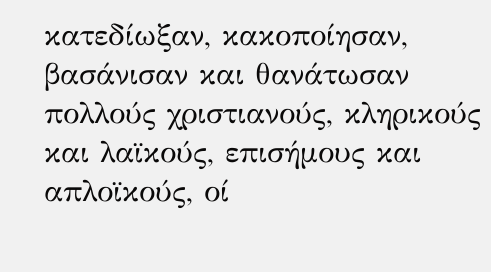κατεδίωξαν, κακοποίησαν, βασάνισαν και θανάτωσαν πολλούς χριστιανούς, κληρικούς και λαϊκούς, επισήμους και απλοϊκούς, οί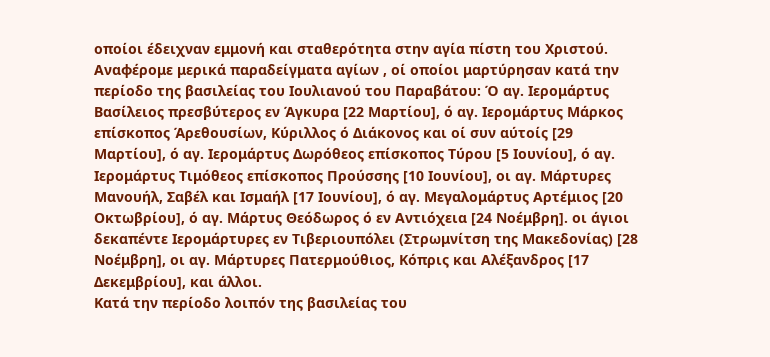οποίοι έδειχναν εμμονή και σταθερότητα στην αγία πίστη του Χριστού. Αναφέρομε μερικά παραδείγματα αγίων , οί οποίοι μαρτύρησαν κατά την περίοδο της βασιλείας του Ιουλιανού του Παραβάτου: Ό αγ. Ιερομάρτυς Βασίλειος πρεσβύτερος εν Άγκυρα [22 Μαρτίου], ό αγ. Ιερομάρτυς Μάρκος επίσκοπος Άρεθουσίων, Κύριλλος ό Διάκονος και οί συν αύτοίς [29 Μαρτίου], ό αγ. Ιερομάρτυς Δωρόθεος επίσκοπος Τύρου [5 Ιουνίου], ό αγ. Ιερομάρτυς Τιμόθεος επίσκοπος Προύσσης [10 Ιουνίου], οι αγ. Μάρτυρες Μανουήλ, Σαβέλ και Ισμαήλ [17 Ιουνίου], ό αγ. Μεγαλομάρτυς Αρτέμιος [20 Οκτωβρίου], ό αγ. Μάρτυς Θεόδωρος ό εν Αντιόχεια [24 Νοέμβρη]. οι άγιοι δεκαπέντε Ιερομάρτυρες εν Τιβεριουπόλει (Στρωμνίτση της Μακεδονίας) [28 Νοέμβρη], οι αγ. Μάρτυρες Πατερμούθιος, Κόπρις και Αλέξανδρος [17 Δεκεμβρίου], και άλλοι.
Κατά την περίοδο λοιπόν της βασιλείας του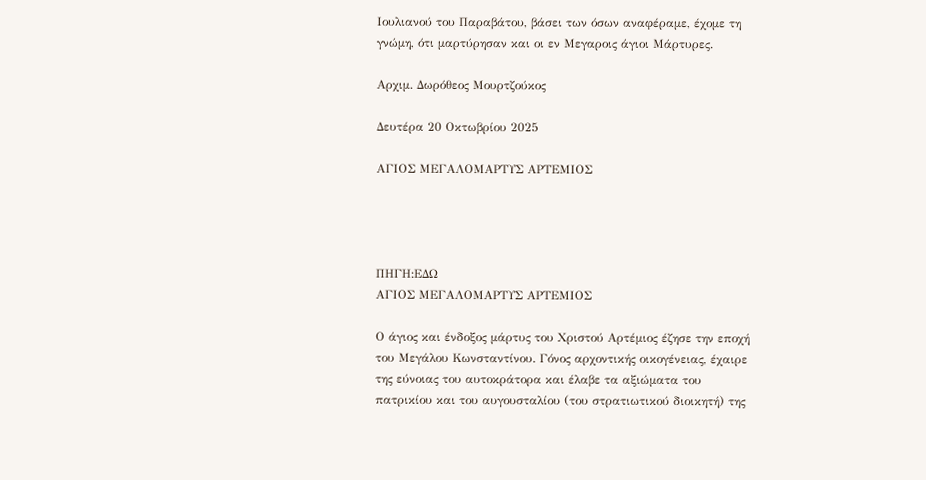Ιουλιανού του Παραβάτου, βάσει των όσων αναφέραμε, έχομε τη γνώμη, ότι μαρτύρησαν και οι εν Μεγαροις άγιοι Μάρτυρες.

Αρχιμ. Δωρόθεος Μουρτζούκος

Δευτέρα 20 Οκτωβρίου 2025

ΑΓΙΟΣ ΜΕΓΑΛΟΜΑΡΤΥΣ ΑΡΤΕΜΙΟΣ




ΠΗΓΗ:ΕΔΩ
ΑΓΙΟΣ ΜΕΓΑΛΟΜΑΡΤΥΣ ΑΡΤΕΜΙΟΣ

Ο άγιος και ένδοξος μάρτυς του Χριστού Αρτέμιος έζησε την εποχή του Μεγάλου Κωνσταντίνου. Γόνος αρχοντικής οικογένειας, έχαιρε της εύνοιας του αυτοκράτορα και έλαβε τα αξιώματα του πατρικίου και του αυγουσταλίου (του στρατιωτικού διοικητή) της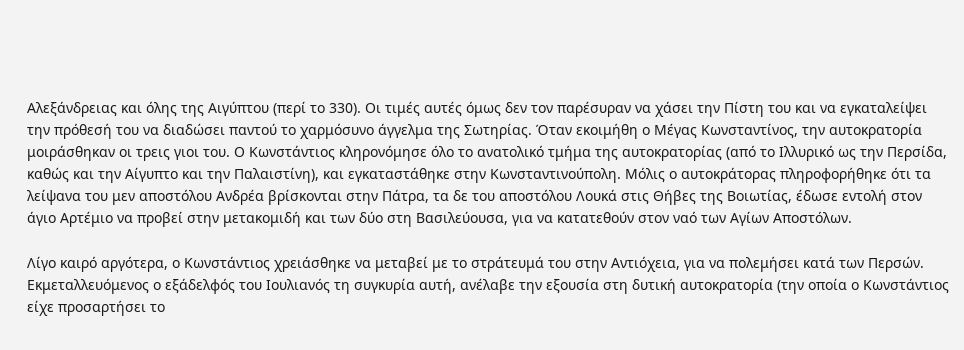Αλεξάνδρειας και όλης της Αιγύπτου (περί το 330). Οι τιμές αυτές όμως δεν τον παρέσυραν να χάσει την Πίστη του και να εγκαταλείψει την πρόθεσή του να διαδώσει παντού το χαρμόσυνο άγγελμα της Σωτηρίας. Όταν εκοιμήθη ο Μέγας Κωνσταντίνος, την αυτοκρατορία μοιράσθηκαν οι τρεις γιοι του. Ο Κωνστάντιος κληρονόμησε όλο το ανατολικό τμήμα της αυτοκρατορίας (από το Ιλλυρικό ως την Περσίδα, καθώς και την Αίγυπτο και την Παλαιστίνη), και εγκαταστάθηκε στην Κωνσταντινούπολη. Μόλις ο αυτοκράτορας πληροφορήθηκε ότι τα λείψανα του μεν αποστόλου Ανδρέα βρίσκονται στην Πάτρα, τα δε του αποστόλου Λουκά στις Θήβες της Βοιωτίας, έδωσε εντολή στον άγιο Αρτέμιο να προβεί στην μετακομιδή και των δύο στη Βασιλεύουσα, για να κατατεθούν στον ναό των Αγίων Αποστόλων.

Λίγο καιρό αργότερα, ο Κωνστάντιος χρειάσθηκε να μεταβεί με το στράτευμά του στην Αντιόχεια, για να πολεμήσει κατά των Περσών. Εκμεταλλευόμενος ο εξάδελφός του Ιουλιανός τη συγκυρία αυτή, ανέλαβε την εξουσία στη δυτική αυτοκρατορία (την οποία ο Κωνστάντιος είχε προσαρτήσει το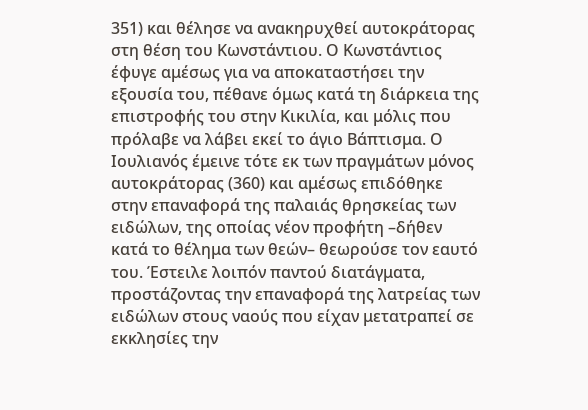351) και θέλησε να ανακηρυχθεί αυτοκράτορας στη θέση του Κωνστάντιου. Ο Κωνστάντιος έφυγε αμέσως για να αποκαταστήσει την εξουσία του, πέθανε όμως κατά τη διάρκεια της επιστροφής του στην Κικιλία, και μόλις που πρόλαβε να λάβει εκεί το άγιο Βάπτισμα. Ο Ιουλιανός έμεινε τότε εκ των πραγμάτων μόνος αυτοκράτορας (360) και αμέσως επιδόθηκε στην επαναφορά της παλαιάς θρησκείας των ειδώλων, της οποίας νέον προφήτη –δήθεν κατά το θέλημα των θεών– θεωρούσε τον εαυτό του. Έστειλε λοιπόν παντού διατάγματα, προστάζοντας την επαναφορά της λατρείας των ειδώλων στους ναούς που είχαν μετατραπεί σε εκκλησίες την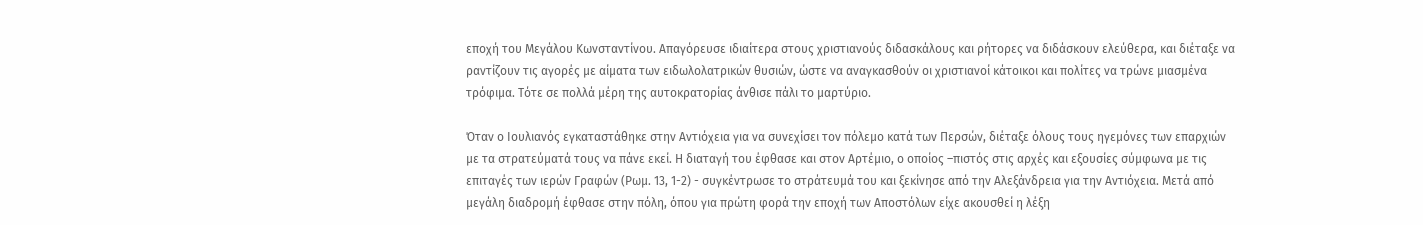εποχή του Μεγάλου Κωνσταντίνου. Απαγόρευσε ιδιαίτερα στους χριστιανούς διδασκάλους και ρήτορες να διδάσκουν ελεύθερα, και διέταξε να ραντίζουν τις αγορές με αίματα των ειδωλολατρικών θυσιών, ώστε να αναγκασθούν οι χριστιανοί κάτοικοι και πολίτες να τρώνε μιασμένα τρόφιμα. Τότε σε πολλά μέρη της αυτοκρατορίας άνθισε πάλι το μαρτύριο.

Όταν ο Ιουλιανός εγκαταστάθηκε στην Αντιόχεια για να συνεχίσει τον πόλεμο κατά των Περσών, διέταξε όλους τους ηγεμόνες των επαρχιών με τα στρατεύματά τους να πάνε εκεί. Η διαταγή του έφθασε και στον Αρτέμιο, ο οποίος –πιστός στις αρχές και εξουσίες σύμφωνα με τις επιταγές των ιερών Γραφών (Ρωμ. 13, 1-2) - συγκέντρωσε το στράτευμά του και ξεκίνησε από την Αλεξάνδρεια για την Αντιόχεια. Μετά από μεγάλη διαδρομή έφθασε στην πόλη, όπου για πρώτη φορά την εποχή των Αποστόλων είχε ακουσθεί η λέξη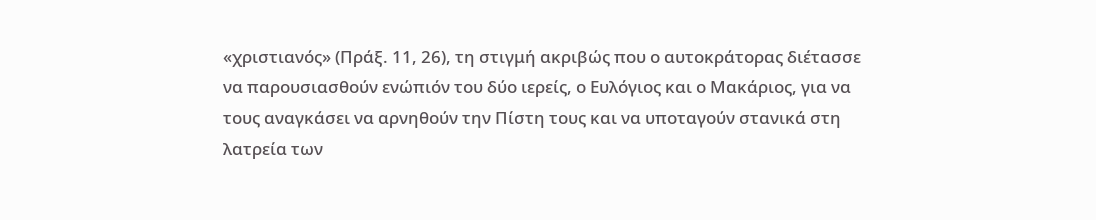«χριστιανός» (Πράξ. 11, 26), τη στιγμή ακριβώς που ο αυτοκράτορας διέτασσε να παρουσιασθούν ενώπιόν του δύο ιερείς, ο Ευλόγιος και ο Μακάριος, για να τους αναγκάσει να αρνηθούν την Πίστη τους και να υποταγούν στανικά στη λατρεία των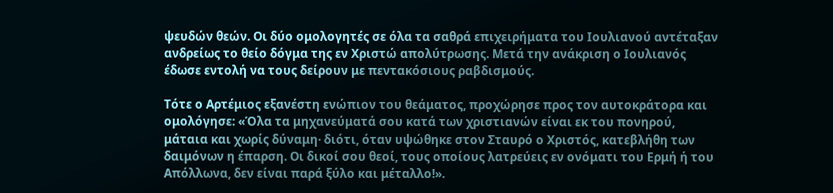ψευδών θεών. Οι δύο ομολογητές σε όλα τα σαθρά επιχειρήματα του Ιουλιανού αντέταξαν ανδρείως το θείο δόγμα της εν Χριστώ απολύτρωσης. Μετά την ανάκριση ο Ιουλιανός έδωσε εντολή να τους δείρουν με πεντακόσιους ραβδισμούς.

Τότε ο Αρτέμιος εξανέστη ενώπιον του θεάματος, προχώρησε προς τον αυτοκράτορα και ομολόγησε: «Όλα τα μηχανεύματά σου κατά των χριστιανών είναι εκ του πονηρού, μάταια και χωρίς δύναμη· διότι, όταν υψώθηκε στον Σταυρό ο Χριστός, κατεβλήθη των δαιμόνων η έπαρση. Οι δικοί σου θεοί, τους οποίους λατρεύεις εν ονόματι του Ερμή ή του Απόλλωνα, δεν είναι παρά ξύλο και μέταλλο!».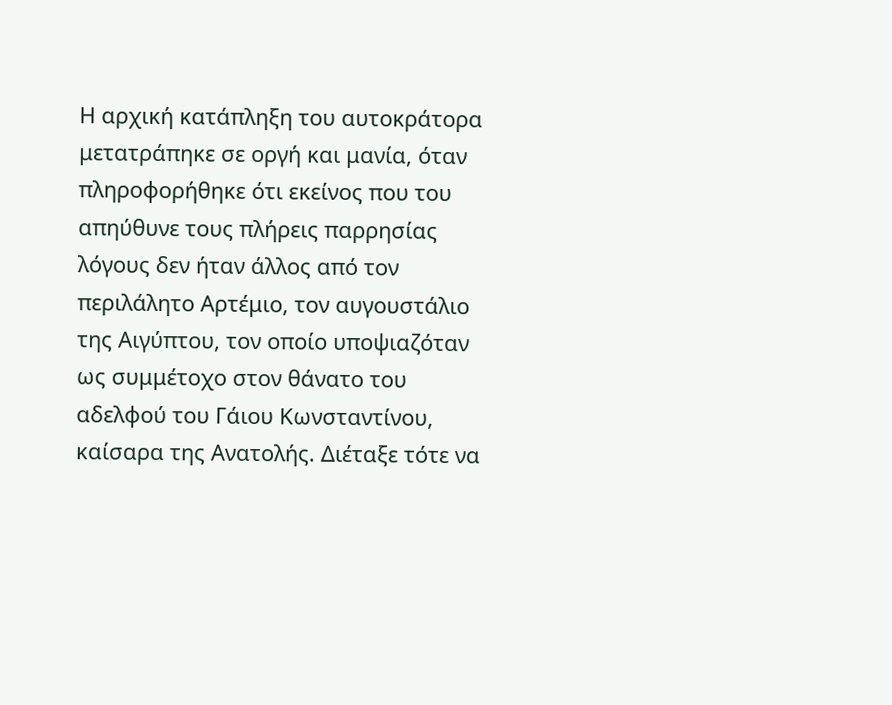Η αρχική κατάπληξη του αυτοκράτορα μετατράπηκε σε οργή και μανία, όταν πληροφορήθηκε ότι εκείνος που του απηύθυνε τους πλήρεις παρρησίας λόγους δεν ήταν άλλος από τον περιλάλητο Αρτέμιο, τον αυγουστάλιο της Αιγύπτου, τον οποίο υποψιαζόταν ως συμμέτοχο στον θάνατο του αδελφού του Γάιου Κωνσταντίνου, καίσαρα της Ανατολής. Διέταξε τότε να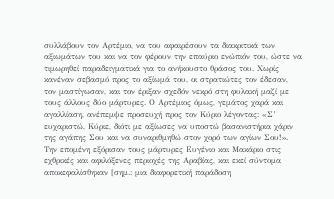συλλάβουν τον Αρτέμιο, να του αφαιρέσουν τα διακριτικά των αξιωμάτων του και να τον φέρουν την επαύριο ενώπιόν του, ώστε να τιμωρηθεί παραδειγματικά για το ανήκουστο θράσος του. Χωρίς κανέναν σεβασμό προς το αξίωμά του, οι στρατιώτες τον έδεσαν, τον μαστίγωσαν, και τον έριξαν σχεδόν νεκρό στη φυλακή μαζί με τους άλλους δύο μάρτυρες. Ο Αρτέμιος όμως, γεμάτος χαρά και αγαλλίαση, ανέπεμψε προσευχή προς τον Κύριο λέγοντας: «Σ’ ευχαριστώ, Κύριε, διότι με αξίωσες να υποστώ βασανιστήρια χάριν της αγάπης Σου και να συναριθμηθώ στον χορό των αγίων Σου!». Την επομένη εξόρισαν τους μάρτυρες Ευγένιο και Μακάριο στις εχθρικές και αφιλόξενες περιοχές της Αραβίας, και εκεί σύντομα αποκεφαλίσθηκαν [σημ.: μια διαφορετική παράδοση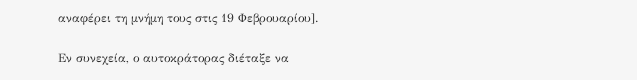αναφέρει τη μνήμη τους στις 19 Φεβρουαρίου].

Εν συνεχεία, ο αυτοκράτορας διέταξε να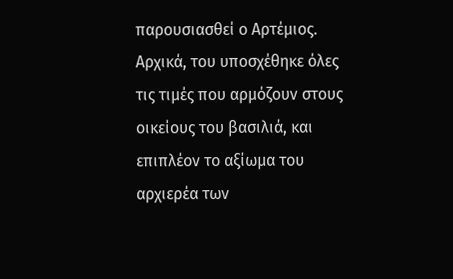παρουσιασθεί ο Αρτέμιος. Αρχικά, του υποσχέθηκε όλες τις τιμές που αρμόζουν στους οικείους του βασιλιά, και επιπλέον το αξίωμα του αρχιερέα των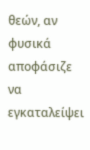θεών, αν φυσικά αποφάσιζε να εγκαταλείψει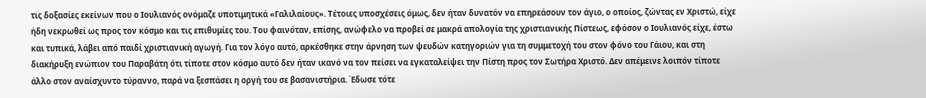τις δοξασίες εκείνων που ο Ιουλιανός ονόμαζε υποτιμητικά «Γαλιλαίους». Τέτοιες υποσχέσεις όμως, δεν ήταν δυνατόν να επηρεάσουν τον άγιο, ο οποίος, ζώντας εν Χριστώ, είχε ήδη νεκρωθεί ως προς τον κόσμο και τις επιθυμίες του. Του φαινόταν, επίσης, ανώφελο να προβεί σε μακρά απολογία της χριστιανικής Πίστεως, εφόσον ο Ιουλιανός είχε, έστω και τυπικά, λάβει από παιδί χριστιανική αγωγή. Για τον λόγο αυτό, αρκέσθηκε στην άρνηση των ψευδών κατηγοριών για τη συμμετοχή του στον φόνο του Γάιου, και στη διακήρυξη ενώπιον του Παραβάτη ότι τίποτε στον κόσμο αυτό δεν ήταν ικανό να τον πείσει να εγκαταλείψει την Πίστη προς τον Σωτήρα Χριστό. Δεν απέμεινε λοιπόν τίποτε άλλο στον αναίσχυντο τύραννο, παρά να ξεσπάσει η οργή του σε βασανιστήρια. Έδωσε τότε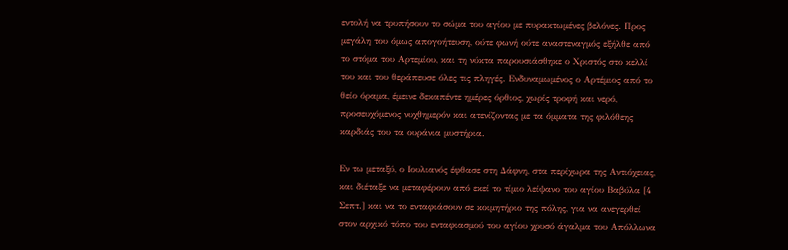εντολή να τρυπήσουν το σώμα του αγίου με πυρακτωμένες βελόνες. Προς μεγάλη του όμως απογοήτευση, ούτε φωνή ούτε αναστεναγμός εξήλθε από το στόμα του Αρτεμίου, και τη νύκτα παρουσιάσθηκε ο Χριστός στο κελλί του και του θεράπευσε όλες τις πληγές. Ενδυναμωμένος ο Αρτέμιος από το θείο όραμα, έμεινε δεκαπέντε ημέρες όρθιος, χωρίς τροφή και νερό, προσευχόμενος νυχθημερόν και ατενίζοντας με τα όμματα της φιλόθεης καρδιάς του τα ουράνια μυστήρια.

Εν τω μεταξύ, ο Ιουλιανός έφθασε στη Δάφνη, στα περίχωρα της Αντιόχειας, και διέταξε να μεταφέρουν από εκεί το τίμιο λείψανο του αγίου Βαβύλα [4 Σεπτ.] και να το ενταφιάσουν σε κοιμητήριο της πόλης, για να ανεγερθεί στον αρχικό τόπο του ενταφιασμού του αγίου χρυσό άγαλμα του Απόλλωνα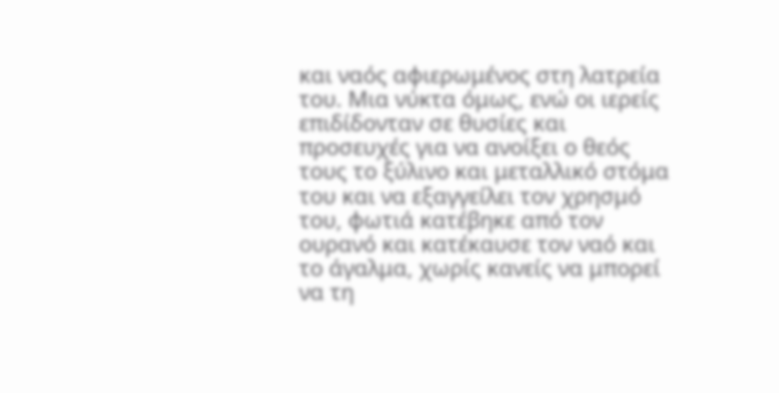και ναός αφιερωμένος στη λατρεία του. Μια νύκτα όμως, ενώ οι ιερείς επιδίδονταν σε θυσίες και προσευχές για να ανοίξει ο θεός τους το ξύλινο και μεταλλικό στόμα του και να εξαγγείλει τον χρησμό του, φωτιά κατέβηκε από τον ουρανό και κατέκαυσε τον ναό και το άγαλμα, χωρίς κανείς να μπορεί να τη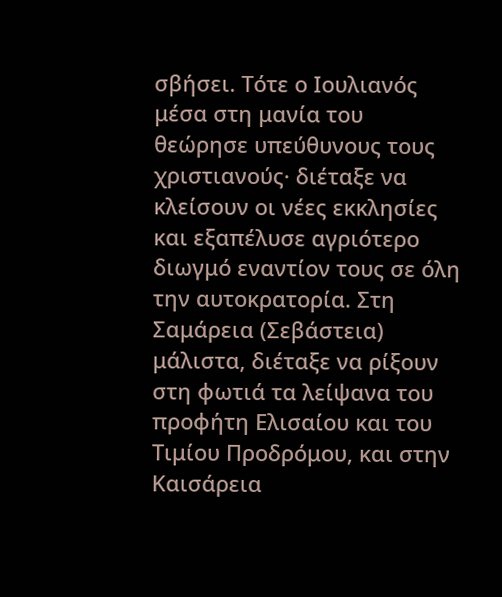σβήσει. Τότε ο Ιουλιανός μέσα στη μανία του θεώρησε υπεύθυνους τους χριστιανούς· διέταξε να κλείσουν οι νέες εκκλησίες και εξαπέλυσε αγριότερο διωγμό εναντίον τους σε όλη την αυτοκρατορία. Στη Σαμάρεια (Σεβάστεια) μάλιστα, διέταξε να ρίξουν στη φωτιά τα λείψανα του προφήτη Ελισαίου και του Τιμίου Προδρόμου, και στην Καισάρεια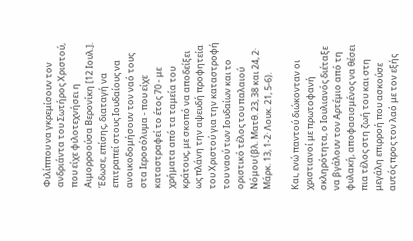Φιλίππου να γκρεμίσουν τον ανδριάντα του Σωτήρος Χριστού, που είχε φιλοτεχνήσει η Αιμορροούσα Βερονίκη [12 Ιουλ.]. Έδωσε, επίσης, διαταγή να επιτραπεί στους Ιουδαίους να ανοικοδομήσουν τον ναό τους στα Ιεροσόλυμα - που είχε καταστραφεί το έτος 70 - με χρήματα από τα ταμεία του κράτους, με σκοπό να αποδείξει ως πλάνη την αψευδή προφητεία του Χριστού για την καταστροφή του ναού των Ιουδαίων και το οριστικό τέλος του παλαιού Νόμου (βλ. Ματθ. 23, 38 και 24, 2· Μάρκ. 13, 1-2· Λουκ. 21, 5-6).

Και, ενώ παντού διώκονταν οι χριστιανοί με πρωτοφανή σκληρότητα, ο Ιουλιανός διέταξε να βγάλουν τον Αρτέμιο από τη φυλακή, αποφασισμένος να θέσει πια τέλος στη ζωή του και στη μεγάλη επιρροή που ασκούσε αυτός προς τον λαό με τον εξής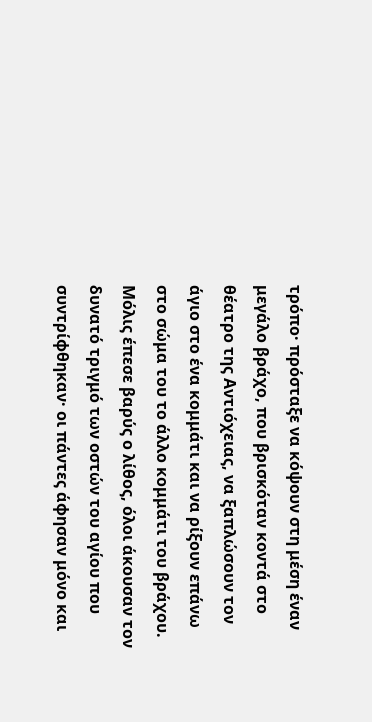τρόπο· πρόσταξε να κόψουν στη μέση έναν μεγάλο βράχο, που βρισκόταν κοντά στο θέατρο της Αντιόχειας, να ξαπλώσουν τον άγιο στο ένα κομμάτι και να ρίξουν επάνω στο σώμα του το άλλο κομμάτι του βράχου. Μόλις έπεσε βαρύς ο λίθος, όλοι άκουσαν τον δυνατό τριγμό των οστών του αγίου που συντρίφθηκαν· οι πάντες άφησαν μόνο και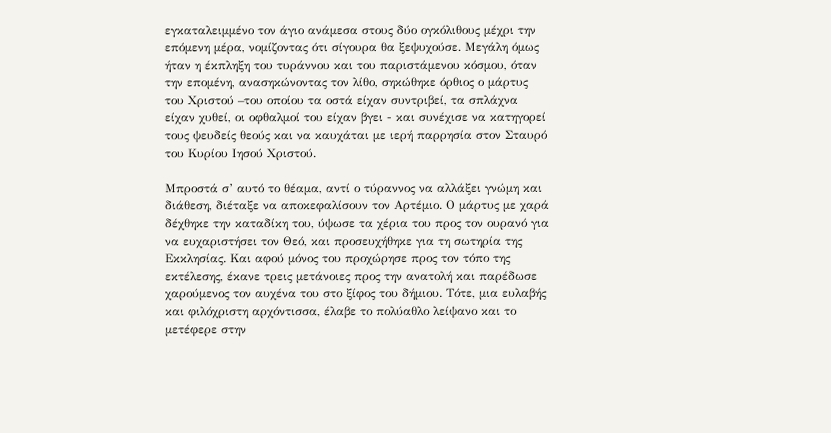εγκαταλειμμένο τον άγιο ανάμεσα στους δύο ογκόλιθους μέχρι την επόμενη μέρα, νομίζοντας ότι σίγουρα θα ξεψυχούσε. Μεγάλη όμως ήταν η έκπληξη του τυράννου και του παριστάμενου κόσμου, όταν την επομένη, ανασηκώνοντας τον λίθο, σηκώθηκε όρθιος ο μάρτυς του Χριστού –του οποίου τα οστά είχαν συντριβεί, τα σπλάχνα είχαν χυθεί, οι οφθαλμοί του είχαν βγει - και συνέχισε να κατηγορεί τους ψευδείς θεούς και να καυχάται με ιερή παρρησία στον Σταυρό του Κυρίου Ιησού Χριστού.

Μπροστά σ’ αυτό το θέαμα, αντί ο τύραννος να αλλάξει γνώμη και διάθεση, διέταξε να αποκεφαλίσουν τον Αρτέμιο. Ο μάρτυς με χαρά δέχθηκε την καταδίκη του, ύψωσε τα χέρια του προς τον ουρανό για να ευχαριστήσει τον Θεό, και προσευχήθηκε για τη σωτηρία της Εκκλησίας. Και αφού μόνος του προχώρησε προς τον τόπο της εκτέλεσης, έκανε τρεις μετάνοιες προς την ανατολή και παρέδωσε χαρούμενος τον αυχένα του στο ξίφος του δήμιου. Τότε, μια ευλαβής και φιλόχριστη αρχόντισσα, έλαβε το πολύαθλο λείψανο και το μετέφερε στην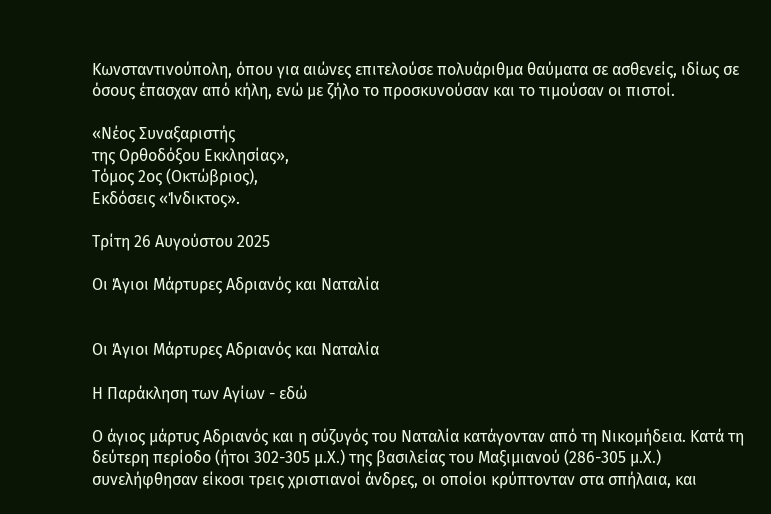Κωνσταντινούπολη, όπου για αιώνες επιτελούσε πολυάριθμα θαύματα σε ασθενείς, ιδίως σε όσους έπασχαν από κήλη, ενώ με ζήλο το προσκυνούσαν και το τιμούσαν οι πιστοί.

«Νέος Συναξαριστής
της Ορθοδόξου Εκκλησίας»,
Τόμος 2ος (Οκτώβριος),
Εκδόσεις «Ίνδικτος».

Τρίτη 26 Αυγούστου 2025

Οι Άγιοι Μάρτυρες Αδριανός και Ναταλία


Οι Άγιοι Μάρτυρες Αδριανός και Ναταλία

Η Παράκληση των Αγίων - εδώ

Ο άγιος μάρτυς Αδριανός και η σύζυγός του Ναταλία κατάγονταν από τη Νικομήδεια. Κατά τη δεύτερη περίοδο (ήτοι 302-305 μ.Χ.) της βασιλείας του Μαξιμιανού (286-305 μ.Χ.) συνελήφθησαν είκοσι τρεις χριστιανοί άνδρες, οι οποίοι κρύπτονταν στα σπήλαια, και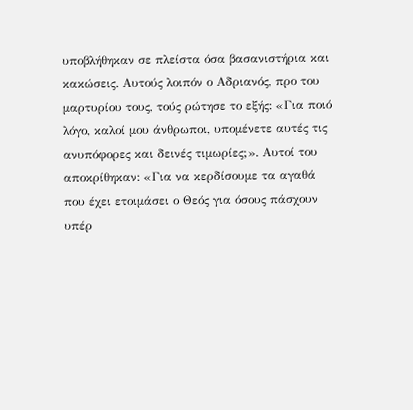υποβλήθηκαν σε πλείστα όσα βασανιστήρια και κακώσεις. Αυτούς λοιπόν ο Αδριανός, προ του μαρτυρίου τους, τούς ρώτησε το εξής: «Για ποιό λόγο, καλοί μου άνθρωποι, υπομένετε αυτές τις ανυπόφορες και δεινές τιμωρίες;». Αυτοί του αποκρίθηκαν: «Για να κερδίσουμε τα αγαθά που έχει ετοιμάσει ο Θεός για όσους πάσχουν υπέρ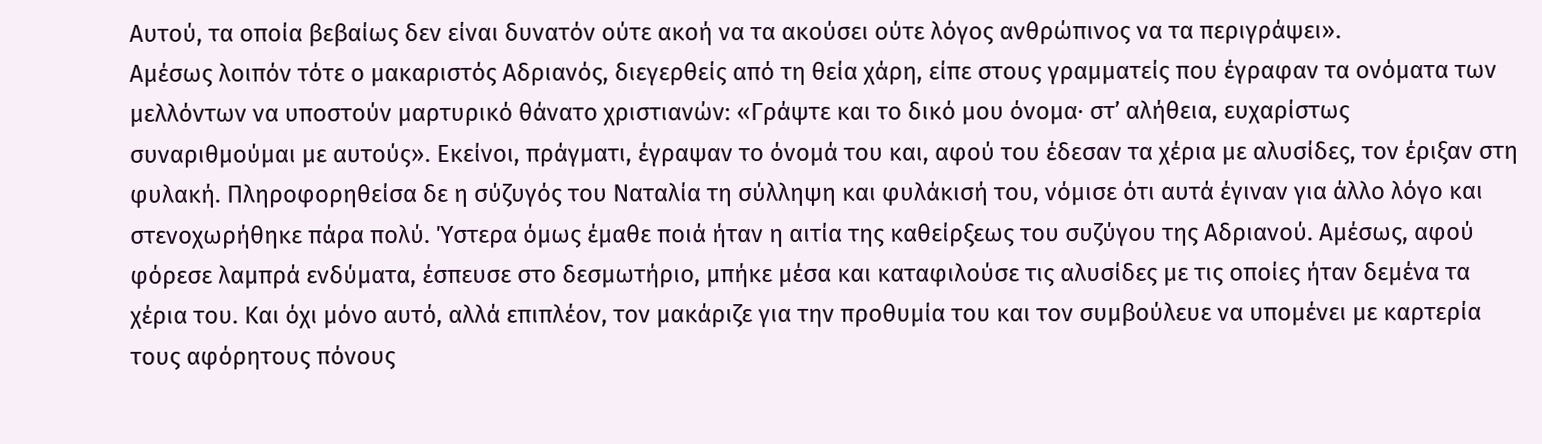Αυτού, τα οποία βεβαίως δεν είναι δυνατόν ούτε ακοή να τα ακούσει ούτε λόγος ανθρώπινος να τα περιγράψει».
Αμέσως λοιπόν τότε ο μακαριστός Αδριανός, διεγερθείς από τη θεία χάρη, είπε στους γραμματείς που έγραφαν τα ονόματα των μελλόντων να υποστούν μαρτυρικό θάνατο χριστιανών: «Γράψτε και το δικό μου όνομα· στ’ αλήθεια, ευχαρίστως συναριθμούμαι με αυτούς». Εκείνοι, πράγματι, έγραψαν το όνομά του και, αφού του έδεσαν τα χέρια με αλυσίδες, τον έριξαν στη φυλακή. Πληροφορηθείσα δε η σύζυγός του Ναταλία τη σύλληψη και φυλάκισή του, νόμισε ότι αυτά έγιναν για άλλο λόγο και στενοχωρήθηκε πάρα πολύ. Ύστερα όμως έμαθε ποιά ήταν η αιτία της καθείρξεως του συζύγου της Αδριανού. Αμέσως, αφού φόρεσε λαμπρά ενδύματα, έσπευσε στο δεσμωτήριο, μπήκε μέσα και καταφιλούσε τις αλυσίδες με τις οποίες ήταν δεμένα τα χέρια του. Και όχι μόνο αυτό, αλλά επιπλέον, τον μακάριζε για την προθυμία του και τον συμβούλευε να υπομένει με καρτερία τους αφόρητους πόνους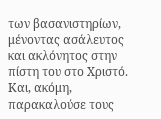των βασανιστηρίων, μένοντας ασάλευτος και ακλόνητος στην πίστη του στο Χριστό. Και, ακόμη, παρακαλούσε τους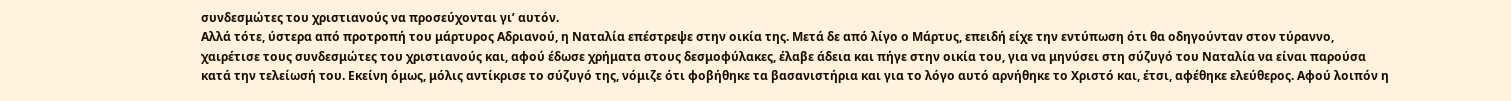συνδεσμώτες του χριστιανούς να προσεύχονται γι’ αυτόν.
Αλλά τότε, ύστερα από προτροπή του μάρτυρος Αδριανού, η Ναταλία επέστρεψε στην οικία της. Μετά δε από λίγο ο Μάρτυς, επειδή είχε την εντύπωση ότι θα οδηγούνταν στον τύραννο, χαιρέτισε τους συνδεσμώτες του χριστιανούς και, αφού έδωσε χρήματα στους δεσμοφύλακες, έλαβε άδεια και πήγε στην οικία του, για να μηνύσει στη σύζυγό του Ναταλία να είναι παρούσα κατά την τελείωσή του. Εκείνη όμως, μόλις αντίκρισε το σύζυγό της, νόμιζε ότι φοβήθηκε τα βασανιστήρια και για το λόγο αυτό αρνήθηκε το Χριστό και, έτσι, αφέθηκε ελεύθερος. Αφού λοιπόν η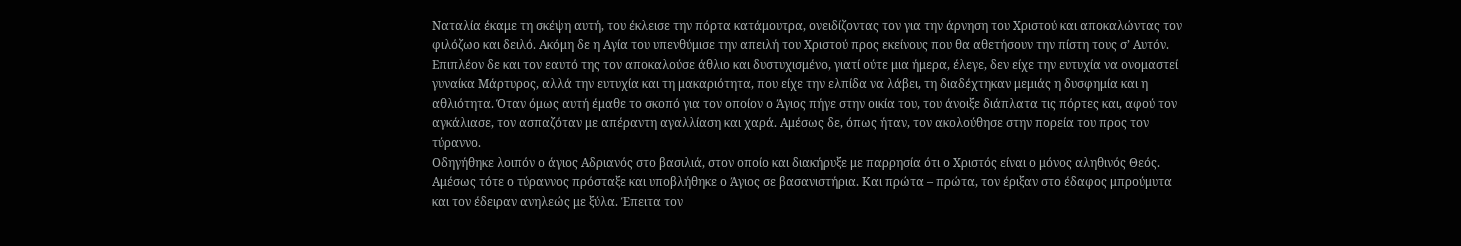Ναταλία έκαμε τη σκέψη αυτή, του έκλεισε την πόρτα κατάμουτρα, ονειδίζοντας τον για την άρνηση του Χριστού και αποκαλώντας τον φιλόζωο και δειλό. Ακόμη δε η Αγία του υπενθύμισε την απειλή του Χριστού προς εκείνους που θα αθετήσουν την πίστη τους σ’ Αυτόν. Επιπλέον δε και τον εαυτό της τον αποκαλούσε άθλιο και δυστυχισμένο, γιατί ούτε μια ήμερα, έλεγε, δεν είχε την ευτυχία να ονομαστεί γυναίκα Μάρτυρος, αλλά την ευτυχία και τη μακαριότητα, που είχε την ελπίδα να λάβει, τη διαδέχτηκαν μεμιάς η δυσφημία και η αθλιότητα. Όταν όμως αυτή έμαθε το σκοπό για τον οποίον ο Άγιος πήγε στην οικία του, του άνοιξε διάπλατα τις πόρτες και, αφού τον αγκάλιασε, τον ασπαζόταν με απέραντη αγαλλίαση και χαρά. Αμέσως δε, όπως ήταν, τον ακολούθησε στην πορεία του προς τον τύραννο.
Οδηγήθηκε λοιπόν ο άγιος Αδριανός στο βασιλιά, στον οποίο και διακήρυξε με παρρησία ότι ο Χριστός είναι ο μόνος αληθινός Θεός. Αμέσως τότε ο τύραννος πρόσταξε και υποβλήθηκε ο Άγιος σε βασανιστήρια. Και πρώτα – πρώτα, τον έριξαν στο έδαφος μπρούμυτα και τον έδειραν ανηλεώς με ξύλα. Έπειτα τον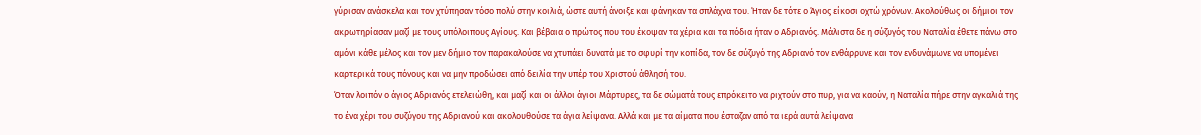γύρισαν ανάσκελα και τον χτύπησαν τόσο πολύ στην κοιλιά, ώστε αυτή άνοιξε και φάνηκαν τα σπλάχνα του. Ήταν δε τότε ο Άγιος είκοσι οχτώ χρόνων. Ακολούθως οι δήμιοι τον ακρωτηρίασαν μαζί με τους υπόλοιπους Αγίους. Και βέβαια ο πρώτος που του έκοψαν τα χέρια και τα πόδια ήταν ο Αδριανός. Μάλιστα δε η σύζυγός του Ναταλία έθετε πάνω στο αμόνι κάθε μέλος και τον μεν δήμιο τον παρακαλούσε να χτυπάει δυνατά με το σφυρί την κοπίδα, τον δε σύζυγό της Αδριανό τον ενθάρρυνε και τον ενδυνάμωνε να υπομένει καρτερικά τους πόνους και να μην προδώσει από δειλία την υπέρ του Χριστού άθλησή του.
Όταν λοιπόν ο άγιος Αδριανός ετελειώθη, και μαζί και οι άλλοι άγιοι Μάρτυρες, τα δε σώματά τους επρόκειτο να ριχτούν στο πυρ, για να καούν, η Ναταλία πήρε στην αγκαλιά της το ένα χέρι του συζύγου της Αδριανού και ακολουθούσε τα άγια λείψανα. Αλλά και με τα αίματα που έσταζαν από τα ιερά αυτά λείψανα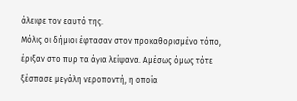άλειφε τον εαυτό της.
Μόλις οι δήμιοι έφτασαν στον προκαθορισμένο τόπο, έριξαν στο πυρ τα άγια λείψανα. Αμέσως όμως τότε ξέσπασε μεγάλη νεροποντή, η οποία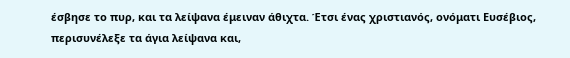έσβησε το πυρ, και τα λείψανα έμειναν άθιχτα. Έτσι ένας χριστιανός, ονόματι Ευσέβιος, περισυνέλεξε τα άγια λείψανα και,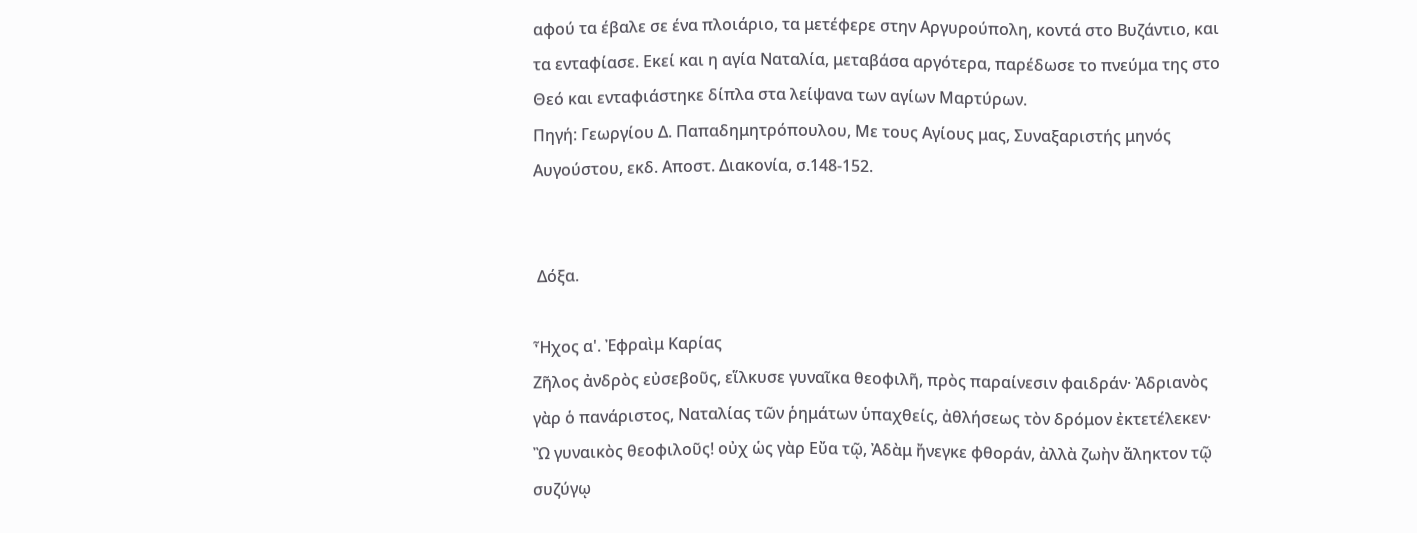αφού τα έβαλε σε ένα πλοιάριο, τα μετέφερε στην Αργυρούπολη, κοντά στο Βυζάντιο, και τα ενταφίασε. Εκεί και η αγία Ναταλία, μεταβάσα αργότερα, παρέδωσε το πνεύμα της στο Θεό και ενταφιάστηκε δίπλα στα λείψανα των αγίων Μαρτύρων.
Πηγή: Γεωργίου Δ. Παπαδημητρόπουλου, Με τους Αγίους μας, Συναξαριστής μηνός Αυγούστου, εκδ. Αποστ. Διακονία, σ.148-152.


 Δόξα.

Ἦχος α'. Ἐφραὶμ Καρίας
Ζῆλος ἀνδρὸς εὐσεβοῦς, εἵλκυσε γυναῖκα θεοφιλῆ, πρὸς παραίνεσιν φαιδράν· Ἀδριανὸς γὰρ ὁ πανάριστος, Ναταλίας τῶν ῥημάτων ὑπαχθείς, ἀθλήσεως τὸν δρόμον ἐκτετέλεκεν· Ὢ γυναικὸς θεοφιλοῦς! οὐχ ὡς γὰρ Εὔα τῷ, Ἀδὰμ ἤνεγκε φθοράν, ἀλλὰ ζωὴν ἄληκτον τῷ συζύγῳ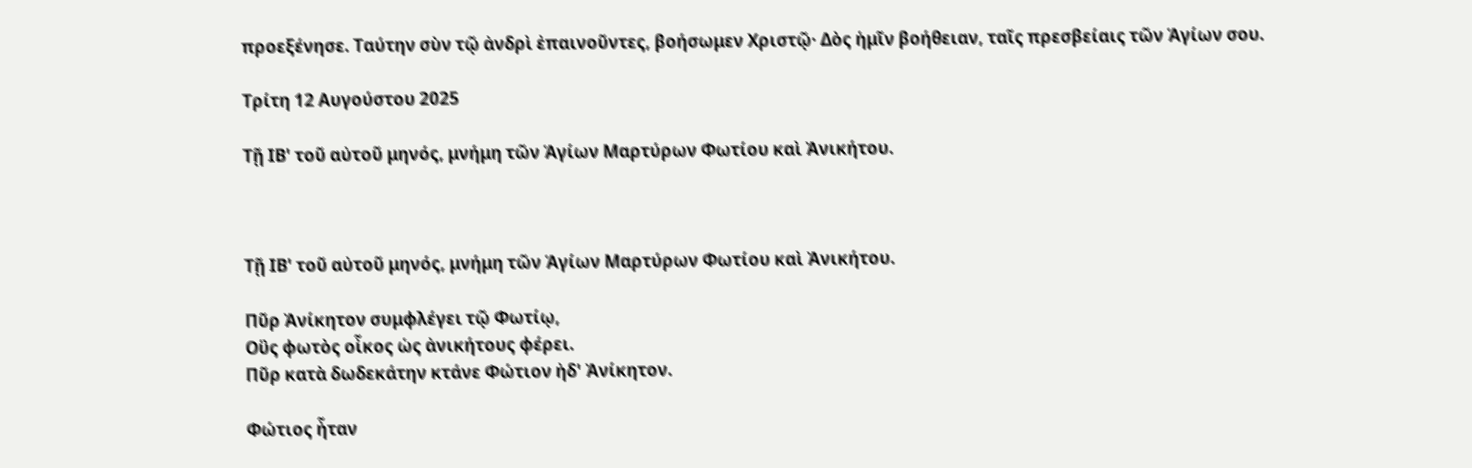προεξένησε. Ταύτην σὺν τῷ ἀνδρὶ ἐπαινοῦντες, βοήσωμεν Χριστῷ· Δὸς ἡμῖν βοήθειαν, ταῖς πρεσβείαις τῶν Ἁγίων σου.

Τρίτη 12 Αυγούστου 2025

Τῇ ΙΒ' τοῦ αὐτοῦ μηνός, μνήμη τῶν Ἁγίων Μαρτύρων Φωτίου καὶ Ἀνικήτου.



Τῇ ΙΒ' τοῦ αὐτοῦ μηνός, μνήμη τῶν Ἁγίων Μαρτύρων Φωτίου καὶ Ἀνικήτου.

Πῦρ Ἀνίκητον συμφλέγει τῷ Φωτίῳ,
Οὓς φωτὸς οἶκος ὡς ἀνικήτους φέρει.
Πῦρ κατὰ δωδεκάτην κτάνε Φώτιον ἠδ' Ἀνίκητον.

Φώτιος ἦταν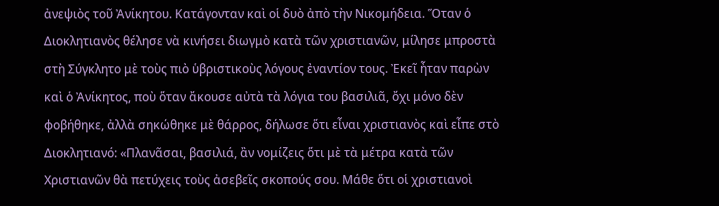ἀνεψιὸς τοῦ Ἀνίκητου. Κατάγονταν καὶ οἱ δυὸ ἀπὸ τὴν Νικομήδεια. Ὅταν ὁ Διοκλητιανὸς θέλησε νὰ κινήσει διωγμὸ κατὰ τῶν χριστιανῶν, μίλησε μπροστὰ στὴ Σύγκλητο μὲ τοὺς πιὸ ὑβριστικοὺς λόγους ἐναντίον τους. Ἐκεῖ ἦταν παρὼν καὶ ὁ Ἀνίκητος, ποὺ ὅταν ἄκουσε αὐτὰ τὰ λόγια του βασιλιᾶ, ὄχι μόνο δὲν φοβήθηκε, ἀλλὰ σηκώθηκε μὲ θάρρος, δήλωσε ὅτι εἶναι χριστιανὸς καὶ εἶπε στὸ Διοκλητιανό: «Πλανᾶσαι, βασιλιά, ἂν νομίζεις ὅτι μὲ τὰ μέτρα κατὰ τῶν Χριστιανῶν θὰ πετύχεις τοὺς ἀσεβεῖς σκοπούς σου. Μάθε ὅτι οἱ χριστιανοὶ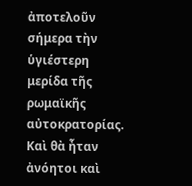ἀποτελοῦν σήμερα τὴν ὑγιέστερη μερίδα τῆς ρωμαϊκῆς αὐτοκρατορίας. Καὶ θὰ ἦταν ἀνόητοι καὶ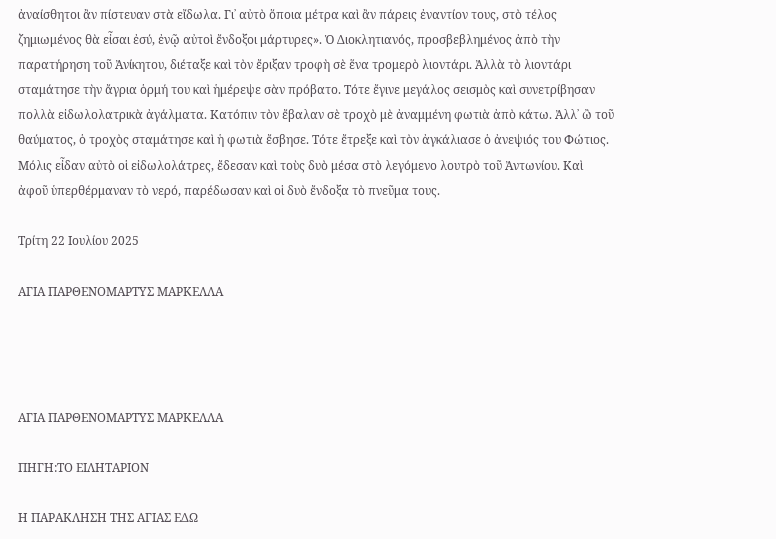ἀναίσθητοι ἂν πίστευαν στὰ εἴδωλα. Γι᾿ αὐτὸ ὅποια μέτρα καὶ ἂν πάρεις ἐναντίον τους, στὸ τέλος ζημιωμένος θὰ εἶσαι ἐσύ, ἐνῷ αὐτοὶ ἔνδοξοι μάρτυρες». Ὁ Διοκλητιανός, προσβεβλημένος ἀπὸ τὴν παρατήρηση τοῦ Ἀνίκητου, διέταξε καὶ τὸν ἔριξαν τροφὴ σὲ ἕνα τρομερὸ λιοντάρι. Ἀλλὰ τὸ λιοντάρι σταμάτησε τὴν ἄγρια ὁρμή του καὶ ἡμέρεψε σὰν πρόβατο. Τότε ἔγινε μεγάλος σεισμὸς καὶ συνετρίβησαν πολλὰ εἰδωλολατρικὰ ἀγάλματα. Κατόπιν τὸν ἔβαλαν σὲ τροχὸ μὲ ἀναμμένη φωτιὰ ἀπὸ κάτω. Ἀλλ᾿ ὢ τοῦ θαύματος, ὁ τροχὸς σταμάτησε καὶ ἡ φωτιὰ ἔσβησε. Τότε ἔτρεξε καὶ τὸν ἀγκάλιασε ὁ ἀνεψιός του Φώτιος. Μόλις εἶδαν αὐτὸ οἱ εἰδωλολάτρες, ἔδεσαν καὶ τοὺς δυὸ μέσα στὸ λεγόμενο λουτρὸ τοῦ Ἀντωνίου. Καὶ ἀφοῦ ὑπερθέρμαναν τὸ νερό, παρέδωσαν καὶ οἱ δυὸ ἔνδοξα τὸ πνεῦμα τους.

Τρίτη 22 Ιουλίου 2025

ΑΓΙΑ ΠΑΡΘΕΝΟΜΑΡΤΥΣ ΜΑΡΚΕΛΛΑ




ΑΓΙΑ ΠΑΡΘΕΝΟΜΑΡΤΥΣ ΜΑΡΚΕΛΛΑ

ΠΗΓΗ:ΤΟ ΕΙΛΗΤΑΡΙΟΝ

Η ΠΑΡΑΚΛΗΣΗ ΤΗΣ ΑΓΙΑΣ ΕΔΩ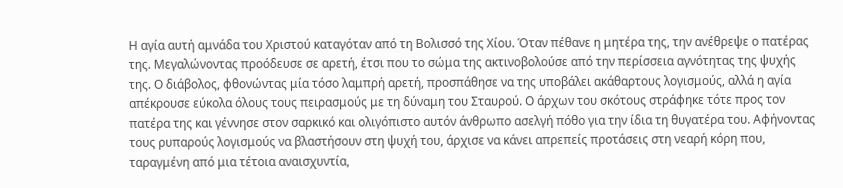Η αγία αυτή αμνάδα του Χριστού καταγόταν από τη Βολισσό της Χίου. Όταν πέθανε η μητέρα της, την ανέθρεψε ο πατέρας της. Μεγαλώνοντας προόδευσε σε αρετή, έτσι που το σώμα της ακτινοβολούσε από την περίσσεια αγνότητας της ψυχής της. Ο διάβολος, φθονώντας μία τόσο λαμπρή αρετή, προσπάθησε να της υποβάλει ακάθαρτους λογισμούς, αλλά η αγία απέκρουσε εύκολα όλους τους πειρασμούς με τη δύναμη του Σταυρού. Ο άρχων του σκότους στράφηκε τότε προς τον πατέρα της και γέννησε στον σαρκικό και ολιγόπιστο αυτόν άνθρωπο ασελγή πόθο για την ίδια τη θυγατέρα του. Αφήνοντας τους ρυπαρούς λογισμούς να βλαστήσουν στη ψυχή του, άρχισε να κάνει απρεπείς προτάσεις στη νεαρή κόρη που, ταραγμένη από μια τέτοια αναισχυντία,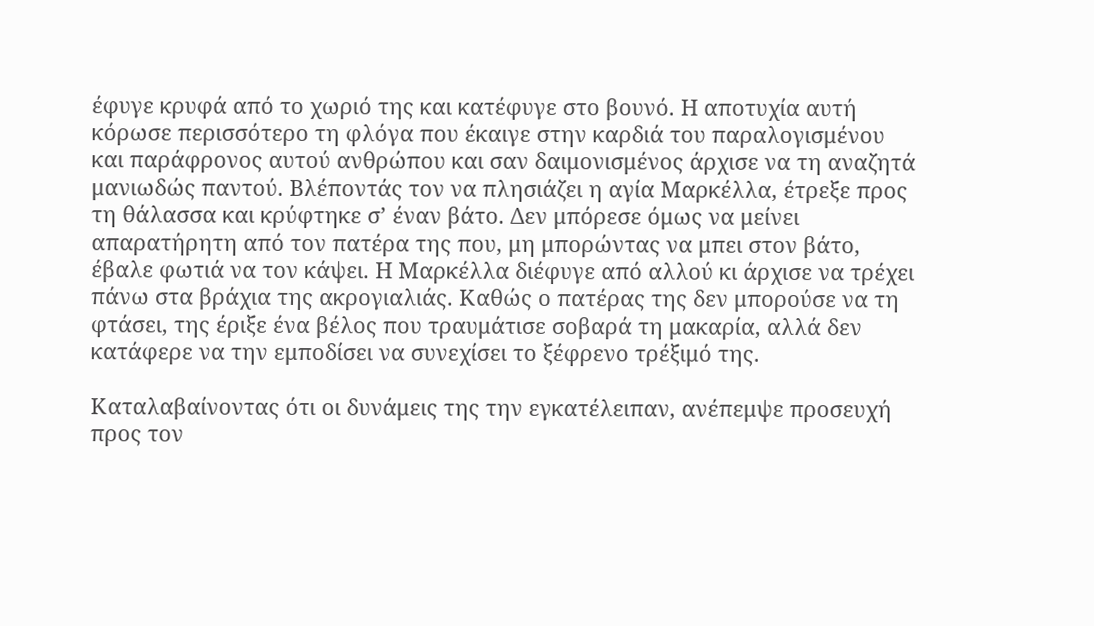έφυγε κρυφά από το χωριό της και κατέφυγε στο βουνό. Η αποτυχία αυτή κόρωσε περισσότερο τη φλόγα που έκαιγε στην καρδιά του παραλογισμένου και παράφρονος αυτού ανθρώπου και σαν δαιμονισμένος άρχισε να τη αναζητά μανιωδώς παντού. Βλέποντάς τον να πλησιάζει η αγία Μαρκέλλα, έτρεξε προς τη θάλασσα και κρύφτηκε σ’ έναν βάτο. Δεν μπόρεσε όμως να μείνει απαρατήρητη από τον πατέρα της που, μη μπορώντας να μπει στον βάτο, έβαλε φωτιά να τον κάψει. Η Μαρκέλλα διέφυγε από αλλού κι άρχισε να τρέχει πάνω στα βράχια της ακρογιαλιάς. Καθώς ο πατέρας της δεν μπορούσε να τη φτάσει, της έριξε ένα βέλος που τραυμάτισε σοβαρά τη μακαρία, αλλά δεν κατάφερε να την εμποδίσει να συνεχίσει το ξέφρενο τρέξιμό της.

Καταλαβαίνοντας ότι οι δυνάμεις της την εγκατέλειπαν, ανέπεμψε προσευχή προς τον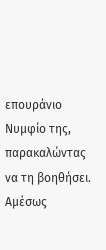επουράνιο Νυμφίο της, παρακαλώντας να τη βοηθήσει. Αμέσως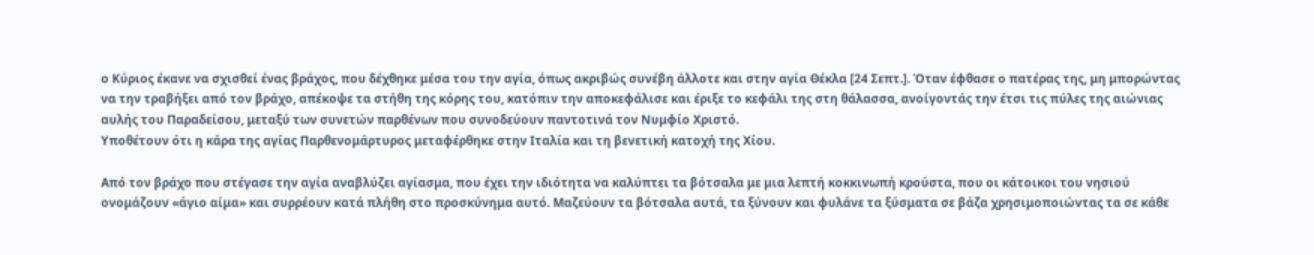ο Κύριος έκανε να σχισθεί ένας βράχος, που δέχθηκε μέσα του την αγία, όπως ακριβώς συνέβη άλλοτε και στην αγία Θέκλα [24 Σεπτ.]. Όταν έφθασε ο πατέρας της, μη μπορώντας να την τραβήξει από τον βράχο, απέκοψε τα στήθη της κόρης του, κατόπιν την αποκεφάλισε και έριξε το κεφάλι της στη θάλασσα, ανοίγοντάς την έτσι τις πύλες της αιώνιας αυλής του Παραδείσου, μεταξύ των συνετών παρθένων που συνοδεύουν παντοτινά τον Νυμφίο Χριστό.
Υποθέτουν ότι η κάρα της αγίας Παρθενομάρτυρος μεταφέρθηκε στην Ιταλία και τη βενετική κατοχή της Χίου.

Από τον βράχο που στέγασε την αγία αναβλύζει αγίασμα, που έχει την ιδιότητα να καλύπτει τα βότσαλα με μια λεπτή κοκκινωπή κρούστα, που οι κάτοικοι του νησιού ονομάζουν «άγιο αίμα» και συρρέουν κατά πλήθη στο προσκύνημα αυτό. Μαζεύουν τα βότσαλα αυτά, τα ξύνουν και φυλάνε τα ξύσματα σε βάζα χρησιμοποιώντας τα σε κάθε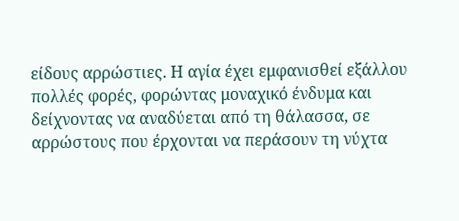είδους αρρώστιες. Η αγία έχει εμφανισθεί εξάλλου πολλές φορές, φορώντας μοναχικό ένδυμα και δείχνοντας να αναδύεται από τη θάλασσα, σε αρρώστους που έρχονται να περάσουν τη νύχτα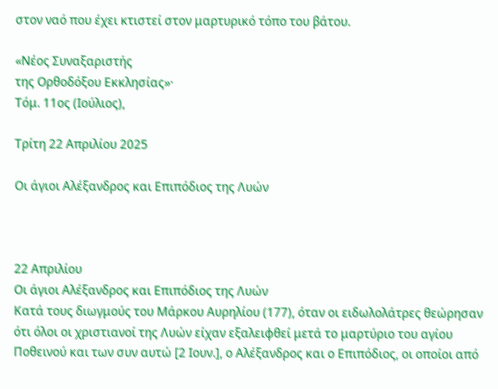στον ναό που έχει κτιστεί στον μαρτυρικό τόπο του βάτου.

«Νέος Συναξαριστής
της Ορθοδόξου Εκκλησίας»·
Τόμ. 11ος (Ιούλιος),

Τρίτη 22 Απριλίου 2025

Οι άγιοι Αλέξανδρος και Επιπόδιος της Λυών



22 Απριλίου
Οι άγιοι Αλέξανδρος και Επιπόδιος της Λυών
Κατά τους διωγμούς του Μάρκου Αυρηλίου (177), όταν οι ειδωλολάτρες θεώρησαν ότι όλοι οι χριστιανοί της Λυών είχαν εξαλειφθεί μετά το μαρτύριο του αγίου Ποθεινού και των συν αυτώ [2 Ιουν.], ο Αλέξανδρος και ο Επιπόδιος, οι οποίοι από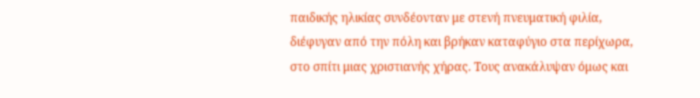παιδικής ηλικίας συνδέονταν με στενή πνευματική φιλία, διέφυγαν από την πόλη και βρήκαν καταφύγιο στα περίχωρα, στο σπίτι μιας χριστιανής χήρας. Τους ανακάλυψαν όμως και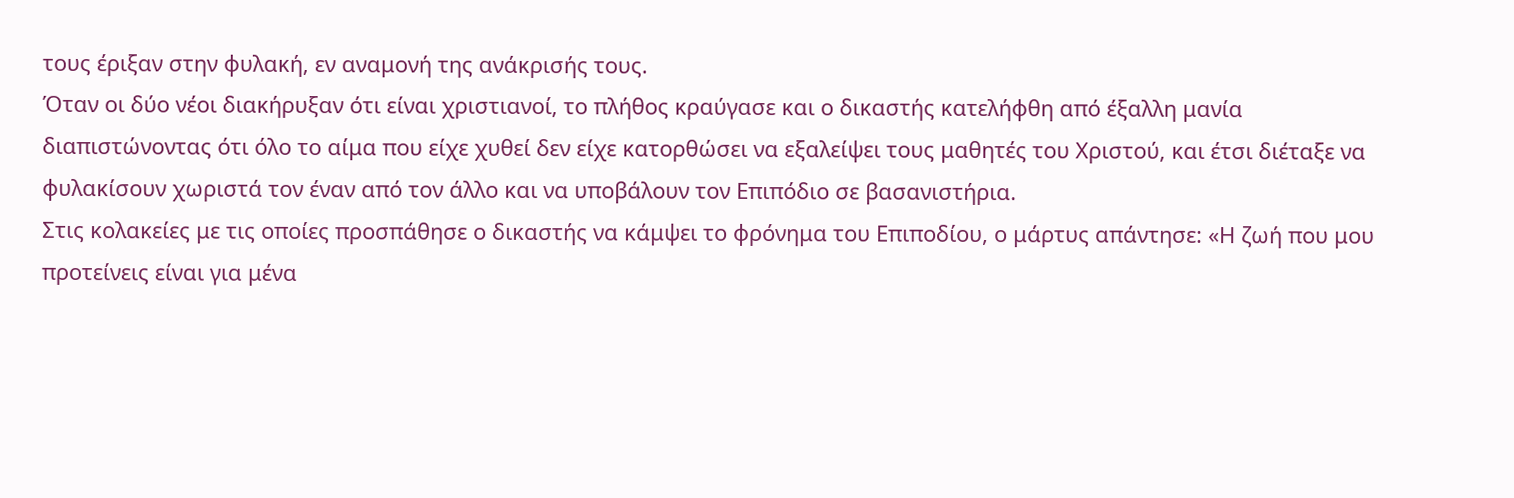τους έριξαν στην φυλακή, εν αναμονή της ανάκρισής τους.
Όταν οι δύο νέοι διακήρυξαν ότι είναι χριστιανοί, το πλήθος κραύγασε και ο δικαστής κατελήφθη από έξαλλη μανία διαπιστώνοντας ότι όλο το αίμα που είχε χυθεί δεν είχε κατορθώσει να εξαλείψει τους μαθητές του Χριστού, και έτσι διέταξε να φυλακίσουν χωριστά τον έναν από τον άλλο και να υποβάλουν τον Επιπόδιο σε βασανιστήρια.
Στις κολακείες με τις οποίες προσπάθησε ο δικαστής να κάμψει το φρόνημα του Επιποδίου, ο μάρτυς απάντησε: «Η ζωή που μου προτείνεις είναι για μένα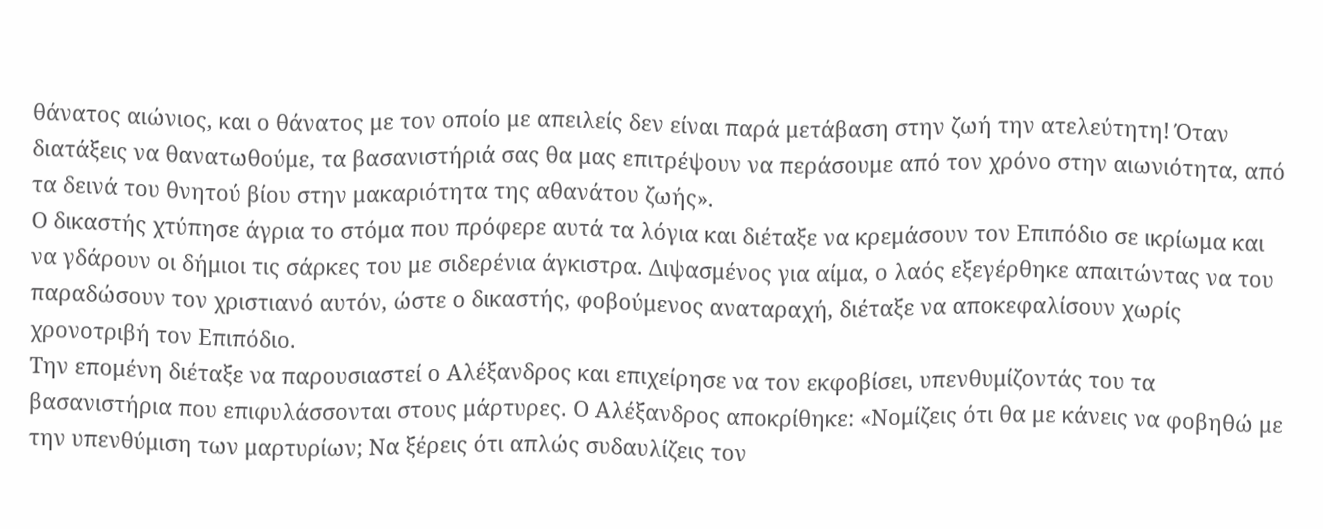θάνατος αιώνιος, και ο θάνατος με τον οποίο με απειλείς δεν είναι παρά μετάβαση στην ζωή την ατελεύτητη! Όταν διατάξεις να θανατωθούμε, τα βασανιστήριά σας θα μας επιτρέψουν να περάσουμε από τον χρόνο στην αιωνιότητα, από τα δεινά του θνητού βίου στην μακαριότητα της αθανάτου ζωής».
Ο δικαστής χτύπησε άγρια το στόμα που πρόφερε αυτά τα λόγια και διέταξε να κρεμάσουν τον Επιπόδιο σε ικρίωμα και να γδάρουν οι δήμιοι τις σάρκες του με σιδερένια άγκιστρα. Διψασμένος για αίμα, ο λαός εξεγέρθηκε απαιτώντας να του παραδώσουν τον χριστιανό αυτόν, ώστε ο δικαστής, φοβούμενος αναταραχή, διέταξε να αποκεφαλίσουν χωρίς χρονοτριβή τον Επιπόδιο.
Την επομένη διέταξε να παρουσιαστεί ο Αλέξανδρος και επιχείρησε να τον εκφοβίσει, υπενθυμίζοντάς του τα βασανιστήρια που επιφυλάσσονται στους μάρτυρες. Ο Αλέξανδρος αποκρίθηκε: «Νομίζεις ότι θα με κάνεις να φοβηθώ με την υπενθύμιση των μαρτυρίων; Να ξέρεις ότι απλώς συδαυλίζεις τον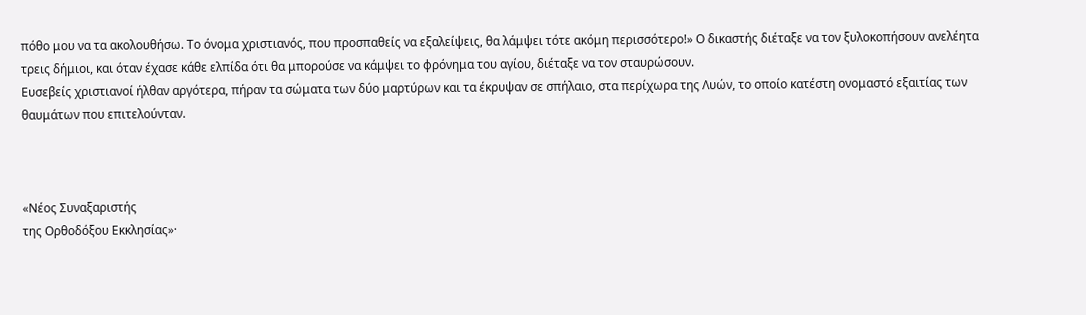πόθο μου να τα ακολουθήσω. Το όνομα χριστιανός, που προσπαθείς να εξαλείψεις, θα λάμψει τότε ακόμη περισσότερο!» Ο δικαστής διέταξε να τον ξυλοκοπήσουν ανελέητα τρεις δήμιοι, και όταν έχασε κάθε ελπίδα ότι θα μπορούσε να κάμψει το φρόνημα του αγίου, διέταξε να τον σταυρώσουν.
Ευσεβείς χριστιανοί ήλθαν αργότερα, πήραν τα σώματα των δύο μαρτύρων και τα έκρυψαν σε σπήλαιο, στα περίχωρα της Λυών, το οποίο κατέστη ονομαστό εξαιτίας των θαυμάτων που επιτελούνταν.



«Νέος Συναξαριστής
της Ορθοδόξου Εκκλησίας»·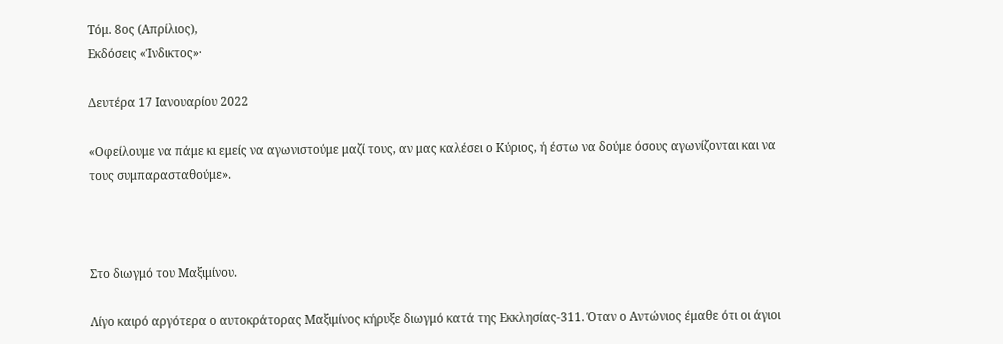Τόμ. 8ος (Απρίλιος),
Εκδόσεις «Ίνδικτος»·

Δευτέρα 17 Ιανουαρίου 2022

«Οφείλουμε να πάμε κι εμείς να αγωνιστούμε μαζί τους, αν μας καλέσει ο Κύριος, ή έστω να δούμε όσους αγωνίζονται και να τους συμπαρασταθούμε».



Στο διωγμό του Μαξιμίνου.

Λίγο καιρό αργότερα ο αυτοκράτορας Μαξιμίνος κήρυξε διωγμό κατά της Εκκλησίας-311. Όταν ο Αντώνιος έμαθε ότι οι άγιοι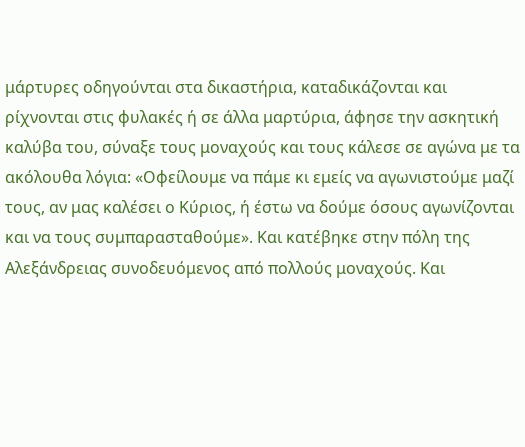μάρτυρες οδηγούνται στα δικαστήρια, καταδικάζονται και ρίχνονται στις φυλακές ή σε άλλα μαρτύρια, άφησε την ασκητική καλύβα του, σύναξε τους μοναχούς και τους κάλεσε σε αγώνα με τα ακόλουθα λόγια: «Οφείλουμε να πάμε κι εμείς να αγωνιστούμε μαζί τους, αν μας καλέσει ο Κύριος, ή έστω να δούμε όσους αγωνίζονται και να τους συμπαρασταθούμε». Και κατέβηκε στην πόλη της Αλεξάνδρειας συνοδευόμενος από πολλούς μοναχούς. Και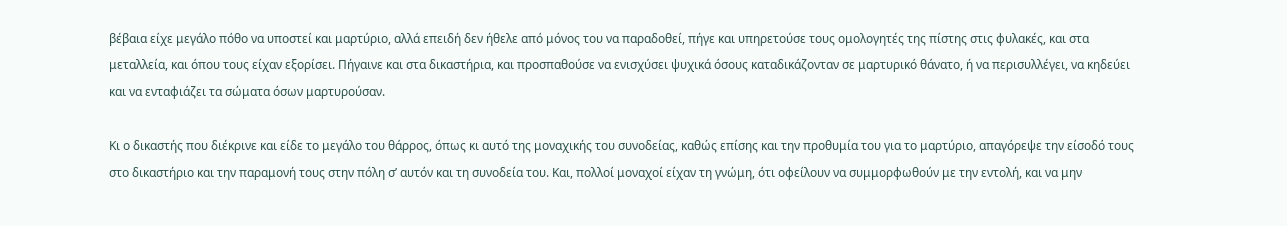βέβαια είχε μεγάλο πόθο να υποστεί και μαρτύριο, αλλά επειδή δεν ήθελε από μόνος του να παραδοθεί, πήγε και υπηρετούσε τους ομολογητές της πίστης στις φυλακές, και στα μεταλλεία, και όπου τους είχαν εξορίσει. Πήγαινε και στα δικαστήρια, και προσπαθούσε να ενισχύσει ψυχικά όσους καταδικάζονταν σε μαρτυρικό θάνατο, ή να περισυλλέγει, να κηδεύει και να ενταφιάζει τα σώματα όσων μαρτυρούσαν.

Κι ο δικαστής που διέκρινε και είδε το μεγάλο του θάρρος, όπως κι αυτό της μοναχικής του συνοδείας, καθώς επίσης και την προθυμία του για το μαρτύριο, απαγόρεψε την είσοδό τους στο δικαστήριο και την παραμονή τους στην πόλη σ’ αυτόν και τη συνοδεία του. Και, πολλοί μοναχοί είχαν τη γνώμη, ότι οφείλουν να συμμορφωθούν με την εντολή, και να μην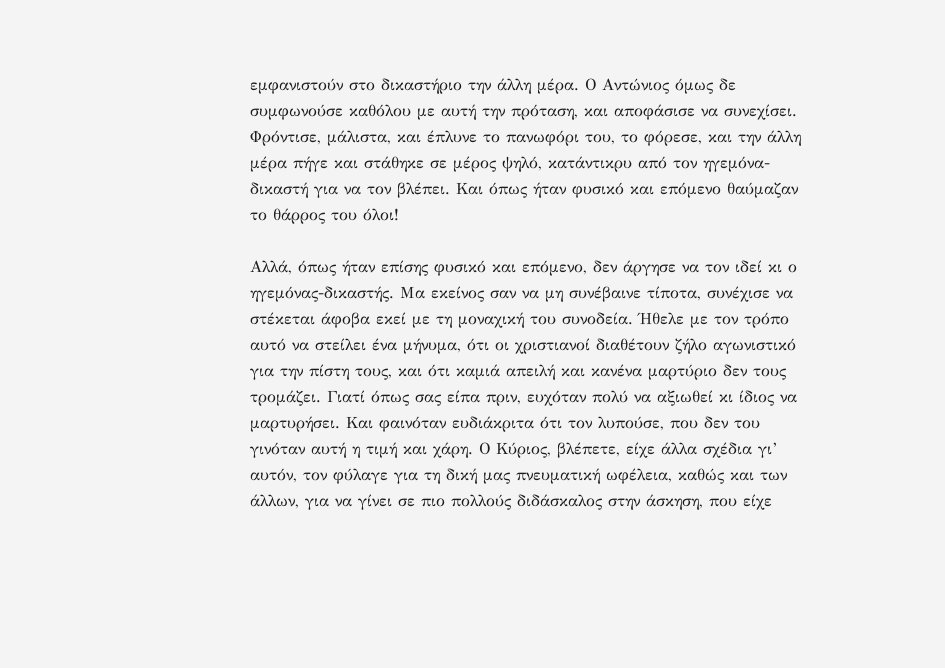εμφανιστούν στο δικαστήριο την άλλη μέρα. Ο Αντώνιος όμως δε συμφωνούσε καθόλου με αυτή την πρόταση, και αποφάσισε να συνεχίσει. Φρόντισε, μάλιστα, και έπλυνε το πανωφόρι του, το φόρεσε, και την άλλη μέρα πήγε και στάθηκε σε μέρος ψηλό, κατάντικρυ από τον ηγεμόνα-δικαστή για να τον βλέπει. Και όπως ήταν φυσικό και επόμενο θαύμαζαν το θάρρος του όλοι!

Αλλά, όπως ήταν επίσης φυσικό και επόμενο, δεν άργησε να τον ιδεί κι ο ηγεμόνας-δικαστής. Μα εκείνος σαν να μη συνέβαινε τίποτα, συνέχισε να στέκεται άφοβα εκεί με τη μοναχική του συνοδεία. Ήθελε με τον τρόπο αυτό να στείλει ένα μήνυμα, ότι οι χριστιανοί διαθέτουν ζήλο αγωνιστικό για την πίστη τους, και ότι καμιά απειλή και κανένα μαρτύριο δεν τους τρομάζει. Γιατί όπως σας είπα πριν, ευχόταν πολύ να αξιωθεί κι ίδιος να μαρτυρήσει. Και φαινόταν ευδιάκριτα ότι τον λυπούσε, που δεν του γινόταν αυτή η τιμή και χάρη. Ο Κύριος, βλέπετε, είχε άλλα σχέδια γι’ αυτόν, τον φύλαγε για τη δική μας πνευματική ωφέλεια, καθώς και των άλλων, για να γίνει σε πιο πολλούς διδάσκαλος στην άσκηση, που είχε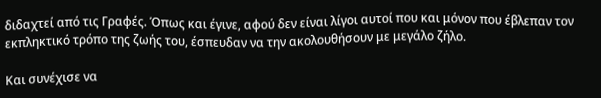διδαχτεί από τις Γραφές. Όπως και έγινε, αφού δεν είναι λίγοι αυτοί που και μόνον που έβλεπαν τον εκπληκτικό τρόπο της ζωής του, έσπευδαν να την ακολουθήσουν με μεγάλο ζήλο.

Και συνέχισε να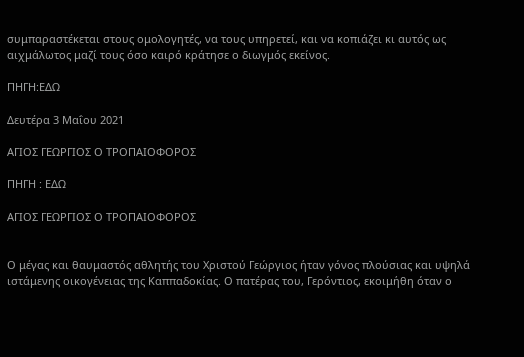συμπαραστέκεται στους ομολογητές, να τους υπηρετεί, και να κοπιάζει κι αυτός ως αιχμάλωτος μαζί τους όσο καιρό κράτησε ο διωγμός εκείνος.

ΠΗΓΗ:ΕΔΩ

Δευτέρα 3 Μαΐου 2021

ΑΓΙΟΣ ΓΕΩΡΓΙΟΣ Ο ΤΡΟΠΑΙΟΦΟΡΟΣ

ΠΗΓΗ : ΕΔΩ

ΑΓΙΟΣ ΓΕΩΡΓΙΟΣ Ο ΤΡΟΠΑΙΟΦΟΡΟΣ


Ο μέγας και θαυμαστός αθλητής του Χριστού Γεώργιος ήταν γόνος πλούσιας και υψηλά ιστάμενης οικογένειας της Καππαδοκίας. Ο πατέρας του, Γερόντιος, εκοιμήθη όταν ο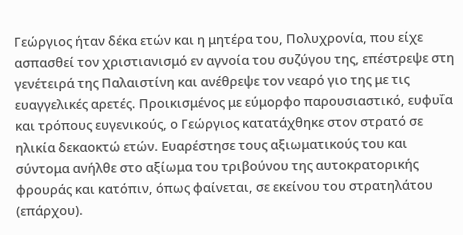Γεώργιος ήταν δέκα ετών και η μητέρα του, Πολυχρονία, που είχε ασπασθεί τον χριστιανισμό εν αγνοία του συζύγου της, επέστρεψε στη γενέτειρά της Παλαιστίνη και ανέθρεψε τον νεαρό γιο της με τις ευαγγελικές αρετές. Προικισμένος με εύμορφο παρουσιαστικό, ευφυΐα και τρόπους ευγενικούς, ο Γεώργιος κατατάχθηκε στον στρατό σε ηλικία δεκαοκτώ ετών. Ευαρέστησε τους αξιωματικούς του και σύντομα ανήλθε στο αξίωμα του τριβούνου της αυτοκρατορικής φρουράς και κατόπιν, όπως φαίνεται, σε εκείνου του στρατηλάτου (επάρχου).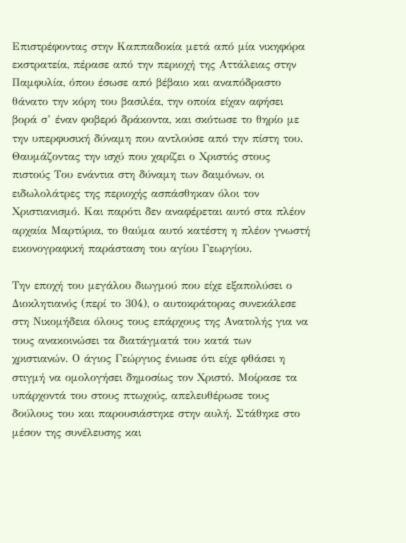Επιστρέφοντας στην Καππαδοκία μετά από μία νικηφόρα εκστρατεία, πέρασε από την περιοχή της Αττάλειας στην Παμφυλία, όπου έσωσε από βέβαιο και αναπόδραστο θάνατο την κόρη του βασιλέα, την οποία είχαν αφήσει βορά σ’ έναν φοβερό δράκοντα, και σκότωσε το θηρίο με την υπερφυσική δύναμη που αντλούσε από την πίστη του. Θαυμάζοντας την ισχύ που χαρίζει ο Χριστός στους πιστούς Του ενάντια στη δύναμη των δαιμόνων, οι ειδωλολάτρες της περιοχής ασπάσθηκαν όλοι τον Χριστιανισμό. Και παρότι δεν αναφέρεται αυτό στα πλέον αρχαία Μαρτύρια, το θαύμα αυτό κατέστη η πλέον γνωστή εικονογραφική παράσταση του αγίου Γεωργίου.

Την εποχή του μεγάλου διωγμού που είχε εξαπολύσει ο Διοκλητιανός (περί το 304), ο αυτοκράτορας συνεκάλεσε στη Νικομήδεια όλους τους επάρχους της Ανατολής για να τους ανακοινώσει τα διατάγματά του κατά των χριστιανών. Ο άγιος Γεώργιος ένιωσε ότι είχε φθάσει η στιγμή να ομολογήσει δημοσίως τον Χριστό. Μοίρασε τα υπάρχοντά του στους πτωχούς, απελευθέρωσε τους δούλους του και παρουσιάστηκε στην αυλή. Στάθηκε στο μέσον της συνέλευσης και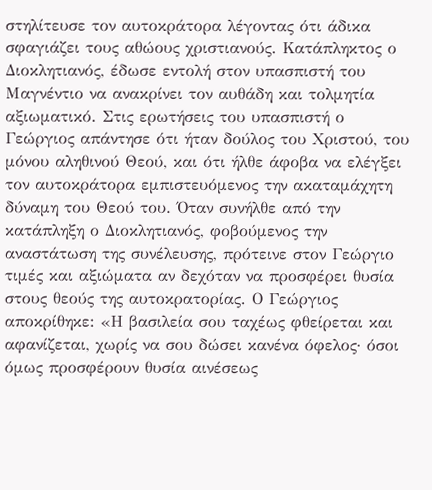στηλίτευσε τον αυτοκράτορα λέγοντας ότι άδικα σφαγιάζει τους αθώους χριστιανούς. Κατάπληκτος ο Διοκλητιανός, έδωσε εντολή στον υπασπιστή του Μαγνέντιο να ανακρίνει τον αυθάδη και τολμητία αξιωματικό. Στις ερωτήσεις του υπασπιστή ο Γεώργιος απάντησε ότι ήταν δούλος του Χριστού, του μόνου αληθινού Θεού, και ότι ήλθε άφοβα να ελέγξει τον αυτοκράτορα εμπιστευόμενος την ακαταμάχητη δύναμη του Θεού του. Όταν συνήλθε από την κατάπληξη ο Διοκλητιανός, φοβούμενος την αναστάτωση της συνέλευσης, πρότεινε στον Γεώργιο τιμές και αξιώματα αν δεχόταν να προσφέρει θυσία στους θεούς της αυτοκρατορίας. Ο Γεώργιος αποκρίθηκε: «Η βασιλεία σου ταχέως φθείρεται και αφανίζεται, χωρίς να σου δώσει κανένα όφελος· όσοι όμως προσφέρουν θυσία αινέσεως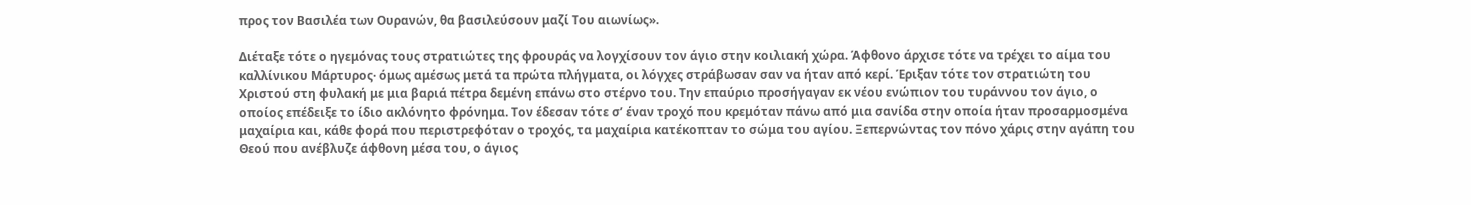προς τον Βασιλέα των Ουρανών, θα βασιλεύσουν μαζί Του αιωνίως».

Διέταξε τότε ο ηγεμόνας τους στρατιώτες της φρουράς να λογχίσουν τον άγιο στην κοιλιακή χώρα. Άφθονο άρχισε τότε να τρέχει το αίμα του καλλίνικου Μάρτυρος· όμως αμέσως μετά τα πρώτα πλήγματα, οι λόγχες στράβωσαν σαν να ήταν από κερί. Έριξαν τότε τον στρατιώτη του Χριστού στη φυλακή με μια βαριά πέτρα δεμένη επάνω στο στέρνο του. Την επαύριο προσήγαγαν εκ νέου ενώπιον του τυράννου τον άγιο, ο οποίος επέδειξε το ίδιο ακλόνητο φρόνημα. Τον έδεσαν τότε σ’ έναν τροχό που κρεμόταν πάνω από μια σανίδα στην οποία ήταν προσαρμοσμένα μαχαίρια και, κάθε φορά που περιστρεφόταν ο τροχός, τα μαχαίρια κατέκοπταν το σώμα του αγίου. Ξεπερνώντας τον πόνο χάρις στην αγάπη του Θεού που ανέβλυζε άφθονη μέσα του, ο άγιος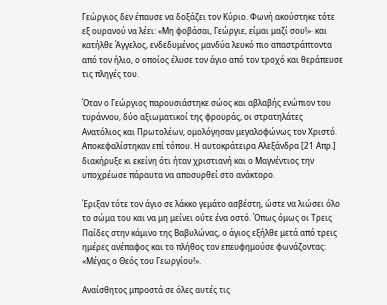Γεώργιος δεν έπαυσε να δοξάζει τον Κύριο. Φωνή ακούστηκε τότε εξ ουρανού να λέει: «Μη φοβάσαι, Γεώργιε, είμαι μαζί σου!»· και κατήλθε Άγγελος, ενδεδυμένος μανδύα λευκό πιο απαστράπτοντα από τον ήλιο, ο οποίος έλυσε τον άγιο από τον τροχό και θεράπευσε τις πληγές του.

Όταν ο Γεώργιος παρουσιάστηκε σώος και αβλαβής ενώπιον του τυράννου, δύο αξιωματικοί της φρουράς, οι στρατηλάτες Ανατόλιος και Πρωτολέων, ομολόγησαν μεγαλοφώνως τον Χριστό. Αποκεφαλίστηκαν επί τόπου. Η αυτοκράτειρα Αλεξάνδρα [21 Απρ.] διακήρυξε κι εκείνη ότι ήταν χριστιανή και ο Μαγνέντιος την υποχρέωσε πάραυτα να αποσυρθεί στο ανάκτορο.

Έριξαν τότε τον άγιο σε λάκκο γεμάτο ασβέστη, ώστε να λιώσει όλο το σώμα του και να μη μείνει ούτε ένα οστό. Όπως όμως οι Τρεις Παίδες στην κάμινο της Βαβυλώνας, ο άγιος εξήλθε μετά από τρεις ημέρες ανέπαφος και το πλήθος τον επευφημούσε φωνάζοντας: «Μέγας ο Θεός του Γεωργίου!».

Αναίσθητος μπροστά σε όλες αυτές τις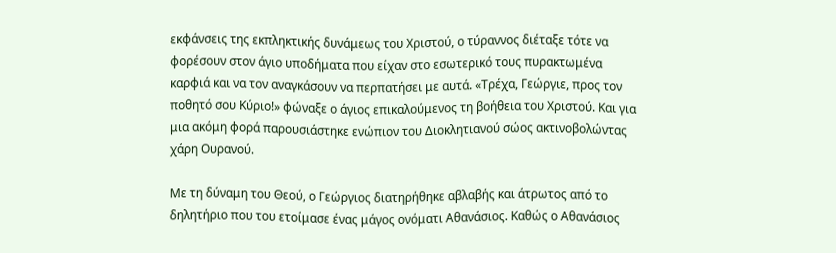εκφάνσεις της εκπληκτικής δυνάμεως του Χριστού, ο τύραννος διέταξε τότε να φορέσουν στον άγιο υποδήματα που είχαν στο εσωτερικό τους πυρακτωμένα καρφιά και να τον αναγκάσουν να περπατήσει με αυτά. «Τρέχα, Γεώργιε, προς τον ποθητό σου Κύριο!» φώναξε ο άγιος επικαλούμενος τη βοήθεια του Χριστού. Και για μια ακόμη φορά παρουσιάστηκε ενώπιον του Διοκλητιανού σώος ακτινοβολώντας χάρη Ουρανού.

Με τη δύναμη του Θεού, ο Γεώργιος διατηρήθηκε αβλαβής και άτρωτος από το δηλητήριο που του ετοίμασε ένας μάγος ονόματι Αθανάσιος. Καθώς ο Αθανάσιος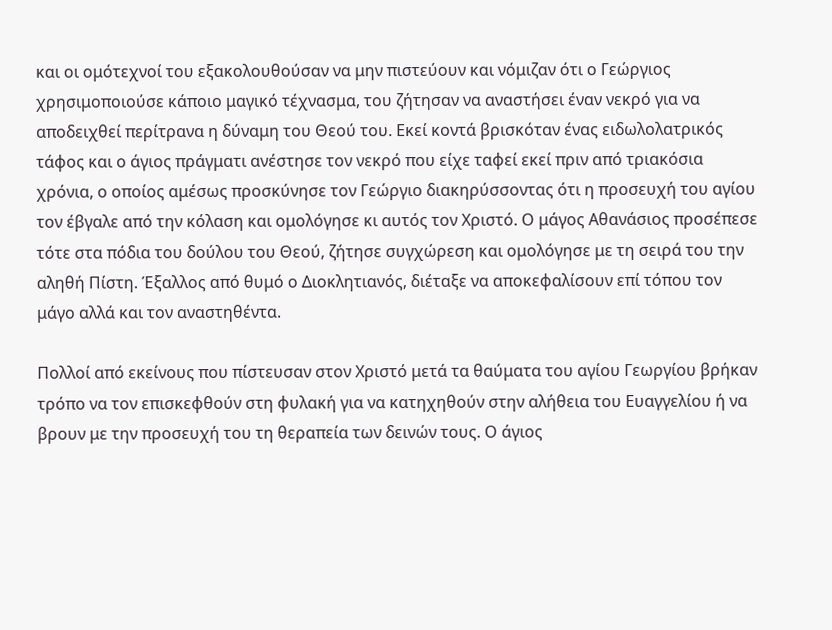και οι ομότεχνοί του εξακολουθούσαν να μην πιστεύουν και νόμιζαν ότι ο Γεώργιος χρησιμοποιούσε κάποιο μαγικό τέχνασμα, του ζήτησαν να αναστήσει έναν νεκρό για να αποδειχθεί περίτρανα η δύναμη του Θεού του. Εκεί κοντά βρισκόταν ένας ειδωλολατρικός τάφος και ο άγιος πράγματι ανέστησε τον νεκρό που είχε ταφεί εκεί πριν από τριακόσια χρόνια, ο οποίος αμέσως προσκύνησε τον Γεώργιο διακηρύσσοντας ότι η προσευχή του αγίου τον έβγαλε από την κόλαση και ομολόγησε κι αυτός τον Χριστό. Ο μάγος Αθανάσιος προσέπεσε τότε στα πόδια του δούλου του Θεού, ζήτησε συγχώρεση και ομολόγησε με τη σειρά του την αληθή Πίστη. Έξαλλος από θυμό ο Διοκλητιανός, διέταξε να αποκεφαλίσουν επί τόπου τον μάγο αλλά και τον αναστηθέντα.

Πολλοί από εκείνους που πίστευσαν στον Χριστό μετά τα θαύματα του αγίου Γεωργίου βρήκαν τρόπο να τον επισκεφθούν στη φυλακή για να κατηχηθούν στην αλήθεια του Ευαγγελίου ή να βρουν με την προσευχή του τη θεραπεία των δεινών τους. Ο άγιος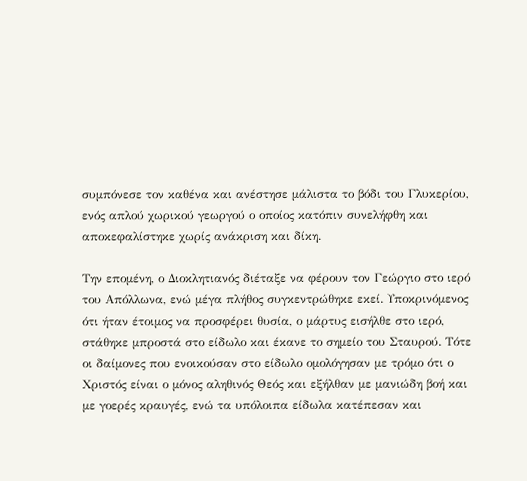συμπόνεσε τον καθένα και ανέστησε μάλιστα το βόδι του Γλυκερίου, ενός απλού χωρικού γεωργού ο οποίος κατόπιν συνελήφθη και αποκεφαλίστηκε χωρίς ανάκριση και δίκη.

Την επομένη, ο Διοκλητιανός διέταξε να φέρουν τον Γεώργιο στο ιερό του Απόλλωνα, ενώ μέγα πλήθος συγκεντρώθηκε εκεί. Υποκρινόμενος ότι ήταν έτοιμος να προσφέρει θυσία, ο μάρτυς εισήλθε στο ιερό, στάθηκε μπροστά στο είδωλο και έκανε το σημείο του Σταυρού. Τότε οι δαίμονες που ενοικούσαν στο είδωλο ομολόγησαν με τρόμο ότι ο Χριστός είναι ο μόνος αληθινός Θεός και εξήλθαν με μανιώδη βοή και με γοερές κραυγές, ενώ τα υπόλοιπα είδωλα κατέπεσαν και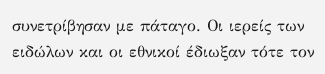συνετρίβησαν με πάταγο. Οι ιερείς των ειδώλων και οι εθνικοί έδιωξαν τότε τον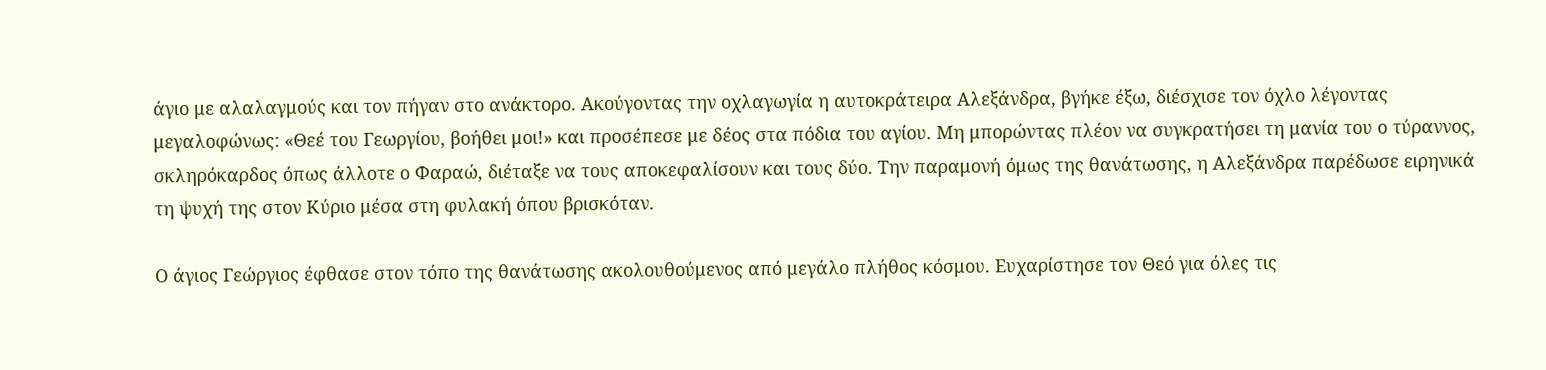άγιο με αλαλαγμούς και τον πήγαν στο ανάκτορο. Ακούγοντας την οχλαγωγία η αυτοκράτειρα Αλεξάνδρα, βγήκε έξω, διέσχισε τον όχλο λέγοντας μεγαλοφώνως: «Θεέ του Γεωργίου, βοήθει μοι!» και προσέπεσε με δέος στα πόδια του αγίου. Μη μπορώντας πλέον να συγκρατήσει τη μανία του ο τύραννος, σκληρόκαρδος όπως άλλοτε ο Φαραώ, διέταξε να τους αποκεφαλίσουν και τους δύο. Την παραμονή όμως της θανάτωσης, η Αλεξάνδρα παρέδωσε ειρηνικά τη ψυχή της στον Κύριο μέσα στη φυλακή όπου βρισκόταν.

Ο άγιος Γεώργιος έφθασε στον τόπο της θανάτωσης ακολουθούμενος από μεγάλο πλήθος κόσμου. Ευχαρίστησε τον Θεό για όλες τις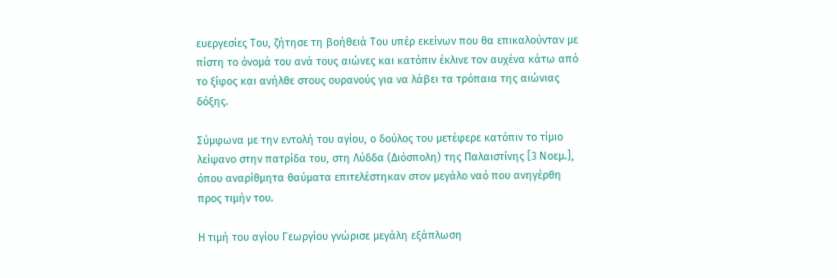ευεργεσίες Του, ζήτησε τη βοήθειά Του υπέρ εκείνων που θα επικαλούνταν με πίστη το όνομά του ανά τους αιώνες και κατόπιν έκλινε τον αυχένα κάτω από το ξίφος και ανήλθε στους ουρανούς για να λάβει τα τρόπαια της αιώνιας δόξης.

Σύμφωνα με την εντολή του αγίου, ο δούλος του μετέφερε κατόπιν το τίμιο λείψανο στην πατρίδα του, στη Λύδδα (Διόσπολη) της Παλαιστίνης [3 Νοεμ.], όπου αναρίθμητα θαύματα επιτελέστηκαν στον μεγάλο ναό που ανηγέρθη προς τιμήν του.

Η τιμή του αγίου Γεωργίου γνώρισε μεγάλη εξάπλωση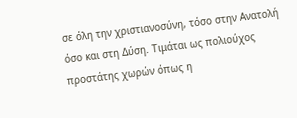σε όλη την χριστιανοσύνη, τόσο στην Ανατολή όσο και στη Δύση. Τιμάται ως πολιούχος προστάτης χωρών όπως η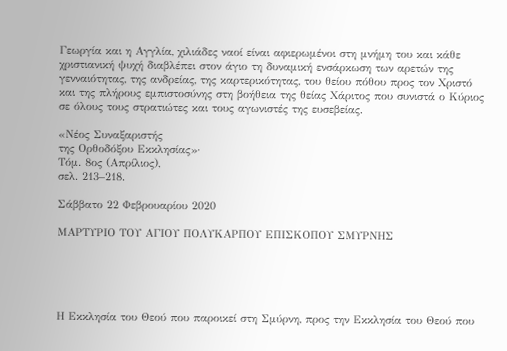Γεωργία και η Αγγλία, χιλιάδες ναοί είναι αφιερωμένοι στη μνήμη του και κάθε χριστιανική ψυχή διαβλέπει στον άγιο τη δυναμική ενσάρκωση των αρετών της γενναιότητας, της ανδρείας, της καρτερικότητας, του θείου πόθου προς τον Χριστό και της πλήρους εμπιστοσύνης στη βοήθεια της θείας Χάριτος που συνιστά ο Κύριος σε όλους τους στρατιώτες και τους αγωνιστές της ευσεβείας.

«Νέος Συναξαριστής
της Ορθοδόξου Εκκλησίας»·
Τόμ. 8ος (Απρίλιος),
σελ. 213–218.

Σάββατο 22 Φεβρουαρίου 2020

ΜΑΡΤΥΡΙΟ ΤΟΥ ΑΓΙΟΥ ΠΟΛΥΚΑΡΠΟΥ ΕΠΙΣΚΟΠΟΥ ΣΜΥΡΝΗΣ





Η Εκκλησία του Θεού που παροικεί στη Σμύρνη, προς την Εκκλησία του Θεού που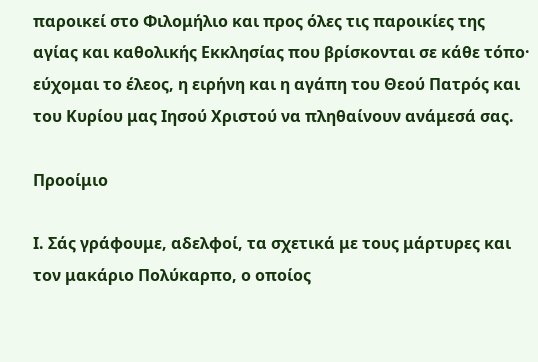παροικεί στο Φιλομήλιο και προς όλες τις παροικίες της αγίας και καθολικής Εκκλησίας που βρίσκονται σε κάθε τόπο· εύχομαι το έλεος, η ειρήνη και η αγάπη του Θεού Πατρός και του Κυρίου μας Ιησού Χριστού να πληθαίνουν ανάμεσά σας.

Προοίμιο

Ι. Σάς γράφουμε, αδελφοί, τα σχετικά με τους μάρτυρες και τον μακάριο Πολύκαρπο, ο οποίος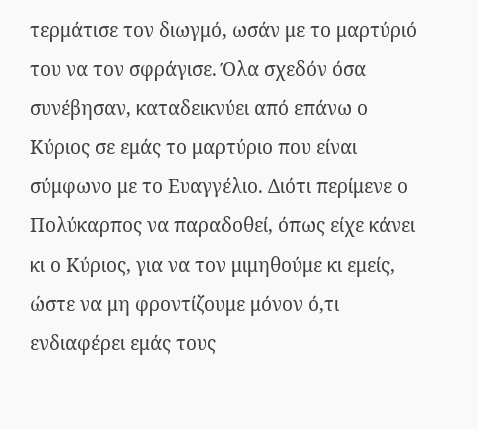τερμάτισε τον διωγμό, ωσάν με το μαρτύριό του να τον σφράγισε. Όλα σχεδόν όσα συνέβησαν, καταδεικνύει από επάνω ο Κύριος σε εμάς το μαρτύριο που είναι σύμφωνο με το Ευαγγέλιο. Διότι περίμενε ο Πολύκαρπος να παραδοθεί, όπως είχε κάνει κι ο Κύριος, για να τον μιμηθούμε κι εμείς, ώστε να μη φροντίζουμε μόνον ό,τι ενδιαφέρει εμάς τους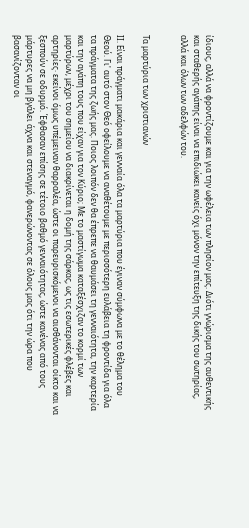ίδιους, αλλά να φροντίζουμε και για την ωφέλεια των πλησίον μας. Διότι γνώρισμα της αυθεντικής και σταθερής αγάπης είναι να επιδιώκει κανείς όχι μόνον την επίτευξη της δικής του σωτηρίας, αλλά και όλων των αδελφών του.


Τα μαρτύρια των χριστιανών

ΙΙ. Είναι πράγματι μακάρια και γενναία όλα τα μαρτύρια που έγιναν σύμφωνα με το θέλημα του Θεού. Γι' αυτό στον Θεό οφείλουμε να αναθέτουμε με περισσότερη ευλάβεια τη φροντίδα για όλα τα πράγματα της ζωής μας. Ποιος λοιπόν δεν θα έπρεπε να θαυμάσει τη γενναιότητα, την καρτερία και την αγάπη τους που είχαν για τον Κύριο; Με το μαστίγωμα καταξέσχιζαν το κορμί των μαρτύρων, μέχρι του σημείου να διακρίνεται η δομή της σάρκας, ως τις εσωτερικές φλέβες και αρτηρίες· εκείνοι όμως υπέμειναν θαρραλέα, ώστε οι παρευρισκόμενοι να αισθάνονται οίκτο και να ξεσπούν σε οδυρμό. Έφθασαν επίσης σε τέτοιο βαθμό γενναιότητας, ώστε κανένας από τους μάρτυρες να μη βγάλει άχνα και στεναγμό, φανερώνοντας σε όλους μας ότι την ώρα που βασανίζονταν οι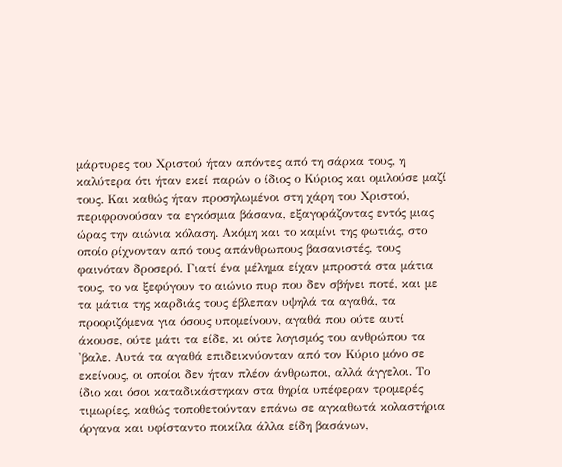μάρτυρες του Χριστού ήταν απόντες από τη σάρκα τους, η καλύτερα ότι ήταν εκεί παρών ο ίδιος ο Κύριος και ομιλούσε μαζί τους. Και καθώς ήταν προσηλωμένοι στη χάρη του Χριστού, περιφρονούσαν τα εγκόσμια βάσανα, εξαγοράζοντας εντός μιας ώρας την αιώνια κόλαση. Ακόμη και το καμίνι της φωτιάς, στο οποίο ρίχνονταν από τους απάνθρωπους βασανιστές, τους φαινόταν δροσερό. Γιατί ένα μέλημα είχαν μπροστά στα μάτια τους, το να ξεφύγουν το αιώνιο πυρ που δεν σβήνει ποτέ, και με τα μάτια της καρδιάς τους έβλεπαν υψηλά τα αγαθά, τα προοριζόμενα για όσους υπομείνουν, αγαθά που ούτε αυτί άκουσε, ούτε μάτι τα είδε, κι ούτε λογισμός του ανθρώπου τα 'βαλε. Αυτά τα αγαθά επιδεικνύονταν από τον Κύριο μόνο σε εκείνους, οι οποίοι δεν ήταν πλέον άνθρωποι, αλλά άγγελοι. Το ίδιο και όσοι καταδικάστηκαν στα θηρία υπέφεραν τρομερές τιμωρίες, καθώς τοποθετούνταν επάνω σε αγκαθωτά κολαστήρια όργανα και υφίσταντο ποικίλα άλλα είδη βασάνων,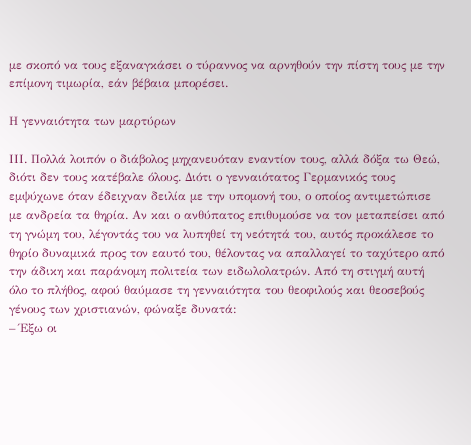με σκοπό να τους εξαναγκάσει ο τύραννος να αρνηθούν την πίστη τους με την επίμονη τιμωρία, εάν βέβαια μπορέσει.

Η γενναιότητα των μαρτύρων

ΙΙΙ. Πολλά λοιπόν ο διάβολος μηχανευόταν εναντίον τους, αλλά δόξα τω Θεώ, διότι δεν τους κατέβαλε όλους. Διότι ο γενναιότατος Γερμανικός τους εμψύχωνε όταν έδειχναν δειλία με την υπομονή του, ο οποίος αντιμετώπισε με ανδρεία τα θηρία. Αν και ο ανθύπατος επιθυμούσε να τον μεταπείσει από τη γνώμη του, λέγοντάς του να λυπηθεί τη νεότητά του, αυτός προκάλεσε το θηρίο δυναμικά προς τον εαυτό του, θέλοντας να απαλλαγεί το ταχύτερο από την άδικη και παράνομη πολιτεία των ειδωλολατρών. Από τη στιγμή αυτή όλο το πλήθος, αφού θαύμασε τη γενναιότητα του θεοφιλούς και θεοσεβούς γένους των χριστιανών, φώναξε δυνατά:
– Έξω οι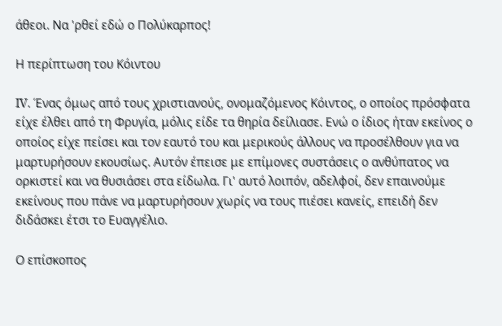άθεοι. Να 'ρθεί εδώ ο Πολύκαρπος!

Η περίπτωση του Κόιντου

IV. Ένας όμως από τους χριστιανούς, ονομαζόμενος Κόιντος, ο οποίος πρόσφατα είχε έλθει από τη Φρυγία, μόλις είδε τα θηρία δείλιασε. Ενώ ο ίδιος ήταν εκείνος ο οποίος είχε πείσει και τον εαυτό του και μερικούς άλλους να προσέλθουν για να μαρτυρήσουν εκουσίως. Αυτόν έπεισε με επίμονες συστάσεις ο ανθύπατος να ορκιστεί και να θυσιάσει στα είδωλα. Γι' αυτό λοιπόν, αδελφοί, δεν επαινούμε εκείνους που πάνε να μαρτυρήσουν χωρίς να τους πιέσει κανείς, επειδή δεν διδάσκει έτσι το Ευαγγέλιο.

Ο επίσκοπος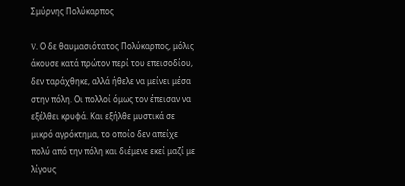Σμύρνης Πολύκαρπος

V. Ο δε θαυμασιότατος Πολύκαρπος, μόλις άκουσε κατά πρώτον περί του επεισοδίου, δεν ταράχθηκε, αλλά ήθελε να μείνει μέσα στην πόλη. Οι πολλοί όμως τον έπεισαν να εξέλθει κρυφά. Και εξήλθε μυστικά σε μικρό αγρόκτημα, το οποίο δεν απείχε πολύ από την πόλη και διέμενε εκεί μαζί με λίγους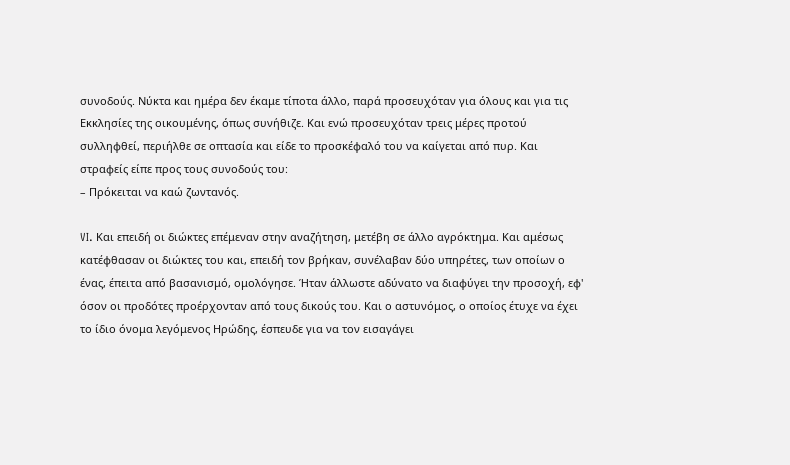συνοδούς. Νύκτα και ημέρα δεν έκαμε τίποτα άλλο, παρά προσευχόταν για όλους και για τις Εκκλησίες της οικουμένης, όπως συνήθιζε. Και ενώ προσευχόταν τρεις μέρες προτού συλληφθεί, περιήλθε σε οπτασία και είδε το προσκέφαλό του να καίγεται από πυρ. Και στραφείς είπε προς τους συνοδούς του:
– Πρόκειται να καώ ζωντανός.

VI. Και επειδή οι διώκτες επέμεναν στην αναζήτηση, μετέβη σε άλλο αγρόκτημα. Και αμέσως κατέφθασαν οι διώκτες του και, επειδή τον βρήκαν, συνέλαβαν δύο υπηρέτες, των οποίων ο ένας, έπειτα από βασανισμό, ομολόγησε. Ήταν άλλωστε αδύνατο να διαφύγει την προσοχή, εφ' όσον οι προδότες προέρχονταν από τους δικούς του. Και ο αστυνόμος, ο οποίος έτυχε να έχει το ίδιο όνομα λεγόμενος Ηρώδης, έσπευδε για να τον εισαγάγει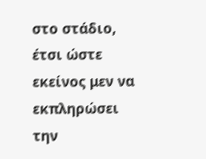στο στάδιο, έτσι ώστε εκείνος μεν να εκπληρώσει την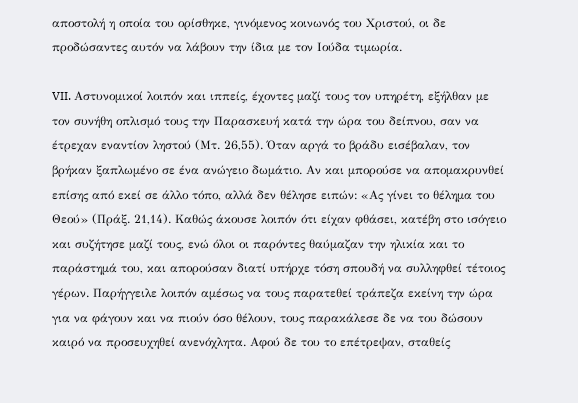αποστολή η οποία του ορίσθηκε, γινόμενος κοινωνός του Χριστού, οι δε προδώσαντες αυτόν να λάβουν την ίδια με τον Ιούδα τιμωρία.

VII. Αστυνομικοί λοιπόν και ιππείς, έχοντες μαζί τους τον υπηρέτη, εξήλθαν με τον συνήθη οπλισμό τους την Παρασκευή κατά την ώρα του δείπνου, σαν να έτρεχαν εναντίον ληστού (Μτ. 26,55). Όταν αργά το βράδυ εισέβαλαν, τον βρήκαν ξαπλωμένο σε ένα ανώγειο δωμάτιο. Αν και μπορούσε να απομακρυνθεί επίσης από εκεί σε άλλο τόπο, αλλά δεν θέλησε ειπών: «Ας γίνει το θέλημα του Θεού» (Πράξ. 21,14). Καθώς άκουσε λοιπόν ότι είχαν φθάσει, κατέβη στο ισόγειο και συζήτησε μαζί τους, ενώ όλοι οι παρόντες θαύμαζαν την ηλικία και το παράστημά του, και απορούσαν διατί υπήρχε τόση σπουδή να συλληφθεί τέτοιος γέρων. Παρήγγειλε λοιπόν αμέσως να τους παρατεθεί τράπεζα εκείνη την ώρα για να φάγουν και να πιούν όσο θέλουν, τους παρακάλεσε δε να του δώσουν καιρό να προσευχηθεί ανενόχλητα. Αφού δε του το επέτρεψαν, σταθείς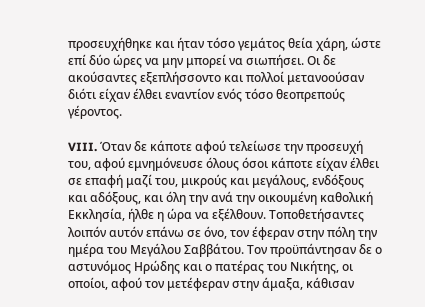προσευχήθηκε και ήταν τόσο γεμάτος θεία χάρη, ώστε επί δύο ώρες να μην μπορεί να σιωπήσει. Οι δε ακούσαντες εξεπλήσσοντο και πολλοί μετανοούσαν διότι είχαν έλθει εναντίον ενός τόσο θεοπρεπούς γέροντος.

VIII. Όταν δε κάποτε αφού τελείωσε την προσευχή του, αφού εμνημόνευσε όλους όσοι κάποτε είχαν έλθει σε επαφή μαζί του, μικρούς και μεγάλους, ενδόξους και αδόξους, και όλη την ανά την οικουμένη καθολική Εκκλησία, ήλθε η ώρα να εξέλθουν. Τοποθετήσαντες λοιπόν αυτόν επάνω σε όνο, τον έφεραν στην πόλη την ημέρα του Μεγάλου Σαββάτου. Τον προϋπάντησαν δε ο αστυνόμος Ηρώδης και ο πατέρας του Νικήτης, οι οποίοι, αφού τον μετέφεραν στην άμαξα, κάθισαν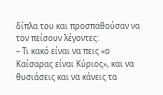δίπλα του και προσπαθούσαν να τον πείσουν λέγοντες:
– Τι κακό είναι να πεις «ο Καίσαρας είναι Κύριος», και να θυσιάσεις και να κάνεις τα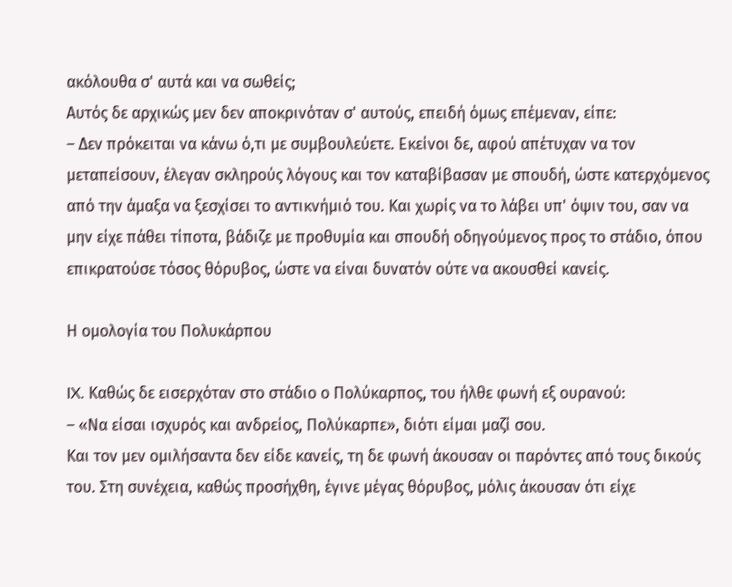ακόλουθα σ' αυτά και να σωθείς;
Αυτός δε αρχικώς μεν δεν αποκρινόταν σ' αυτούς, επειδή όμως επέμεναν, είπε:
– Δεν πρόκειται να κάνω ό,τι με συμβουλεύετε. Εκείνοι δε, αφού απέτυχαν να τον μεταπείσουν, έλεγαν σκληρούς λόγους και τον καταβίβασαν με σπουδή, ώστε κατερχόμενος από την άμαξα να ξεσχίσει το αντικνήμιό του. Και χωρίς να το λάβει υπ' όψιν του, σαν να μην είχε πάθει τίποτα, βάδιζε με προθυμία και σπουδή οδηγούμενος προς το στάδιο, όπου επικρατούσε τόσος θόρυβος, ώστε να είναι δυνατόν ούτε να ακουσθεί κανείς.

Η ομολογία του Πολυκάρπου

IX. Καθώς δε εισερχόταν στο στάδιο ο Πολύκαρπος, του ήλθε φωνή εξ ουρανού:
– «Να είσαι ισχυρός και ανδρείος, Πολύκαρπε», διότι είμαι μαζί σου.
Και τον μεν ομιλήσαντα δεν είδε κανείς, τη δε φωνή άκουσαν οι παρόντες από τους δικούς του. Στη συνέχεια, καθώς προσήχθη, έγινε μέγας θόρυβος, μόλις άκουσαν ότι είχε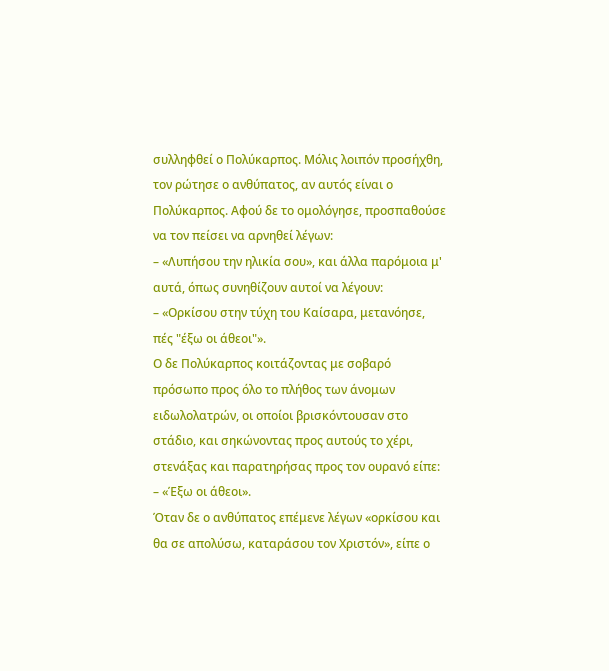συλληφθεί ο Πολύκαρπος. Μόλις λοιπόν προσήχθη, τον ρώτησε ο ανθύπατος, αν αυτός είναι ο Πολύκαρπος. Αφού δε το ομολόγησε, προσπαθούσε να τον πείσει να αρνηθεί λέγων:
– «Λυπήσου την ηλικία σου», και άλλα παρόμοια μ' αυτά, όπως συνηθίζουν αυτοί να λέγουν:
– «Ορκίσου στην τύχη του Καίσαρα, μετανόησε, πές "έξω οι άθεοι"».
Ο δε Πολύκαρπος κοιτάζοντας με σοβαρό πρόσωπο προς όλο το πλήθος των άνομων ειδωλολατρών, οι οποίοι βρισκόντουσαν στο στάδιο, και σηκώνοντας προς αυτούς το χέρι, στενάξας και παρατηρήσας προς τον ουρανό είπε:
– «Έξω οι άθεοι».
Όταν δε ο ανθύπατος επέμενε λέγων «ορκίσου και θα σε απολύσω, καταράσου τον Χριστόν», είπε ο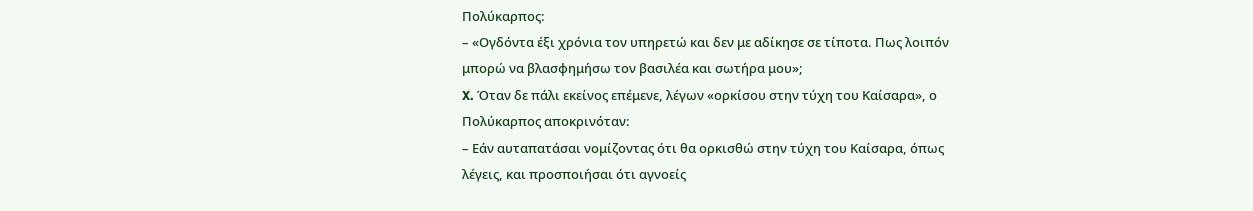Πολύκαρπος:
– «Ογδόντα έξι χρόνια τον υπηρετώ και δεν με αδίκησε σε τίποτα. Πως λοιπόν μπορώ να βλασφημήσω τον βασιλέα και σωτήρα μου»;
X. Όταν δε πάλι εκείνος επέμενε, λέγων «ορκίσου στην τύχη του Καίσαρα», ο Πολύκαρπος αποκρινόταν:
– Εάν αυταπατάσαι νομίζοντας ότι θα ορκισθώ στην τύχη του Καίσαρα, όπως λέγεις, και προσποιήσαι ότι αγνοείς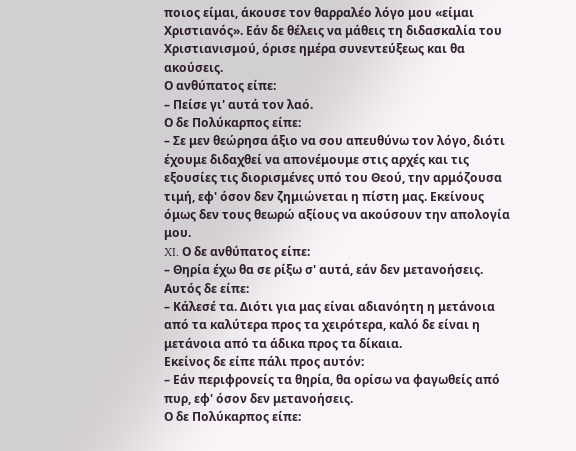ποιος είμαι, άκουσε τον θαρραλέο λόγο μου «είμαι Χριστιανός». Εάν δε θέλεις να μάθεις τη διδασκαλία του Χριστιανισμού, όρισε ημέρα συνεντεύξεως και θα ακούσεις.
Ο ανθύπατος είπε:
– Πείσε γι' αυτά τον λαό.
Ο δε Πολύκαρπος είπε:
– Σε μεν θεώρησα άξιο να σου απευθύνω τον λόγο, διότι έχουμε διδαχθεί να απονέμουμε στις αρχές και τις εξουσίες τις διορισμένες υπό του Θεού, την αρμόζουσα τιμή, εφ' όσον δεν ζημιώνεται η πίστη μας. Εκείνους όμως δεν τους θεωρώ αξίους να ακούσουν την απολογία μου.
XI. Ο δε ανθύπατος είπε:
– Θηρία έχω θα σε ρίξω σ' αυτά, εάν δεν μετανοήσεις.
Αυτός δε είπε:
– Κάλεσέ τα. Διότι για μας είναι αδιανόητη η μετάνοια από τα καλύτερα προς τα χειρότερα, καλό δε είναι η μετάνοια από τα άδικα προς τα δίκαια.
Εκείνος δε είπε πάλι προς αυτόν:
– Εάν περιφρονείς τα θηρία, θα ορίσω να φαγωθείς από πυρ, εφ' όσον δεν μετανοήσεις.
Ο δε Πολύκαρπος είπε: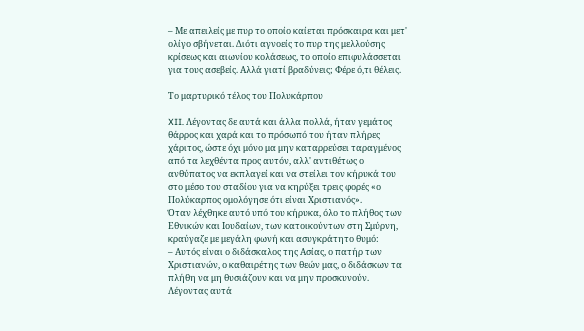– Με απειλείς με πυρ το οποίο καίεται πρόσκαιρα και μετ' ολίγο σβήνεται. Διότι αγνοείς το πυρ της μελλούσης κρίσεως και αιωνίου κολάσεως, το οποίο επιφυλάσσεται για τους ασεβείς. Αλλά γιατί βραδύνεις; Φέρε ό,τι θέλεις.

Το μαρτυρικό τέλος του Πολυκάρπου

XII. Λέγοντας δε αυτά και άλλα πολλά, ήταν γεμάτος θάρρος και χαρά και το πρόσωπό του ήταν πλήρες χάριτος, ώστε όχι μόνο μα μην καταρρεύσει ταραγμένος από τα λεχθέντα προς αυτόν, αλλ' αντιθέτως ο ανθύπατος να εκπλαγεί και να στείλει τον κήρυκά του στο μέσο του σταδίου για να κηρύξει τρεις φορές «ο Πολύκαρπος ομολόγησε ότι είναι Χριστιανός».
Όταν λέχθηκε αυτό υπό του κήρυκα, όλο το πλήθος των Εθνικών και Ιουδαίων, των κατοικούντων στη Σμύρνη, κραύγαζε με μεγάλη φωνή και ασυγκράτητο θυμό:
– Αυτός είναι ο διδάσκαλος της Ασίας, ο πατήρ των Χριστιανών, ο καθαιρέτης των θεών μας, ο διδάσκων τα πλήθη να μη θυσιάζουν και να μην προσκυνούν.
Λέγοντας αυτά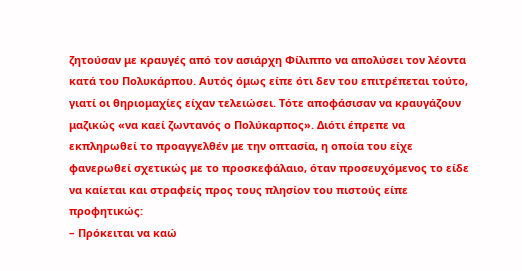ζητούσαν με κραυγές από τον ασιάρχη Φίλιππο να απολύσει τον λέοντα κατά του Πολυκάρπου. Αυτός όμως είπε ότι δεν του επιτρέπεται τούτο, γιατί οι θηριομαχίες είχαν τελειώσει. Τότε αποφάσισαν να κραυγάζουν μαζικώς «να καεί ζωντανός ο Πολύκαρπος». Διότι έπρεπε να εκπληρωθεί το προαγγελθέν με την οπτασία, η οποία του είχε φανερωθεί σχετικώς με το προσκεφάλαιο, όταν προσευχόμενος το είδε να καίεται και στραφείς προς τους πλησίον του πιστούς είπε προφητικώς:
– Πρόκειται να καώ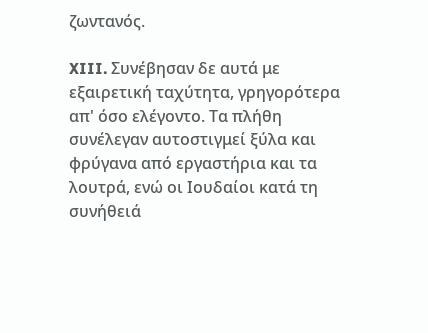ζωντανός.

XIII. Συνέβησαν δε αυτά με εξαιρετική ταχύτητα, γρηγορότερα απ' όσο ελέγοντο. Τα πλήθη συνέλεγαν αυτοστιγμεί ξύλα και φρύγανα από εργαστήρια και τα λουτρά, ενώ οι Ιουδαίοι κατά τη συνήθειά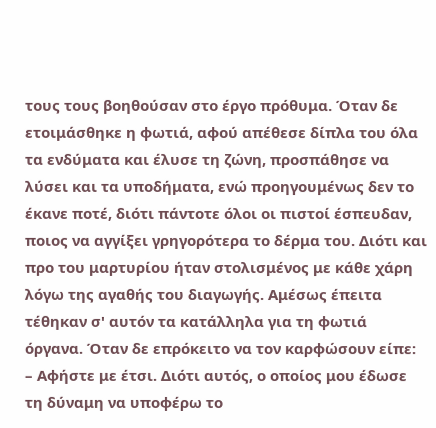τους τους βοηθούσαν στο έργο πρόθυμα. Όταν δε ετοιμάσθηκε η φωτιά, αφού απέθεσε δίπλα του όλα τα ενδύματα και έλυσε τη ζώνη, προσπάθησε να λύσει και τα υποδήματα, ενώ προηγουμένως δεν το έκανε ποτέ, διότι πάντοτε όλοι οι πιστοί έσπευδαν, ποιος να αγγίξει γρηγορότερα το δέρμα του. Διότι και προ του μαρτυρίου ήταν στολισμένος με κάθε χάρη λόγω της αγαθής του διαγωγής. Αμέσως έπειτα τέθηκαν σ' αυτόν τα κατάλληλα για τη φωτιά όργανα. Όταν δε επρόκειτο να τον καρφώσουν είπε:
– Αφήστε με έτσι. Διότι αυτός, ο οποίος μου έδωσε τη δύναμη να υποφέρω το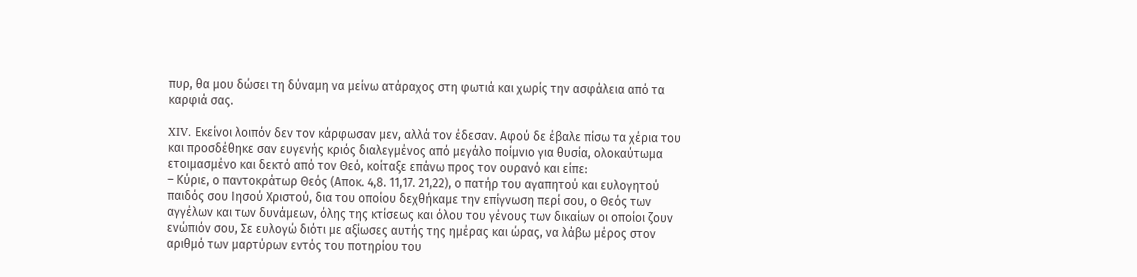πυρ, θα μου δώσει τη δύναμη να μείνω ατάραχος στη φωτιά και χωρίς την ασφάλεια από τα καρφιά σας.

XIV. Εκείνοι λοιπόν δεν τον κάρφωσαν μεν, αλλά τον έδεσαν. Αφού δε έβαλε πίσω τα χέρια του και προσδέθηκε σαν ευγενής κριός διαλεγμένος από μεγάλο ποίμνιο για θυσία, ολοκαύτωμα ετοιμασμένο και δεκτό από τον Θεό, κοίταξε επάνω προς τον ουρανό και είπε:
– Κύριε, ο παντοκράτωρ Θεός (Αποκ. 4,8. 11,17. 21,22), ο πατήρ του αγαπητού και ευλογητού παιδός σου Ιησού Χριστού, δια του οποίου δεχθήκαμε την επίγνωση περί σου, ο Θεός των αγγέλων και των δυνάμεων, όλης της κτίσεως και όλου του γένους των δικαίων οι οποίοι ζουν ενώπιόν σου, Σε ευλογώ διότι με αξίωσες αυτής της ημέρας και ώρας, να λάβω μέρος στον αριθμό των μαρτύρων εντός του ποτηρίου του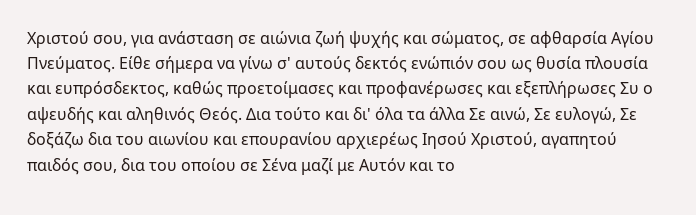Χριστού σου, για ανάσταση σε αιώνια ζωή ψυχής και σώματος, σε αφθαρσία Αγίου Πνεύματος. Είθε σήμερα να γίνω σ' αυτούς δεκτός ενώπιόν σου ως θυσία πλουσία και ευπρόσδεκτος, καθώς προετοίμασες και προφανέρωσες και εξεπλήρωσες Συ ο αψευδής και αληθινός Θεός. Δια τούτο και δι' όλα τα άλλα Σε αινώ, Σε ευλογώ, Σε δοξάζω δια του αιωνίου και επουρανίου αρχιερέως Ιησού Χριστού, αγαπητού παιδός σου, δια του οποίου σε Σένα μαζί με Αυτόν και το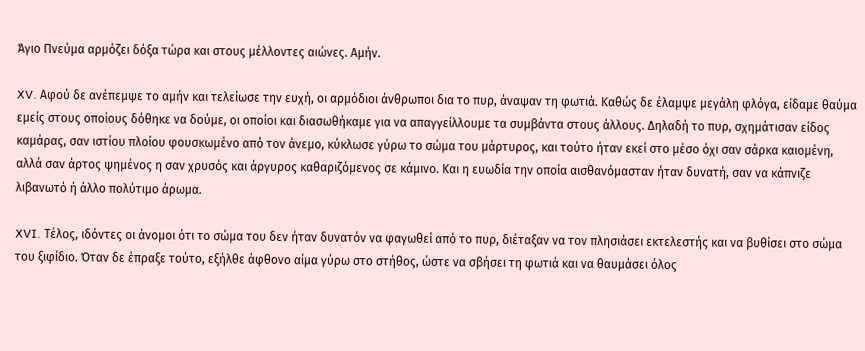Άγιο Πνεύμα αρμόζει δόξα τώρα και στους μέλλοντες αιώνες. Αμήν.

XV. Αφού δε ανέπεμψε το αμήν και τελείωσε την ευχή, οι αρμόδιοι άνθρωποι δια το πυρ, άναψαν τη φωτιά. Καθώς δε έλαμψε μεγάλη φλόγα, είδαμε θαύμα εμείς στους οποίους δόθηκε να δούμε, οι οποίοι και διασωθήκαμε για να απαγγείλλουμε τα συμβάντα στους άλλους. Δηλαδή το πυρ, σχημάτισαν είδος καμάρας, σαν ιστίου πλοίου φουσκωμένο από τον άνεμο, κύκλωσε γύρω το σώμα του μάρτυρος, και τούτο ήταν εκεί στο μέσο όχι σαν σάρκα καιομένη, αλλά σαν άρτος ψημένος η σαν χρυσός και άργυρος καθαριζόμενος σε κάμινο. Και η ευωδία την οποία αισθανόμασταν ήταν δυνατή, σαν να κάπνιζε λιβανωτό ή άλλο πολύτιμο άρωμα.

XVI. Τέλος, ιδόντες οι άνομοι ότι το σώμα του δεν ήταν δυνατόν να φαγωθεί από το πυρ, διέταξαν να τον πλησιάσει εκτελεστής και να βυθίσει στο σώμα του ξιφίδιο. Όταν δε έπραξε τούτο, εξήλθε άφθονο αίμα γύρω στο στήθος, ώστε να σβήσει τη φωτιά και να θαυμάσει όλος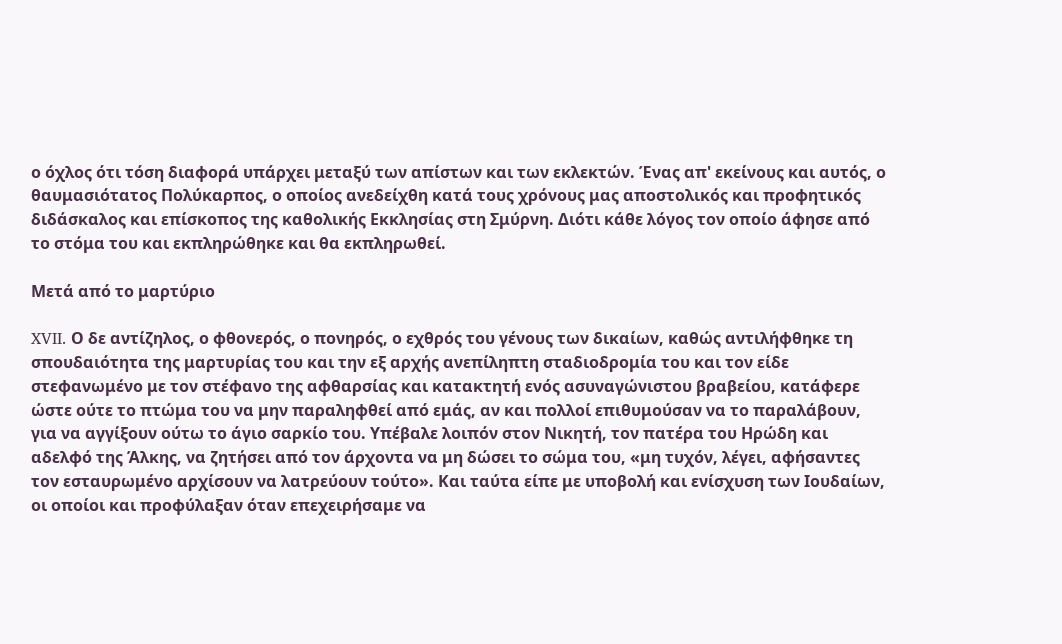ο όχλος ότι τόση διαφορά υπάρχει μεταξύ των απίστων και των εκλεκτών. Ένας απ' εκείνους και αυτός, ο θαυμασιότατος Πολύκαρπος, ο οποίος ανεδείχθη κατά τους χρόνους μας αποστολικός και προφητικός διδάσκαλος και επίσκοπος της καθολικής Εκκλησίας στη Σμύρνη. Διότι κάθε λόγος τον οποίο άφησε από το στόμα του και εκπληρώθηκε και θα εκπληρωθεί.

Μετά από το μαρτύριο

XVII. Ο δε αντίζηλος, ο φθονερός, ο πονηρός, ο εχθρός του γένους των δικαίων, καθώς αντιλήφθηκε τη σπουδαιότητα της μαρτυρίας του και την εξ αρχής ανεπίληπτη σταδιοδρομία του και τον είδε στεφανωμένο με τον στέφανο της αφθαρσίας και κατακτητή ενός ασυναγώνιστου βραβείου, κατάφερε ώστε ούτε το πτώμα του να μην παραληφθεί από εμάς, αν και πολλοί επιθυμούσαν να το παραλάβουν, για να αγγίξουν ούτω το άγιο σαρκίο του. Υπέβαλε λοιπόν στον Νικητή, τον πατέρα του Ηρώδη και αδελφό της Άλκης, να ζητήσει από τον άρχοντα να μη δώσει το σώμα του, «μη τυχόν, λέγει, αφήσαντες τον εσταυρωμένο αρχίσουν να λατρεύουν τούτο». Και ταύτα είπε με υποβολή και ενίσχυση των Ιουδαίων, οι οποίοι και προφύλαξαν όταν επεχειρήσαμε να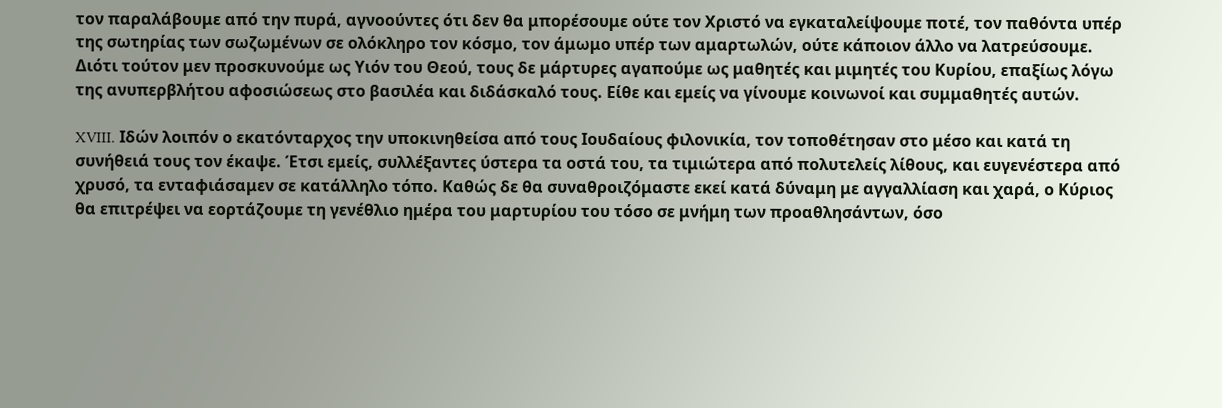τον παραλάβουμε από την πυρά, αγνοούντες ότι δεν θα μπορέσουμε ούτε τον Χριστό να εγκαταλείψουμε ποτέ, τον παθόντα υπέρ της σωτηρίας των σωζωμένων σε ολόκληρο τον κόσμο, τον άμωμο υπέρ των αμαρτωλών, ούτε κάποιον άλλο να λατρεύσουμε. Διότι τούτον μεν προσκυνούμε ως Υιόν του Θεού, τους δε μάρτυρες αγαπούμε ως μαθητές και μιμητές του Κυρίου, επαξίως λόγω της ανυπερβλήτου αφοσιώσεως στο βασιλέα και διδάσκαλό τους. Είθε και εμείς να γίνουμε κοινωνοί και συμμαθητές αυτών.

XVIII. Ιδών λοιπόν ο εκατόνταρχος την υποκινηθείσα από τους Ιουδαίους φιλονικία, τον τοποθέτησαν στο μέσο και κατά τη συνήθειά τους τον έκαψε. Έτσι εμείς, συλλέξαντες ύστερα τα οστά του, τα τιμιώτερα από πολυτελείς λίθους, και ευγενέστερα από χρυσό, τα ενταφιάσαμεν σε κατάλληλο τόπο. Καθώς δε θα συναθροιζόμαστε εκεί κατά δύναμη με αγγαλλίαση και χαρά, ο Κύριος θα επιτρέψει να εορτάζουμε τη γενέθλιο ημέρα του μαρτυρίου του τόσο σε μνήμη των προαθλησάντων, όσο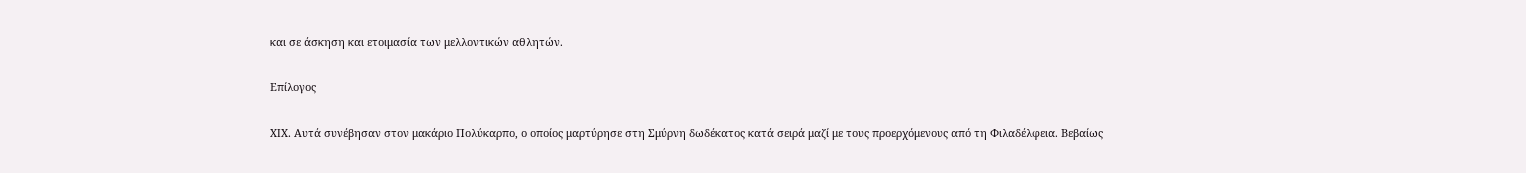και σε άσκηση και ετοιμασία των μελλοντικών αθλητών.

Επίλογος

XIX. Αυτά συνέβησαν στον μακάριο Πολύκαρπο, ο οποίος μαρτύρησε στη Σμύρνη δωδέκατος κατά σειρά μαζί με τους προερχόμενους από τη Φιλαδέλφεια. Βεβαίως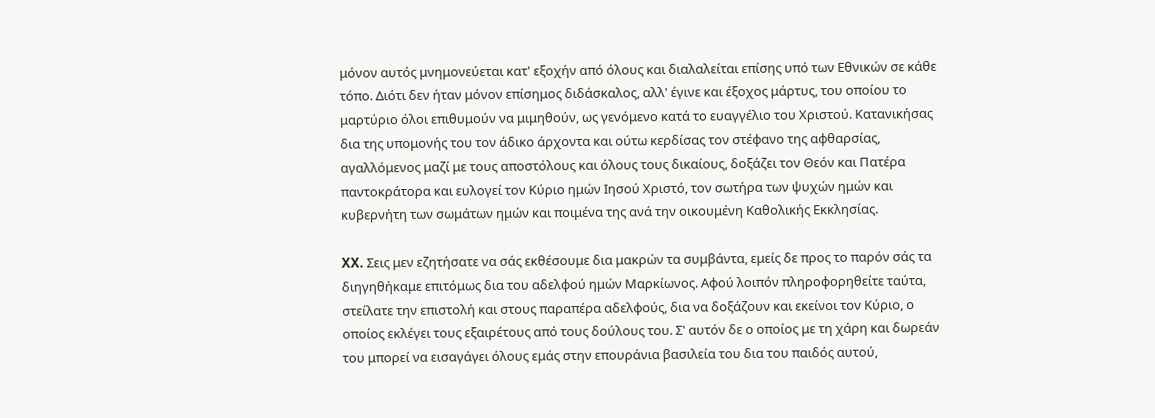μόνον αυτός μνημονεύεται κατ' εξοχήν από όλους και διαλαλείται επίσης υπό των Εθνικών σε κάθε τόπο. Διότι δεν ήταν μόνον επίσημος διδάσκαλος, αλλ' έγινε και έξοχος μάρτυς, του οποίου το μαρτύριο όλοι επιθυμούν να μιμηθούν, ως γενόμενο κατά το ευαγγέλιο του Χριστού. Κατανικήσας δια της υπομονής του τον άδικο άρχοντα και ούτω κερδίσας τον στέφανο της αφθαρσίας, αγαλλόμενος μαζί με τους αποστόλους και όλους τους δικαίους, δοξάζει τον Θεόν και Πατέρα παντοκράτορα και ευλογεί τον Κύριο ημών Ιησού Χριστό, τον σωτήρα των ψυχών ημών και κυβερνήτη των σωμάτων ημών και ποιμένα της ανά την οικουμένη Καθολικής Εκκλησίας.

XX. Σεις μεν εζητήσατε να σάς εκθέσουμε δια μακρών τα συμβάντα, εμείς δε προς το παρόν σάς τα διηγηθήκαμε επιτόμως δια του αδελφού ημών Μαρκίωνος. Αφού λοιπόν πληροφορηθείτε ταύτα, στείλατε την επιστολή και στους παραπέρα αδελφούς, δια να δοξάζουν και εκείνοι τον Κύριο, ο οποίος εκλέγει τους εξαιρέτους από τους δούλους του. Σ' αυτόν δε ο οποίος με τη χάρη και δωρεάν του μπορεί να εισαγάγει όλους εμάς στην επουράνια βασιλεία του δια του παιδός αυτού,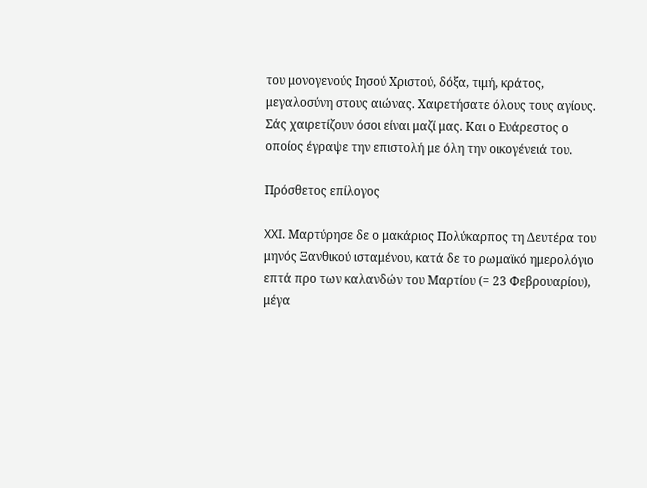του μονογενούς Ιησού Χριστού, δόξα, τιμή, κράτος, μεγαλοσύνη στους αιώνας. Χαιρετήσατε όλους τους αγίους. Σάς χαιρετίζουν όσοι είναι μαζί μας. Και ο Ευάρεστος ο οποίος έγραψε την επιστολή με όλη την οικογένειά του.

Πρόσθετος επίλογος

XXI. Μαρτύρησε δε ο μακάριος Πολύκαρπος τη Δευτέρα του μηνός Ξανθικού ισταμένου, κατά δε το ρωμαϊκό ημερολόγιο επτά προ των καλανδών του Μαρτίου (= 23 Φεβρουαρίου), μέγα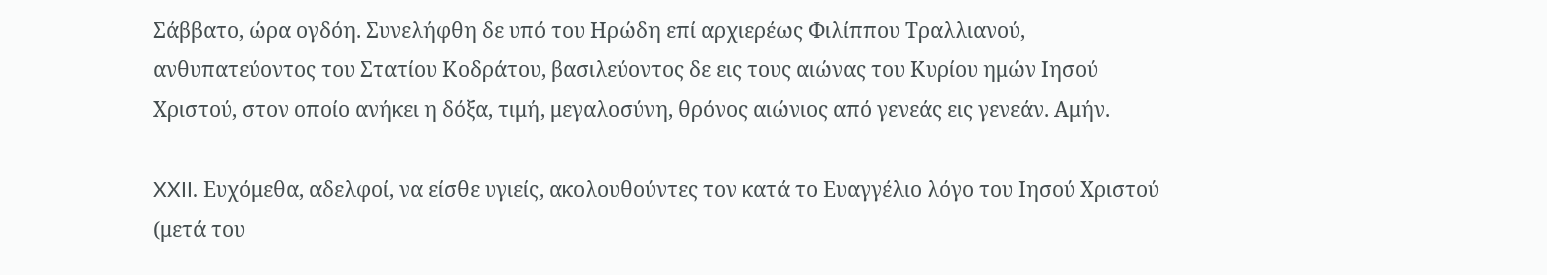Σάββατο, ώρα ογδόη. Συνελήφθη δε υπό του Ηρώδη επί αρχιερέως Φιλίππου Τραλλιανού, ανθυπατεύοντος του Στατίου Κοδράτου, βασιλεύοντος δε εις τους αιώνας του Κυρίου ημών Ιησού Χριστού, στον οποίο ανήκει η δόξα, τιμή, μεγαλοσύνη, θρόνος αιώνιος από γενεάς εις γενεάν. Αμήν.

XXII. Ευχόμεθα, αδελφοί, να είσθε υγιείς, ακολουθούντες τον κατά το Ευαγγέλιο λόγο του Ιησού Χριστού (μετά του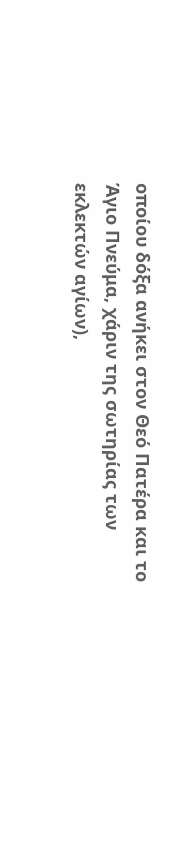οποίου δόξα ανήκει στον Θεό Πατέρα και το Άγιο Πνεύμα, χάριν της σωτηρίας των εκλεκτών αγίων),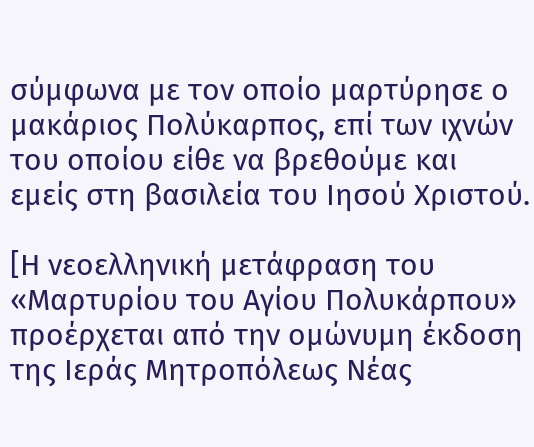σύμφωνα με τον οποίο μαρτύρησε ο μακάριος Πολύκαρπος, επί των ιχνών του οποίου είθε να βρεθούμε και εμείς στη βασιλεία του Ιησού Χριστού.

[Η νεοελληνική μετάφραση του «Μαρτυρίου του Αγίου Πολυκάρπου» προέρχεται από την ομώνυμη έκδοση της Ιεράς Μητροπόλεως Νέας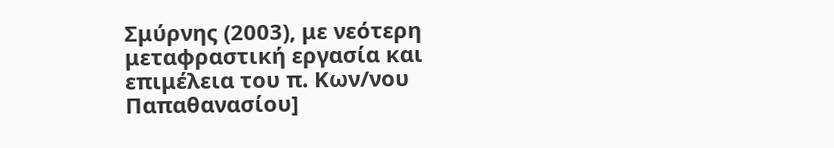Σμύρνης (2003), με νεότερη μεταφραστική εργασία και επιμέλεια του π. Κων/νου Παπαθανασίου]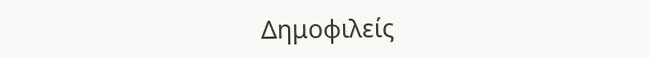Δημοφιλείς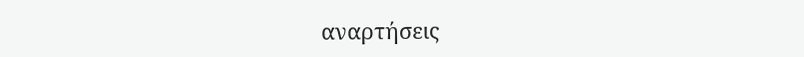αναρτήσεις